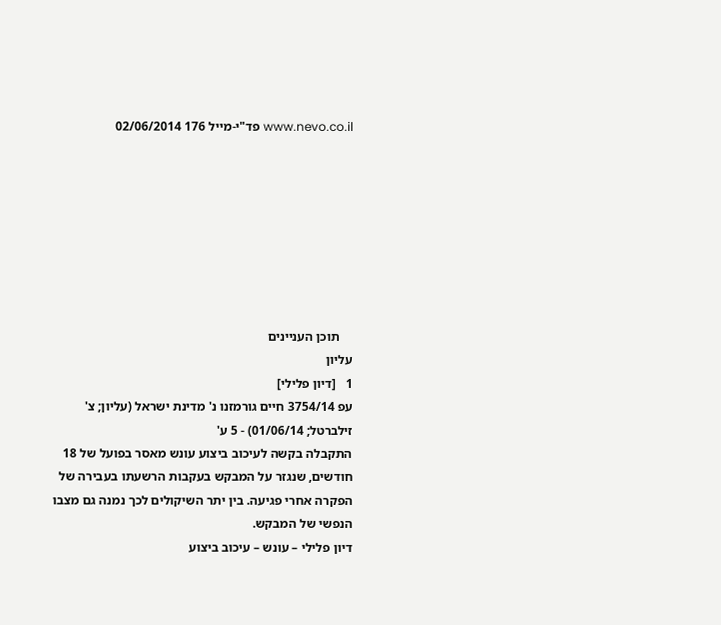www.nevo.co.il פד"י-מייל 176 02/06/2014








    תוכן העניינים
עליון
1   [דיון פלילי]
עפ 3754/14 חיים גורמזנו נ' מדינת ישראל (עליון; צ' זילברטל; 01/06/14) - 5 ע'
התקבלה בקשה לעיכוב ביצוע עונש מאסר בפועל של 18 חודשים, שנגזר על המבקש בעקבות הרשעתו בעבירה של הפקרה אחרי פגיעה. בין יתר השיקולים לכך נמנה גם מצבו הנפשי של המבקש.
דיון פלילי – עונש – עיכוב ביצוע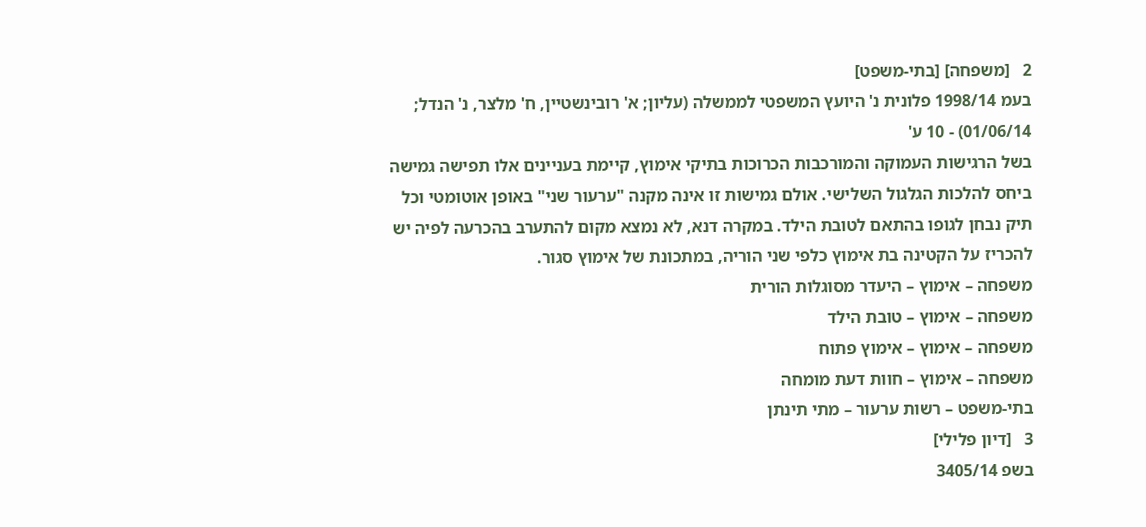2   [משפחה] [בתי-משפט]
בעמ 1998/14 פלונית נ' היועץ המשפטי לממשלה (עליון; א' רובינשטיין, ח' מלצר, נ' הנדל; 01/06/14) - 10 ע'
בשל הרגישות העמוקה והמורכבות הכרוכות בתיקי אימוץ, קיימת בעניינים אלו תפישה גמישה ביחס להלכות הגלגול השלישי. אולם גמישות זו אינה מקנה "ערעור שני" באופן אוטומטי וכל תיק נבחן לגופו בהתאם לטובת הילד. במקרה דנא, לא נמצא מקום להתערב בהכרעה לפיה יש להכריז על הקטינה בת אימוץ כלפי שני הוריה, במתכונת של אימוץ סגור.
משפחה – אימוץ – היעדר מסוגלות הורית
משפחה – אימוץ – טובת הילד
משפחה – אימוץ – אימוץ פתוח
משפחה – אימוץ – חוות דעת מומחה
בתי-משפט – רשות ערעור – מתי תינתן
3   [דיון פלילי]
בשפ 3405/14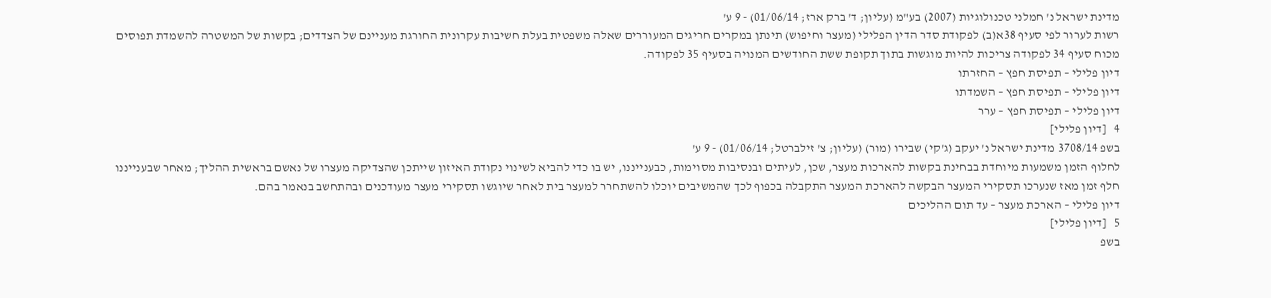מדינת ישראל נ' חמלני טכנולוגיות (2007) בע"מ (עליון; ד' ברק ארז; 01/06/14) - 9 ע'
רשות לערור לפי סעיף 38א(ב) לפקודת סדר הדין הפלילי (מעצר וחיפוש) תינתן במקרים חריגים המעוררים שאלה משפטית בעלת חשיבות עקרונית החורגת מעניינם של הצדדים; בקשות של המשטרה להשמדת תפוסים מכוח סעיף 34 לפקודה צריכות להיות מוגשות בתוך תקופת ששת החודשים המנויה בסעיף 35 לפקודה.
דיון פלילי – תפיסת חפץ – החזרתו
דיון פלילי – תפיסת חפץ – השמדתו
דיון פלילי – תפיסת חפץ – ערר
4   [דיון פלילי]
בשפ 3708/14 מדינת ישראל נ' יעקב (ג'קי) שבירו (מור) (עליון; צ' זילברטל; 01/06/14) - 9 ע'
לחלוף הזמן משמעות מיוחדת בבחינת בקשות להארכות מעצר, שכן, לעיתים ובנסיבות מסוימות, כבענייננו, יש בו כדי להביא לשינוי נקודת האיזון שייתכן שהצדיקה מעצרו של נאשם בראשית ההליך; מאחר שבענייננו חלף זמן מאז שנערכו תסקירי המעצר הבקשה להארכת המעצר התקבלה בכפוף לכך שהמשיבים יוכלו להשתחרר למעצר בית לאחר שיוגשו תסקירי מעצר מעודכנים ובהתחשב בנאמר בהם.
דיון פלילי – הארכת מעצר – עד תום ההליכים
5   [דיון פלילי]
בשפ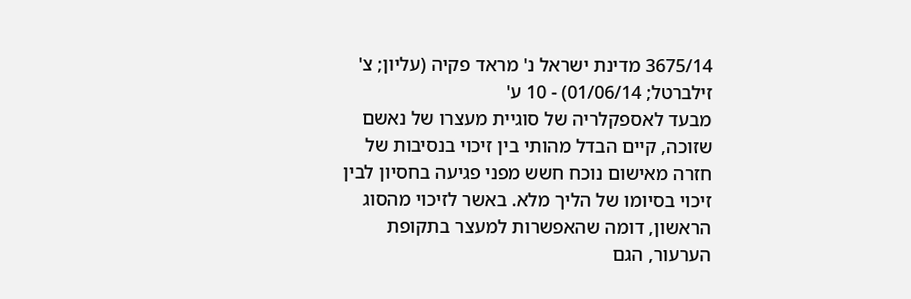3675/14 מדינת ישראל נ' מראד פקיה (עליון; צ' זילברטל; 01/06/14) - 10 ע'
מבעד לאספקלריה של סוגיית מעצרו של נאשם שזוכה, קיים הבדל מהותי בין זיכוי בנסיבות של חזרה מאישום נוכח חשש מפני פגיעה בחסיון לבין זיכוי בסיומו של הליך מלא. באשר לזיכוי מהסוג הראשון, דומה שהאפשרות למעצר בתקופת הערעור, הגם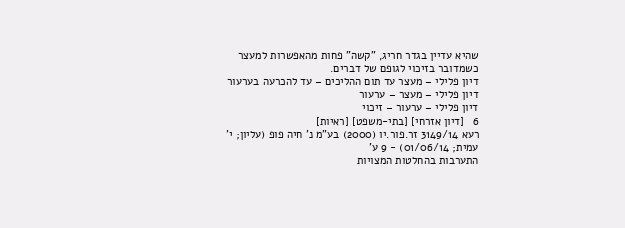שהיא עדיין בגדר חריג, "קשה" פחות מהאפשרות למעצר כשמדובר בזיכוי לגופם של דברים.
דיון פלילי – מעצר עד תום ההליכים – עד להכרעה בערעור
דיון פלילי – מעצר – ערעור
דיון פלילי – ערעור – זיכוי
6   [דיון אזרחי] [בתי-משפט] [ראיות]
רעא 3149/14 זר.פור.יו (2000) בע"מ נ' חיה פופ (עליון; י' עמית; 01/06/14) - 9 ע'
התערבות בהחלטות המצויות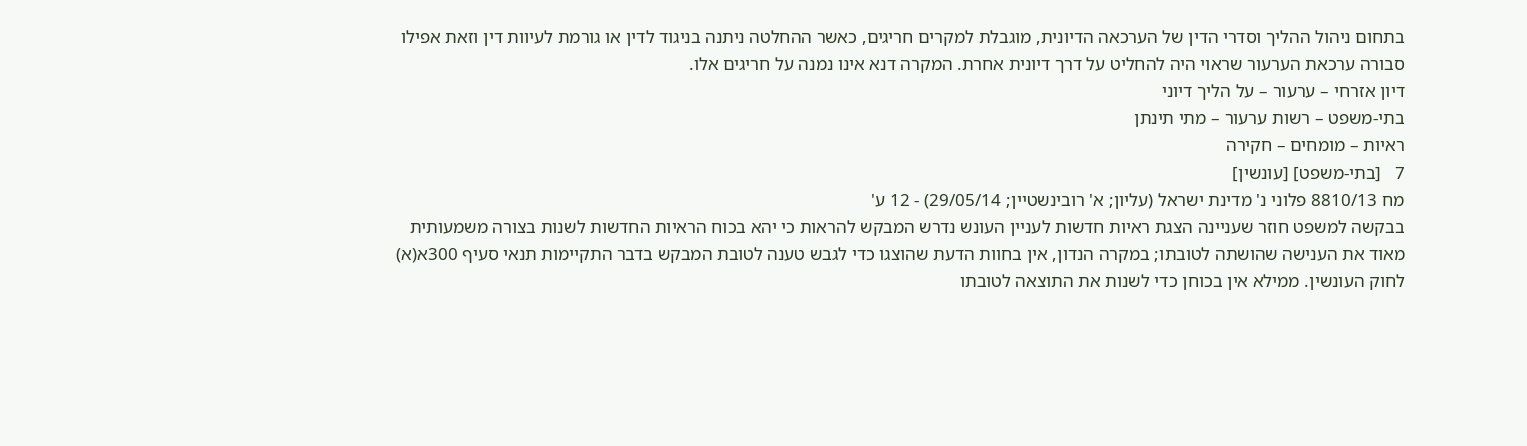בתחום ניהול ההליך וסדרי הדין של הערכאה הדיונית, מוגבלת למקרים חריגים, כאשר ההחלטה ניתנה בניגוד לדין או גורמת לעיוות דין וזאת אפילו סבורה ערכאת הערעור שראוי היה להחליט על דרך דיונית אחרת. המקרה דנא אינו נמנה על חריגים אלו.
דיון אזרחי – ערעור – על הליך דיוני
בתי-משפט – רשות ערעור – מתי תינתן
ראיות – מומחים – חקירה
7   [בתי-משפט] [עונשין]
מח 8810/13 פלוני נ' מדינת ישראל (עליון; א' רובינשטיין; 29/05/14) - 12 ע'
בבקשה למשפט חוזר שעניינה הצגת ראיות חדשות לעניין העונש נדרש המבקש להראות כי יהא בכוח הראיות החדשות לשנות בצורה משמעותית מאוד את הענישה שהושתה לטובתו; במקרה הנדון, אין בחוות הדעת שהוצגו כדי לגבש טענה לטובת המבקש בדבר התקיימות תנאי סעיף 300א(א) לחוק העונשין. ממילא אין בכוחן כדי לשנות את התוצאה לטובתו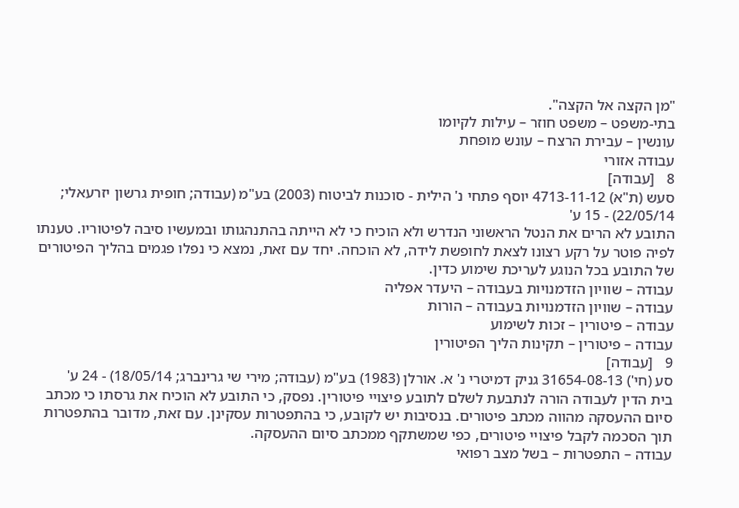"מן הקצה אל הקצה".
בתי-משפט – משפט חוזר – עילות לקיומו
עונשין – עבירת הרצח – עונש מופחת
עבודה אזורי
8   [עבודה]
סעש (ת"א) 4713-11-12 יוסף פתחי נ' הילית - סוכנות לביטוח (2003) בע"מ (עבודה; חופית גרשון יזרעאלי; 22/05/14) - 15 ע'
התובע לא הרים את הנטל הראשוני הנדרש ולא הוכיח כי לא הייתה בהתנהגותו ובמעשיו סיבה לפיטוריו. טענתו לפיה פוטר על רקע רצונו לצאת לחופשת לידה, לא הוכחה. יחד עם זאת, נמצא כי נפלו פגמים בהליך הפיטורים של התובע בכל הנוגע לעריכת שימוע כדין.
עבודה – שוויון הזדמנויות בעבודה – היעדר אפליה
עבודה – שוויון הזדמנויות בעבודה – הורות
עבודה – פיטורין – זכות לשימוע
עבודה – פיטורין – תקינות הליך הפיטורין
9   [עבודה]
סע (חי') 31654-08-13 גניק דמיטרי נ' א. אורלן (1983) בע"מ (עבודה; מירי שי גרינברג; 18/05/14) - 24 ע'
בית הדין לעבודה הורה לנתבעת לשלם לתובע פיצויי פיטורין. נפסק, כי התובע לא הוכיח את גרסתו כי מכתב סיום ההעסקה מהווה מכתב פיטורים. בנסיבות יש לקובע, כי בהתפטרות עסקינן. עם זאת, מדובר בהתפטרות תוך הסכמה לקבל פיצויי פיטורים, כפי שמשתקף ממכתב סיום ההעסקה.
עבודה – התפטרות – בשל מצב רפואי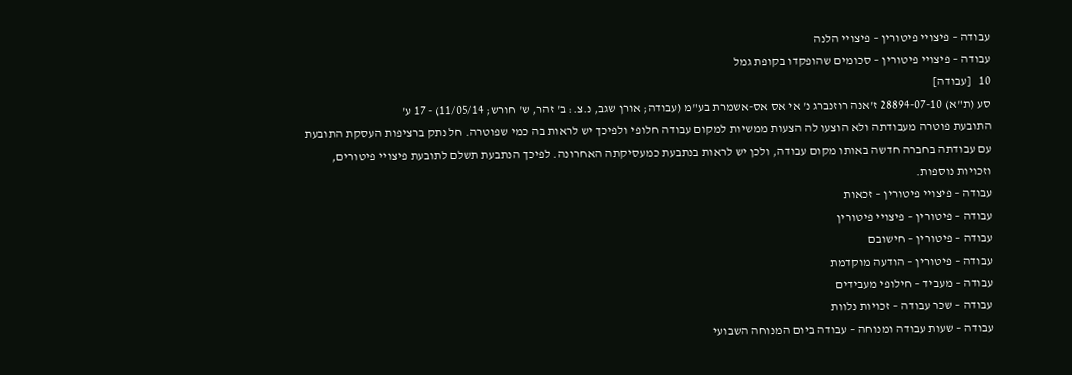עבודה – פיצויי פיטורין – פיצויי הלנה
עבודה – פיצויי פיטורין – סכומים שהופקדו בקופת גמל
10   [עבודה]
סע (ת"א) 28894-07-10 ז'אנה רוזנברג נ' אי אס אס-אשמרת בע"מ (עבודה; אורן שגב, נ.צ.: ב' זהר, ש' חורש; 11/05/14) - 17 ע'
התובעת פוטרה מעבודתה ולא הוצעו לה הצעות ממשיות למקום עבודה חלופי ולפיכך יש לראות בה כמי שפוטרה. חל נתק ברציפות העסקת התובעת עם עבודתה בחברה חדשה באותו מקום עבודה, ולכן יש לראות בנתבעת כמעסיקתה האחרונה. לפיכך הנתבעת תשלם לתובעת פיצויי פיטורים, וזכויות נוספות.
עבודה – פיצויי פיטורין – זכאות
עבודה – פיטורין – פיצויי פיטורין
עבודה – פיטורין – חישובם
עבודה – פיטורין – הודעה מוקדמת
עבודה – מעביד – חילופי מעבידים
עבודה – שכר עבודה – זכויות נלוות
עבודה – שעות עבודה ומנוחה – עבודה ביום המנוחה השבועי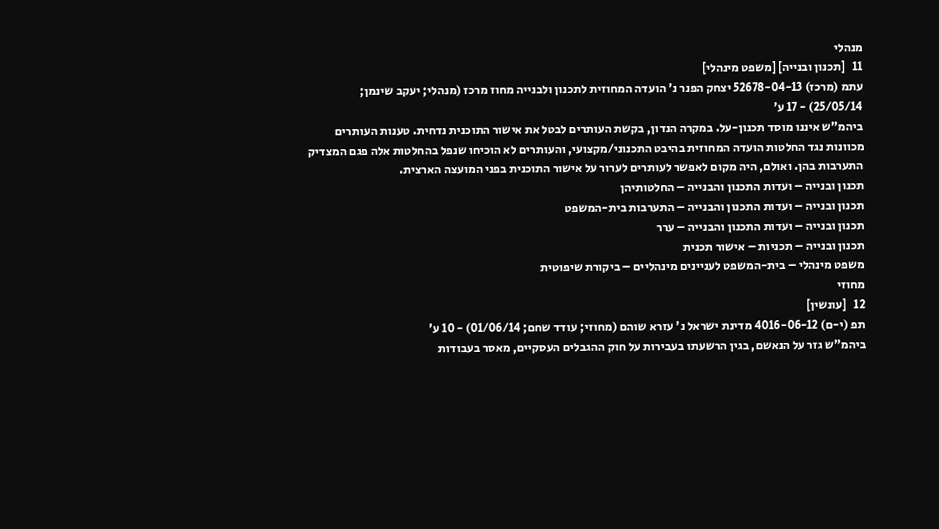מנהלי
11   [תכנון ובנייה] [משפט מינהלי]
עתמ (מרכז) 52678-04-13 יצחק הפנר נ' הועדה המחוזית לתכנון ולבנייה מחוז מרכז (מנהלי; יעקב שינמן; 25/05/14) - 17 ע'
ביהמ"ש איננו מוסד תכנון-על. במקרה הנדון, בקשת העותרים לבטל את אישור התוכנית נדחית. טענות העותרים מכוונות נגד החלטות הועדה המחוזית בהיבט התכנוני/מקצועי, והעותרים לא הוכיחו שנפל בהחלטות אלה פגם המצדיק התערבות בהן. ואולם, היה מקום לאפשר לעותרים לערור על אישור התוכנית בפני המועצה הארצית.
תכנון ובנייה – ועדות התכנון והבנייה – החלטותיהן
תכנון ובנייה – ועדות התכנון והבנייה – התערבות בית-המשפט
תכנון ובנייה – ועדות התכנון והבנייה – ערר
תכנון ובנייה – תכניות – אישור תכנית
משפט מינהלי – בית-המשפט לעניינים מינהליים – ביקורת שיפוטית
מחוזי
12   [עונשין]
תפ (י-ם) 4016-06-12 מדינת ישראל נ' עזרא שוהם (מחוזי; עודד שחם; 01/06/14) - 10 ע'
ביהמ"ש גזר על הנאשם, בגין הרשעתו בעבירות על חוק ההגבלים העסקיים, מאסר בעבודות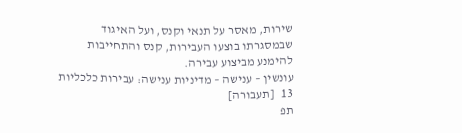שירות, מאסר על תנאי וקנס, ועל האיגוד שבמסגרתו בוצעו העבירות, קנס והתחייבות להימנע מביצוע עבירה.
עונשין – ענישה – מדיניות ענישה: עבירות כלכליות
13   [תעבורה]
תפ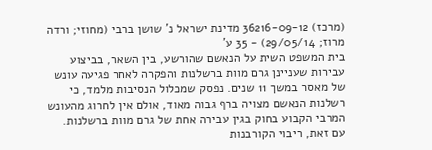(מרכז) 36216-09-12 מדינת ישראל נ' שושן ברבי (מחוזי; ורדה מרוז; 29/05/14) - 35 ע'
בית המשפט השית על הנאשם שהורשע, בין השאר, בביצוע עבירות שעניינן גרם מוות ברשלנות והפקרה לאחר פגיעה עונש של מאסר במשך 11 שנים. נפסק שמכלול הנסיבות מלמד, כי רשלנות הנאשם מצויה ברף גבוה מאוד, אולם אין לחרוג מהעונש המרבי הקבוע בחוק בגין עבירה אחת של גרם מוות ברשלנות. עם זאת, ריבוי הקורבנות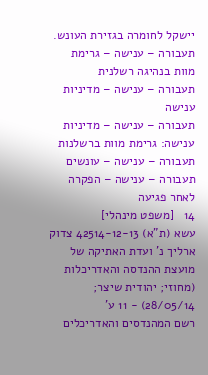יישקל לחומרה בגזירת העונש.
תעבורה – ענישה – גרימת מוות בנהיגה רשלנית
תעבורה – ענישה – מדיניות ענישה
תעבורה – ענישה – מדיניות ענישה: גרימת מוות ברשלנות
תעבורה – ענישה – עונשים
תעבורה – ענישה – הפקרה לאחר פגיעה
14   [משפט מינהלי]
עשא (ת"א) 42514-12-13 צדוק ארליך נ' ועדת האתיקה של מועצת ההנדסה והאדריכלות (מחוזי; יהודית שיצר; 28/05/14) - 11 ע'
רשם המהנדסים והאדריכלים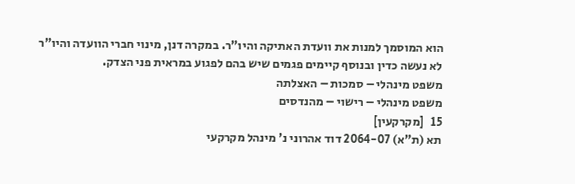הוא המוסמך למנות את וועדת האתיקה והיו"ר. במקרה דנן, מינוי חברי הוועדה והיו"ר לא נעשה כדין ובנוסף קיימים פגמים שיש בהם לפגוע במראית פני הצדק.
משפט מינהלי – סמכות – האצלתה
משפט מינהלי – רישוי – מהנדסים
15   [מקרקעין]
תא (ת"א) 2064-07 דוד אהרוני נ' מינהל מקרקעי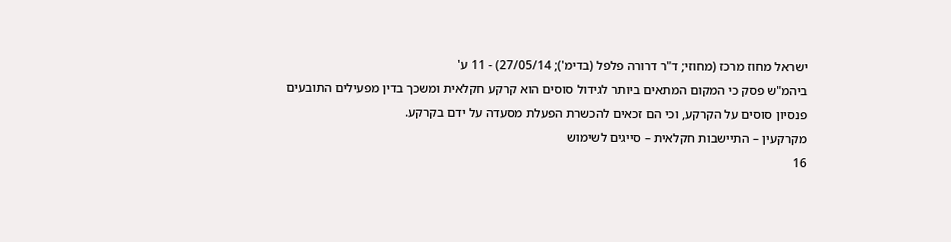ישראל מחוז מרכז (מחוזי; ד"ר דרורה פלפל (בדימ'); 27/05/14) - 11 ע'
ביהמ"ש פסק כי המקום המתאים ביותר לגידול סוסים הוא קרקע חקלאית ומשכך בדין מפעילים התובעים פנסיון סוסים על הקרקע, וכי הם זכאים להכשרת הפעלת מסעדה על ידם בקרקע.
מקרקעין – התיישבות חקלאית – סייגים לשימוש
16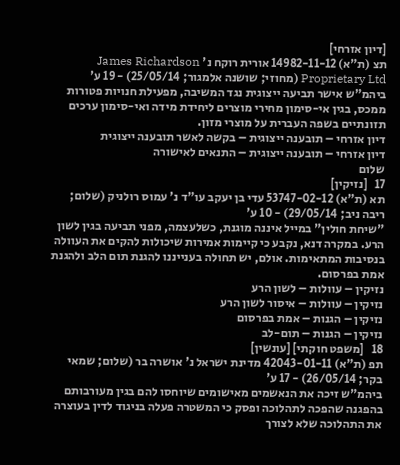[דיון אזרחי]
תצ (ת"א) 14982-11-12 אורית רוקח נ' James Richardson Proprietary Ltd (מחוזי; שושנה אלמגור; 25/05/14) - 19 ע'
ביהמ"ש אישר תביעה ייצוגית נגד המשיבה, מפעילת חנויות פטורות ממכס, בגין אי-סימון מחירי מוצרים ליחידת מידה ואי-סימון ערכים תזונתיים בשפה העברית על מוצרי מזון.
דיון אזרחי – תובענה ייצוגית – בקשה לאשר תובענה ייצוגית
דיון אזרחי – תובענה ייצוגית – התנאים לאישורה
שלום
17   [נזיקין]
תא (ת"א) 53747-02-12 עדי בן יעקב עו"ד נ' עמוס רולניק (שלום; ריבה ניב; 29/05/14) - 10 ע'
"שיחת חולין" במייל איננה מוגנת, כשלעצמה, מפני תביעה בגין לשון הרע. במקרה דנא, נקבע כי קיימות אמירות שיכולות להקים את העוולה בנסיבות המתאימות. אולם, יש תחולה בענייננו להגנת תום הלב ולהגנת אמת בפרסום.
נזיקין – עוולות – לשון הרע
נזיקין – עוולות – איסור לשון הרע
נזיקין – הגנות – אמת בפרסום
נזיקין – הגנות – תום-לב
18   [משפט חוקתי] [עונשין]
תפ (ת"א) 42043-01-11 מדינת ישראל נ' אושרה בר (שלום; שמאי בקר; 26/05/14) - 17 ע'
ביהמ"ש זיכה את הנאשמים מאישומים שיוחסו להם בגין מעורבותם בהפגנה שהפכה לתהלוכה ופסק כי המשטרה פעלה בניגוד לדין בעוצרה את התהלוכה שלא לצורך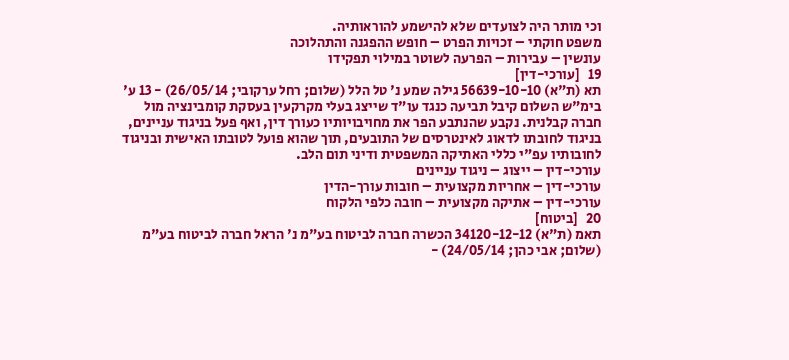וכי מותר היה לצועדים שלא להישמע להוראותיה.
משפט חוקתי – זכויות הפרט – חופש ההפגנה והתהלוכה
עונשין – עבירות – הפרעה לשוטר במילוי תפקידו
19   [עורכי-דין]
תא (ת"א) 56639-10-10 גילה שמע נ' טל הלל (שלום; רחל ערקובי; 26/05/14) - 13 ע'
בימ"ש השלום קיבל תביעה כנגד עו"ד שייצג בעלי מקרקעין בעסקת קומבינציה מול חברה קבלנית. נקבע שהנתבע הפר את מחויבויותיו כעורך דין, ואף פעל בניגוד עניינים, בניגוד לחובתו לדאוג לאינטרסים של התובעים, תוך שהוא פועל לטובתו האישית ובניגוד לחובותיו עפ"י כללי האתיקה המשפטית ודיני תום הלב.
עורכי-דין – ייצוג – ניגוד עניינים
עורכי-דין – אחריות מקצועית – חובות עורך-הדין
עורכי-דין – אתיקה מקצועית – חובה כלפי הלקוח
20   [ביטוח]
תאמ (ת"א) 34120-12-12 הכשרה חברה לביטוח בע"מ נ' הראל חברה לביטוח בע"מ (שלום; אבי כהן; 24/05/14) -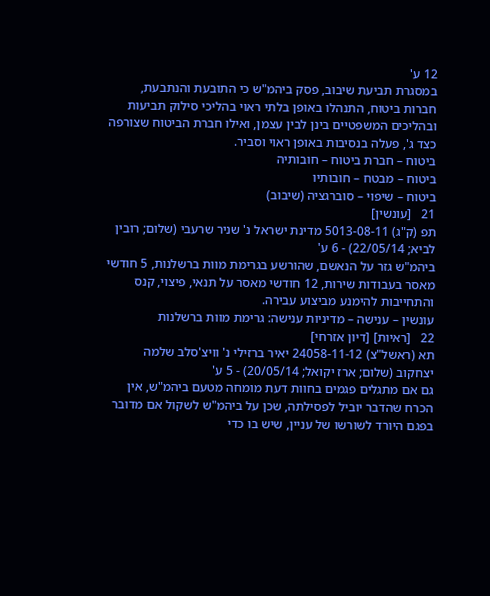12 ע'
במסגרת תביעת שיבוב, פסק ביהמ"ש כי התובעת והנתבעת, חברות ביטוח, התנהלו באופן בלתי ראוי בהליכי סילוק תביעות ובהליכים המשפטיים בינן לבין עצמן, ואילו חברת הביטוח שצורפה כצד ג', פעלה בנסיבות באופן ראוי וסביר.
ביטוח – חברת ביטוח – חובותיה
ביטוח – מבטח – חובותיו
ביטוח – שיפוי – סוברגציה (שיבוב)
21   [עונשין]
תפ (ק"ג) 5013-08-11 מדינת ישראל נ' שניר שרעבי (שלום; רובין לביא; 22/05/14) - 6 ע'
ביהמ"ש גזר על הנאשם, שהורשע בגרימת מוות ברשלנות, 5 חודשי מאסר בעבודות שירות, 12 חודשי מאסר על תנאי, פיצוי, קנס והתחייבות להימנע מביצוע עבירה.
עונשין – ענישה – מדיניות ענישה: גרימת מוות ברשלנות
22   [ראיות] [דיון אזרחי]
תא (ראשל"צ) 24058-11-12 יאיר ברזילי נ' וויצ'סלב שלמה יצחקוב (שלום; ארז יקואל; 20/05/14) - 5 ע'
גם אם מתגלים פגמים בחוות דעת מומחה מטעם ביהמ"ש, אין הכרח שהדבר יוביל לפסילתה, שכן על ביהמ"ש לשקול אם מדובר בפגם היורד לשורשו של עניין, שיש בו כדי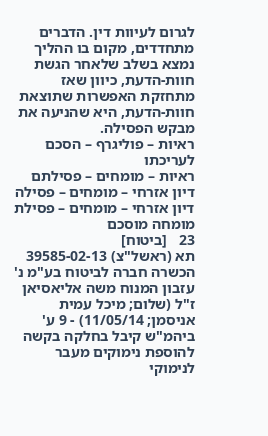לגרום לעיוות דין. הדברים מתחדדים, מקום בו ההליך נמצא בשלב שלאחר הגשת חוות-הדעת, כיוון שאז מתחזקת האפשרות שתוצאת חוות-הדעת, היא שהניעה את מבקש הפסילה.
ראיות – פוליגרף – הסכם לעריכתו
ראיות – מומחים – פסילתם
דיון אזרחי – מומחים – פסילה
דיון אזרחי – מומחים – פסילת מומחה מוסכם
23   [ביטוח]
תא (ראשל"צ) 39585-02-13 הכשרה חברה לביטוח בע"מ נ' עזבון המנוח משה אליאסיאן ז"ל (שלום; מיכל עמית אניסמן; 11/05/14) - 9 ע'
ביהמ"ש קיבל בחלקה בקשה להוספת נימוקים מעבר לנימוקי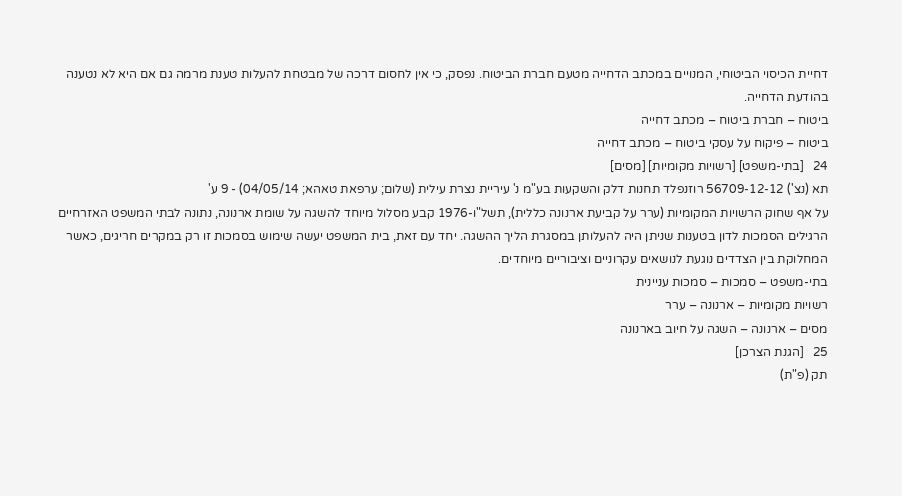דחיית הכיסוי הביטוחי, המנויים במכתב הדחייה מטעם חברת הביטוח. נפסק, כי אין לחסום דרכה של מבטחת להעלות טענת מרמה גם אם היא לא נטענה בהודעת הדחייה.
ביטוח – חברת ביטוח – מכתב דחייה
ביטוח – פיקוח על עסקי ביטוח – מכתב דחייה
24   [בתי-משפט] [רשויות מקומיות] [מסים]
תא (נצ') 56709-12-12 רוזנפלד תחנות דלק והשקעות בע"מ נ' עיריית נצרת עילית (שלום; ערפאת טאהא; 04/05/14) - 9 ע'
על אף שחוק הרשויות המקומיות (ערר על קביעת ארנונה כללית), תשל"ו-1976 קבע מסלול מיוחד להשגה על שומת ארנונה, נתונה לבתי המשפט האזרחיים הרגילים הסמכות לדון בטענות שניתן היה להעלותן במסגרת הליך ההשגה. יחד עם זאת, בית המשפט יעשה שימוש בסמכות זו רק במקרים חריגים, כאשר המחלוקת בין הצדדים נוגעת לנושאים עקרוניים וציבוריים מיוחדים.
בתי-משפט – סמכות – סמכות עניינית
רשויות מקומיות – ארנונה – ערר
מסים – ארנונה – השגה על חיוב בארנונה
25   [הגנת הצרכן]
תק (פ"ת)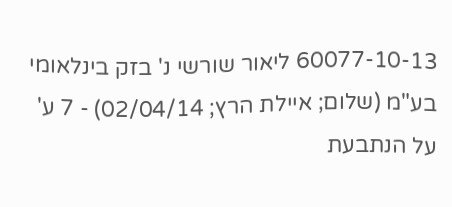60077-10-13 ליאור שורשי נ' בזק בינלאומי בע"מ (שלום; איילת הרץ; 02/04/14) - 7 ע'
על הנתבעת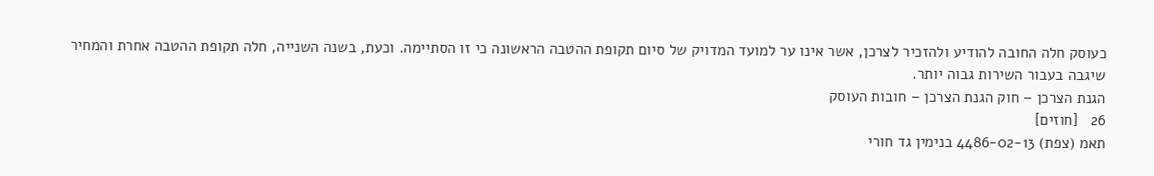כעוסק חלה החובה להודיע ולהזכיר לצרכן, אשר אינו ער למועד המדויק של סיום תקופת ההטבה הראשונה כי זו הסתיימה. וכעת, בשנה השנייה, חלה תקופת ההטבה אחרת והמחיר שיגבה בעבור השירות גבוה יותר.
הגנת הצרכן – חוק הגנת הצרכן – חובות העוסק
26   [חוזים]
תאמ (צפת) 4486-02-13 בנימין גד חורי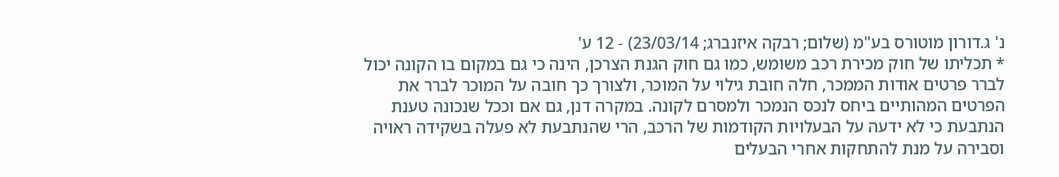נ' ג.דורון מוטורס בע"מ (שלום; רבקה איזנברג; 23/03/14) - 12 ע'
* תכליתו של חוק מכירת רכב משומש, כמו גם חוק הגנת הצרכן, הינה כי גם במקום בו הקונה יכול לברר פרטים אודות הממכר, חלה חובת גילוי על המוכר, ולצורך כך חובה על המוכר לברר את הפרטים המהותיים ביחס לנכס הנמכר ולמסרם לקונה. במקרה דנן, גם אם וככל שנכונה טענת הנתבעת כי לא ידעה על הבעלויות הקודמות של הרכב, הרי שהנתבעת לא פעלה בשקידה ראויה וסבירה על מנת להתחקות אחרי הבעלים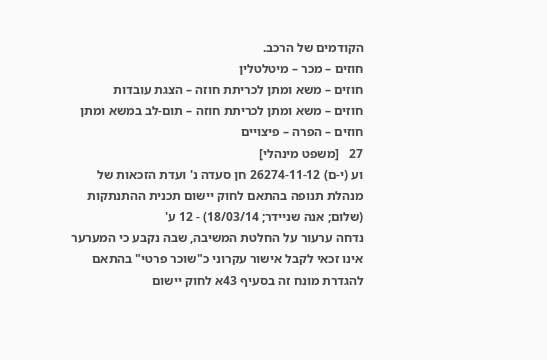הקודמים של הרכב.
חוזים – מכר – מיטלטלין
חוזים – משא ומתן לכריתת חוזה – הצגת עובדות
חוזים – משא ומתן לכריתת חוזה – תום-לב במשא ומתן
חוזים – הפרה – פיצויים
27   [משפט מינהלי]
וע (י-ם) 26274-11-12 חן סעדה נ' ועדת הזכאות של מנהלת תנופה בהתאם לחוק יישום תכנית ההתנתקות (שלום; אנה שניידר; 18/03/14) - 12 ע'
נדחה ערעור על החלטת המשיבה, שבה נקבע כי המערער אינו זכאי לקבל אישור עקרוני כ"שוכר פרטי" בהתאם להגדרת מונח זה בסעיף 43א לחוק יישום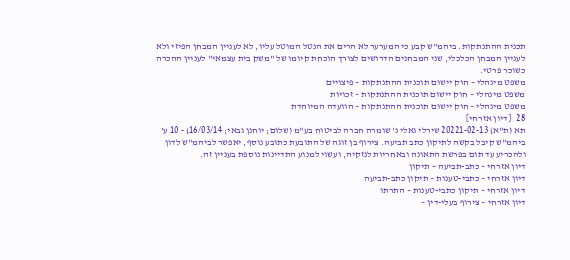תכנית ההתנתקות. ביהמ"ש קבע כי המערער לא הרים את הנטל המוטל עליו, לא לעניין המבחן הפיזי ולא לעניין המבחן הכלכלי, שני המבחנים הדרושים לצורך הוכחת קיומו של "משק בית עצמאי" לעניין ההכרה כשוכר פרטי.
משפט מינהלי – חוק יישום תוכנית ההתנתקות – פיצויים
משפט מינהלי – חוק יישום תוכנית ההתנתקות – זכויות
משפט מינהלי – חוק יישום תוכנית ההתנתקות – הוועדה המיוחדת
28   [דיון אזרחי]
תא (ת"א) 20221-02-13 שירלי גאלי נ' שומרה חברה לביטוח בע"מ (שלום; יוחנן גבאי; 16/03/14) - 10 ע'
ביהמ"ש קיבל בקשה לתיקון כתב תביעה. צירוף בן זוגה של התובעת כתובע נוסף, יאפשר לביהמ"ש לדון ולהכריע עד תום בפרשת התאונה ובאחריות לנזקיה, ועשוי למנוע התדיינות נוספת בעניין זה.
דיון אזרחי – כתב-תביעה – תיקון
דיון אזרחי – כתבי-טענות – תיקון כתב-תביעה
דיון אזרחי – תיקון כתבי-טענות – התרתו
דיון אזרחי – צירוף בעלי-דין –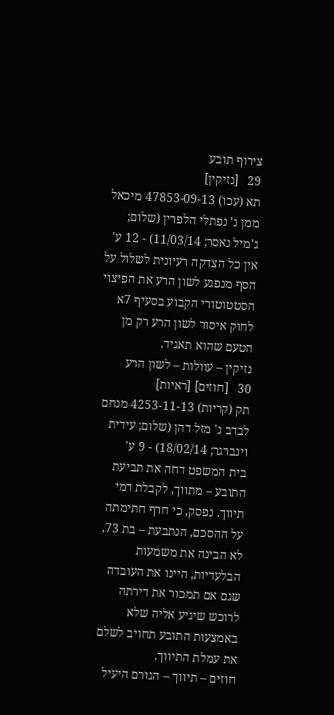צירוף תובע
29   [נזיקין]
תא (עכו) 47853-09-13 מיכאל ממן נ' נפתלי הלפרין (שלום; ג'מיל נאסר; 11/03/14) - 12 ע'
אין כל הצדקה רעיונית לשלול על הסף מנפגע לשון הרע את הפיצוי הסטטוטורי הקבוע בסעיף 7א לחוק איסור לשון הרע רק מן הטעם שהוא תאגיד.
נזיקין – עוולות – לשון הרע
30   [חוזים] [ראיות]
תק (קריות) 4253-11-13 מנחם לבדב נ' מזל דהן (שלום; עידית וינברגר; 18/02/14) - 9 ע'
בית המשפט דחה את תביעת התובע – מתווך, לקבלת דמי תיווך. נפסק, כי חרף חתימתה על ההסכם, הנתבעת – בת 73, לא הבינה את משמעות הבלעדיות, היינו את העובדה שגם אם תמכור את דירתה לרוכש שיגיע אליה שלא באמצעות התובע תחויב לשלם את עמלת התיווך.
חוזים – תיווך – הגורם היעיל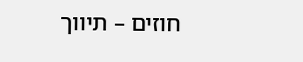חוזים – תיווך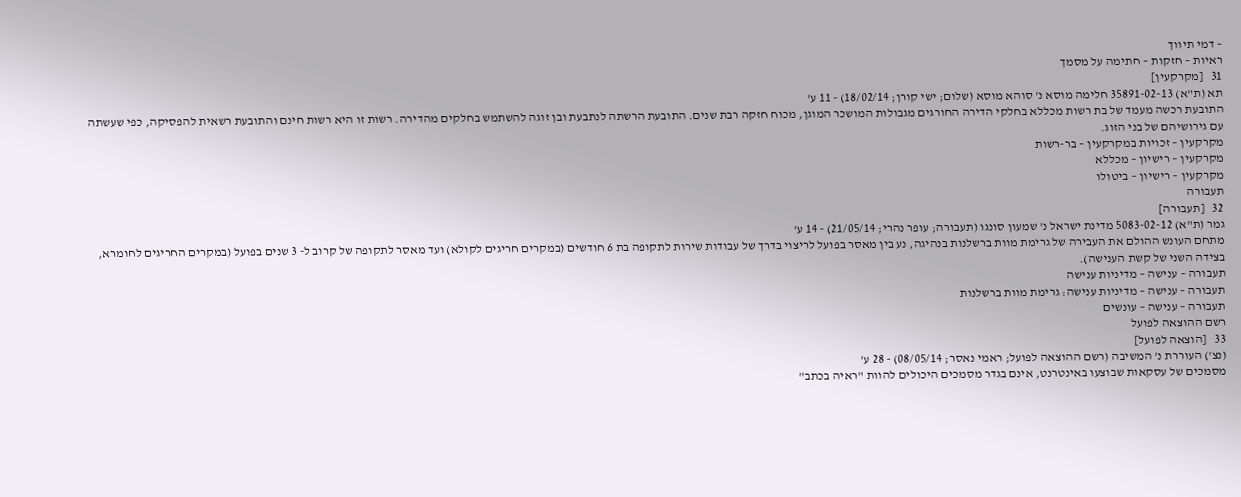– דמי תיווך
ראיות – חזקות – חתימה על מסמך
31   [מקרקעין]
תא (ת"א) 35891-02-13 חלימה מוסא נ' סוהא מוסא (שלום; ישי קורן; 18/02/14) - 11 ע'
התובעת רכשה מעמד של בת רשות מכללא בחלקי הדירה החורגים מגבולות המושכר המוגן, מכוח חזקה רבת שנים. התובעת הרשתה לנתבעת ובן זוגה להשתמש בחלקים מהדירה. רשות זו היא רשות חינם והתובעת רשאית להפסיקה, כפי שעשתה עם גירושיהם של בני הזוג.
מקרקעין – זכויות במקרקעין – בר-רשות
מקרקעין – רישיון – מכללא
מקרקעין – רישיון – ביטולו
תעבורה
32   [תעבורה]
גמר (ת"א) 5083-02-12 מדינת ישראל נ' שמעון סונגו (תעבורה; עופר נהרי; 21/05/14) - 14 ע'
מתחם העונש ההולם את העבירה של גרימת מוות ברשלנות בנהיגה, נע בין מאסר בפועל לריצוי בדרך של עבודות שירות לתקופה בת 6 חודשים (במקרים חריגים לקולא) ועד מאסר לתקופה של קרוב ל- 3 שנים בפועל (במקרים החריגים לחומרא, בצידה השני של קשת הענישה).
תעבורה – ענישה – מדיניות ענישה
תעבורה – ענישה – מדיניות ענישה: גרימת מוות ברשלנות
תעבורה – ענישה – עונשים
רשם ההוצאה לפועל
33   [הוצאה לפועל]
(נצ') העוררת נ' המשיבה (רשם ההוצאה לפועל; ראמי נאסר; 08/05/14) - 28 ע'
מסמכים של עסקאות שבוצעו באינטרנט, אינם בגדר מסמכים היכולים להוות "ראיה בכתב"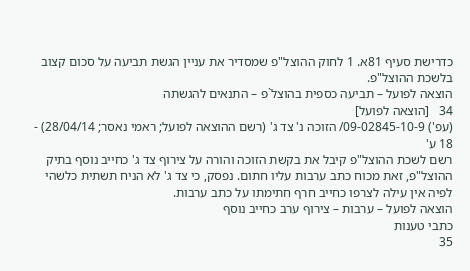כדרישת סעיף 81א. 1 לחוק ההוצל"פ שמסדיר את עניין הגשת תביעה על סכום קצוב בלשכת ההוצל"פ.
הוצאה לפועל – תביעה כספית בהוצל`פ – התנאים להגשתה
34   [הוצאה לפועל]
(עפ') 09-02845-10-9/ הזוכה נ' צד ג' (רשם ההוצאה לפועל; ראמי נאסר; 28/04/14) - 18 ע'
רשם לשכת ההוצל"פ קיבל את בקשת הזוכה והורה על צירוף צד ג' כחייב נוסף בתיק ההוצל"פ, זאת מכוח כתב ערבות עליו חתום. נפסק, כי צד ג' לא הניח תשתית כלשהי לפיה אין עילה לצרפו כחייב חרף חתימתו על כתב ערבות.
הוצאה לפועל – ערבות – צירוף ערב כחייב נוסף
כתבי טענות
35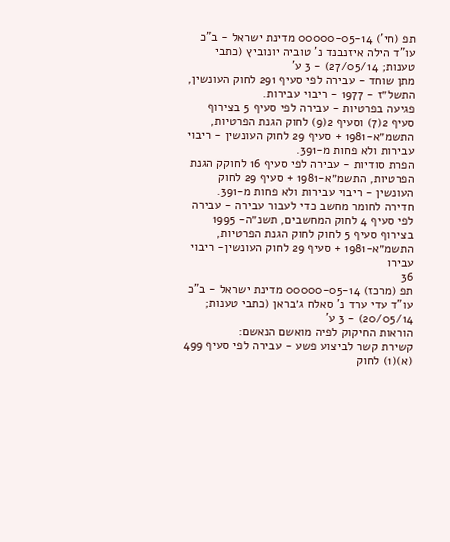תפ (חי') 00000-05-14 מדינת ישראל - ב"כ עו"ד הילה איזנבנד נ' טוביה יונוביץ (כתבי טענות; 27/05/14) - 3 ע'
מתן שוחד - עבירה לפי סעיף 291 לחוק העונשין, התשל״ז - 1977 - ריבוי עבירות.
פגיעה בפרטיות - עבירה לפי סעיף 5 בצירוף סעיף 2(7) וסעיף 2(9) לחוק הגנת הפרטיות, התשמ״א-1981 + סעיף 29 לחוק העונשין - ריבוי עבירות ולא פחות מ-391.
הפרת סודיות - עבירה לפי סעיף 16 לחוקק הגנת הפרטיות, התשמ״א-1981 + סעיף 29 לחוק העונשין - ריבוי עבירות ולא פחות מ-391.
חדירה לחומר מחשב כדי לעבור עבירה - עבירה לפי סעיף 4 לחוק המחשבים, תשנ״ה- 1995 בצירוף סעיף 5 לחוק לחוק הגנת הפרטיות, התשמ״א-1981 + סעיף 29 לחוק העונשין- ריבוי עבירו
36
תפ (מרכז) 00000-05-14 מדינת ישראל - ב"כ עו"ד עדי ערד נ' סאלח ג׳בראן (כתבי טענות; 20/05/14) - 3 ע'
הוראות החיקוק לפיה מואשם הנאשם:
קשירת קשר לביצוע פשע - עבירה לפי סעיף 499 (א)(1) לחוק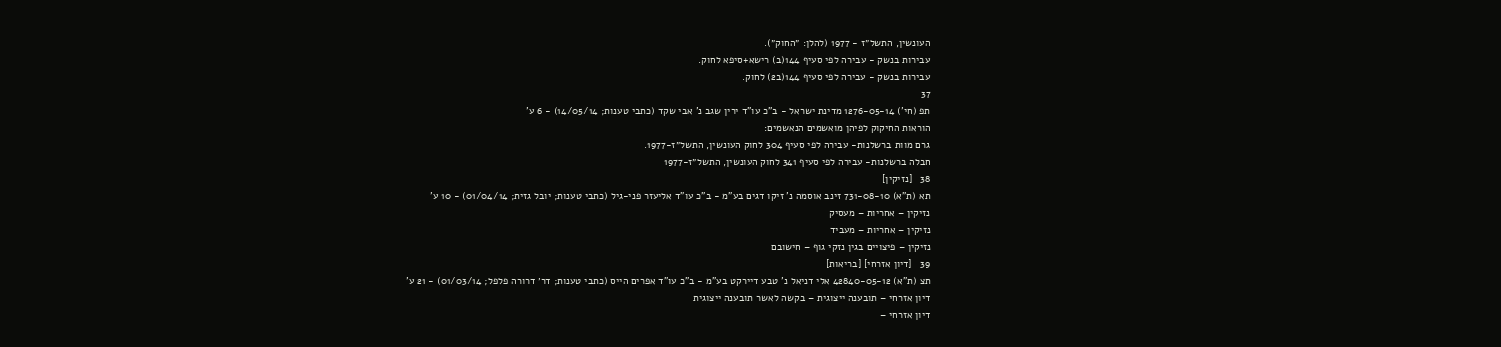העונשין, התשל״ז - 1977 (להלן: ״החוק״).
עבירות בנשק - עבירה לפי סעיף 144(ב) רישא+סיפא לחוק.
עבירות בנשק - עבירה לפי סעיף 144(ב2) לחוק.
37
תפ (חי') 1276-05-14 מדינת ישראל - ב"כ עו"ד ירין שגב נ' אבי שקד (כתבי טענות; 14/05/14) - 6 ע'
הוראות החיקוק לפיהן מואשמים הנאשמים:
גרם מוות ברשלנות- עבירה לפי סעיף 304 לחוק העונשין, התשל״ז-1977.
חבלה ברשלנות- עבירה לפי סעיף 341 לחוק העונשין, התשל״ז-1977
38   [נזיקין]
תא (ת"א) 731-08-10 זינב אוסמה נ' זיקו דגים בע"מ - ב"כ עו"ד אליעזר פני-גיל (כתבי טענות; יובל גזית; 01/04/14) - 10 ע'
נזיקין – אחריות – מעסיק
נזיקין – אחריות – מעביד
נזיקין – פיצויים בגין נזקי גוף – חישובם
39   [דיון אזרחי] [בריאות]
תצ (ת"א) 42840-05-12 אלי דניאל נ' טבע דיירקט בע"מ - ב"כ עו"ד אפרים הייס (כתבי טענות; דר׳ דרורה פלפל; 01/03/14) - 21 ע'
דיון אזרחי – תובענה ייצוגית – בקשה לאשר תובענה ייצוגית
דיון אזרחי –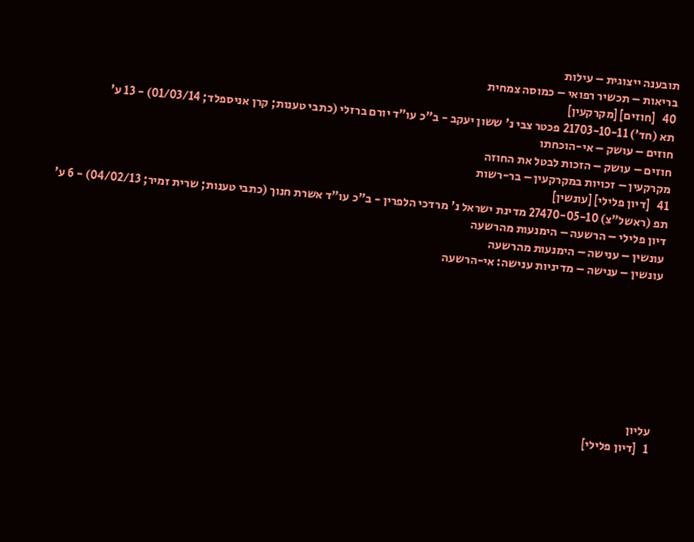תובענה ייצוגית – עילות
בריאות – תכשיר רפואי – כמוסה צמחית
40   [חוזים] [מקרקעין]
תא (חד') 21703-10-11 פכטר צבי נ' ששון יעקב - ב"כ עו"ד יורם ברזלי (כתבי טענות; קרן אניספלד; 01/03/14) - 13 ע'
חוזים – עושק – אי-הוכחתו
חוזים – עושק – הזכות לבטל את החוזה
מקרקעין – זכויות במקרקעין – בר-רשות
41   [דיון פלילי] [עונשין]
תפ (ראשל"צ) 27470-05-10 מדינת ישראל נ' מרדכי הלפרין - ב"כ עו"ד אשרת חנוך (כתבי טענות; שרית זמיר; 04/02/13) - 6 ע'
דיון פלילי – הרשעה – הימנעות מהרשעה
עונשין – ענישה – הימנעות מהרשעה
עונשין – ענישה – מדיניות ענישה: אי-הרשעה








עליון
1   [דיון פלילי]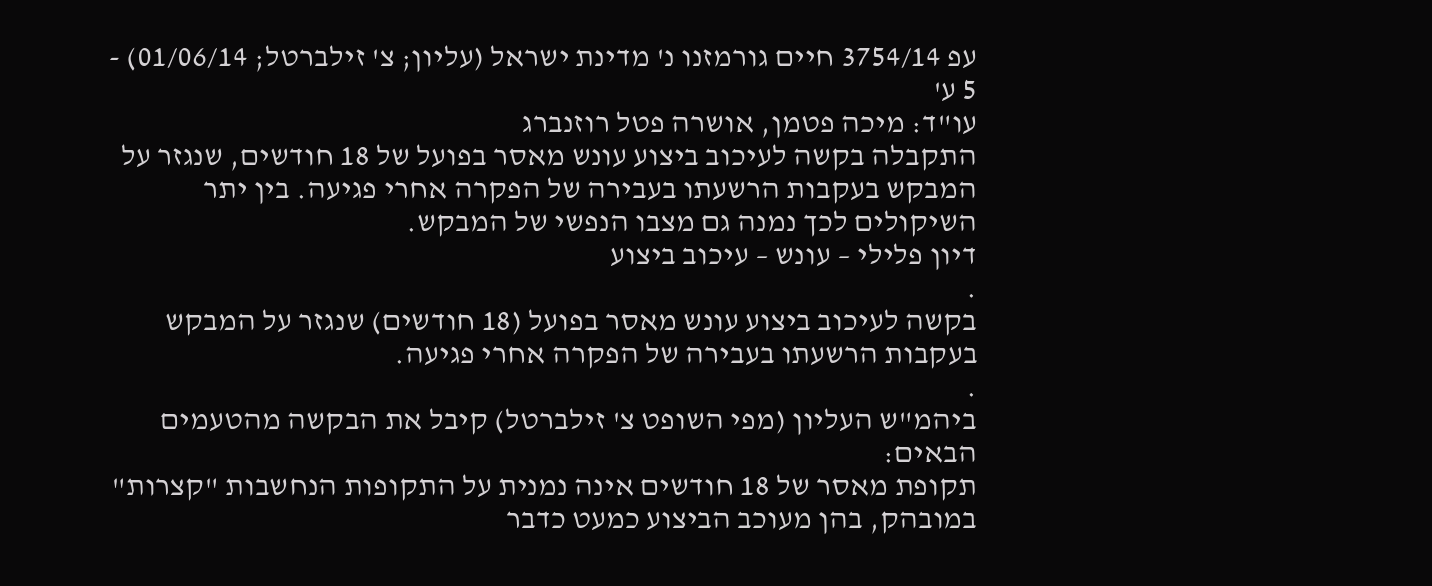עפ 3754/14 חיים גורמזנו נ' מדינת ישראל (עליון; צ' זילברטל; 01/06/14) - 5 ע'
עו"ד: מיכה פטמן, אושרה פטל רוזנברג
התקבלה בקשה לעיכוב ביצוע עונש מאסר בפועל של 18 חודשים, שנגזר על המבקש בעקבות הרשעתו בעבירה של הפקרה אחרי פגיעה. בין יתר השיקולים לכך נמנה גם מצבו הנפשי של המבקש.
דיון פלילי – עונש – עיכוב ביצוע
.
בקשה לעיכוב ביצוע עונש מאסר בפועל (18 חודשים) שנגזר על המבקש בעקבות הרשעתו בעבירה של הפקרה אחרי פגיעה.
.
ביהמ"ש העליון (מפי השופט צ' זילברטל) קיבל את הבקשה מהטעמים הבאים:
תקופת מאסר של 18 חודשים אינה נמנית על התקופות הנחשבות "קצרות" במובהק, בהן מעוכב הביצוע כמעט כדבר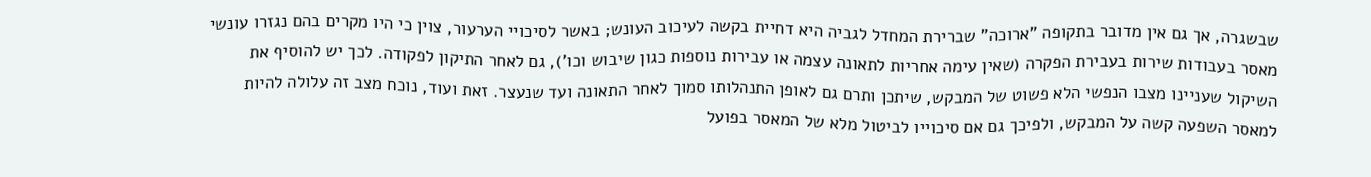שבשגרה, אך גם אין מדובר בתקופה "ארוכה" שברירת המחדל לגביה היא דחיית בקשה לעיכוב העונש; באשר לסיכויי הערעור, צוין כי היו מקרים בהם נגזרו עונשי מאסר בעבודות שירות בעבירת הפקרה (שאין עימה אחריות לתאונה עצמה או עבירות נוספות כגון שיבוש וכו'), גם לאחר התיקון לפקודה. לכך יש להוסיף את השיקול שעניינו מצבו הנפשי הלא פשוט של המבקש, שיתכן ותרם גם לאופן התנהלותו סמוך לאחר התאונה ועד שנעצר. זאת ועוד, נוכח מצב זה עלולה להיות למאסר השפעה קשה על המבקש, ולפיכך גם אם סיכוייו לביטול מלא של המאסר בפועל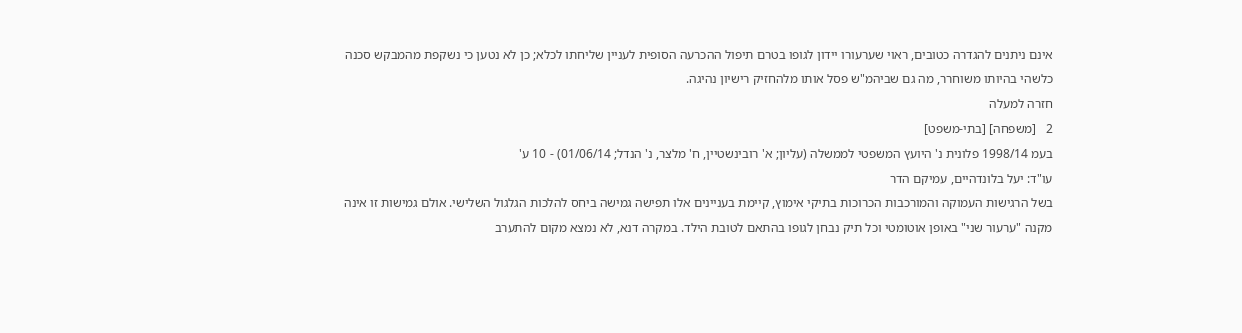אינם ניתנים להגדרה כטובים, ראוי שערעורו יידון לגופו בטרם תיפול ההכרעה הסופית לעניין שליחתו לכלא; כן לא נטען כי נשקפת מהמבקש סכנה כלשהי בהיותו משוחרר, מה גם שביהמ"ש פסל אותו מלהחזיק רישיון נהיגה.
חזרה למעלה
2   [משפחה] [בתי-משפט]
בעמ 1998/14 פלונית נ' היועץ המשפטי לממשלה (עליון; א' רובינשטיין, ח' מלצר, נ' הנדל; 01/06/14) - 10 ע'
עו"ד: יעל בלונדהיים, עמיקם הדר
בשל הרגישות העמוקה והמורכבות הכרוכות בתיקי אימוץ, קיימת בעניינים אלו תפישה גמישה ביחס להלכות הגלגול השלישי. אולם גמישות זו אינה מקנה "ערעור שני" באופן אוטומטי וכל תיק נבחן לגופו בהתאם לטובת הילד. במקרה דנא, לא נמצא מקום להתערב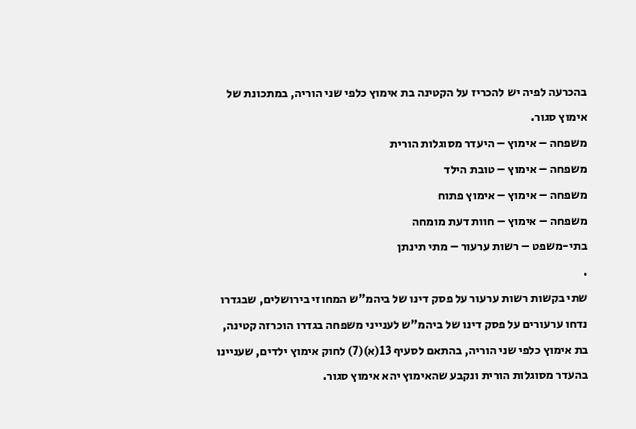בהכרעה לפיה יש להכריז על הקטינה בת אימוץ כלפי שני הוריה, במתכונת של אימוץ סגור.
משפחה – אימוץ – היעדר מסוגלות הורית
משפחה – אימוץ – טובת הילד
משפחה – אימוץ – אימוץ פתוח
משפחה – אימוץ – חוות דעת מומחה
בתי-משפט – רשות ערעור – מתי תינתן
.
שתי בקשות רשות ערעור על פסק דינו של ביהמ"ש המחוזי בירושלים, שבגדרו נדחו ערעורים על פסק דינו של ביהמ"ש לענייני משפחה בגדרו הוכרזה קטינה, בת אימוץ כלפי שני הוריה, בהתאם לסעיף 13(א)(7) לחוק אימוץ ילדים, שעניינו בהעדר מסוגלות הורית ונקבע שהאימוץ יהא אימוץ סגור.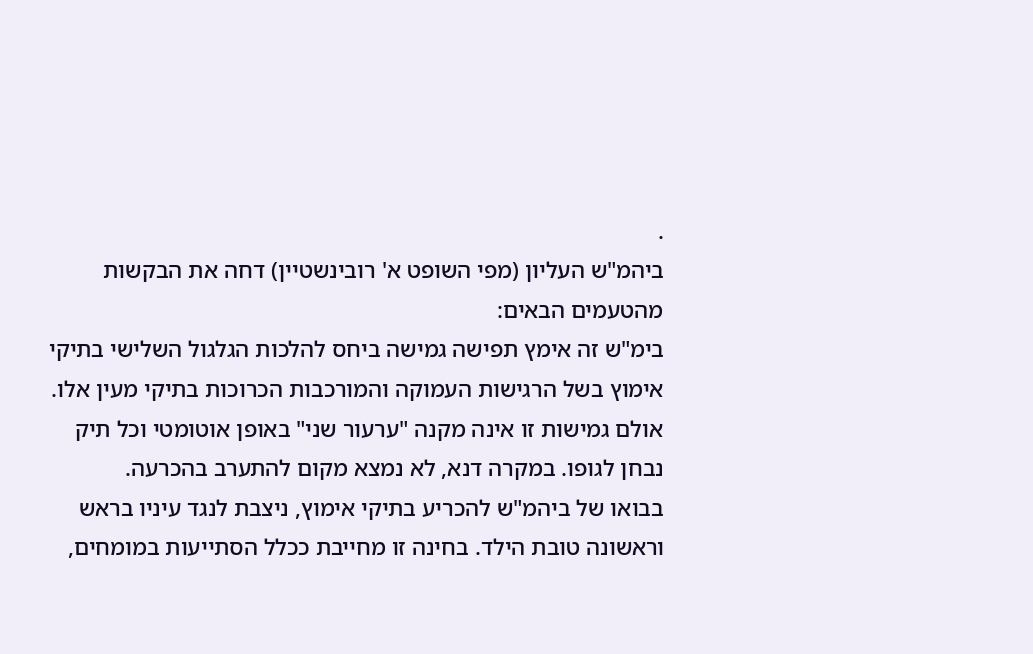.
ביהמ"ש העליון (מפי השופט א' רובינשטיין) דחה את הבקשות מהטעמים הבאים:
בימ"ש זה אימץ תפישה גמישה ביחס להלכות הגלגול השלישי בתיקי אימוץ בשל הרגישות העמוקה והמורכבות הכרוכות בתיקי מעין אלו. אולם גמישות זו אינה מקנה "ערעור שני" באופן אוטומטי וכל תיק נבחן לגופו. במקרה דנא, לא נמצא מקום להתערב בהכרעה.
בבואו של ביהמ"ש להכריע בתיקי אימוץ, ניצבת לנגד עיניו בראש וראשונה טובת הילד. בחינה זו מחייבת ככלל הסתייעות במומחים,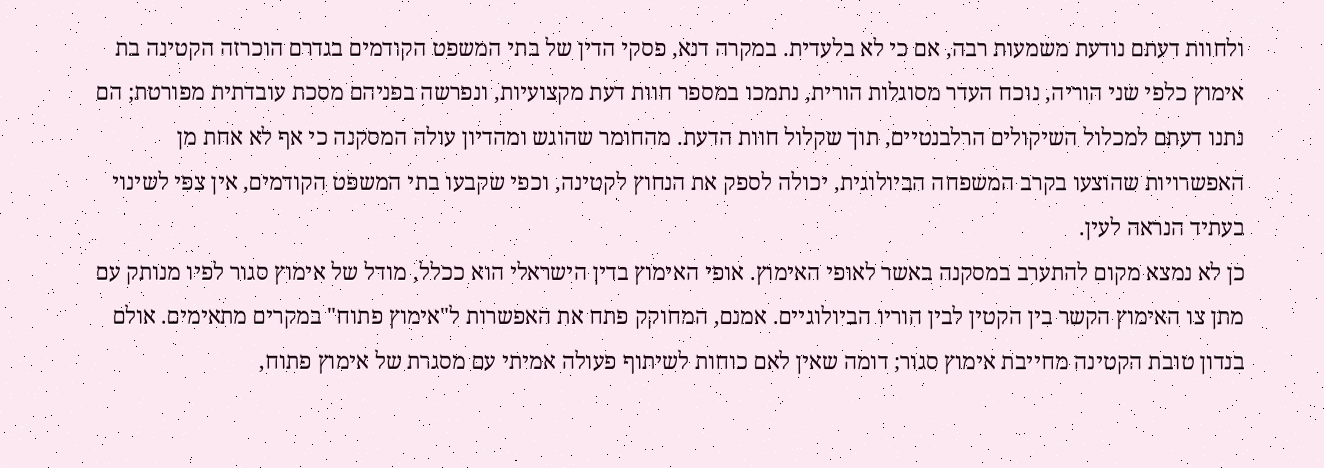ולחוות דעתם נודעת משמעות רבה, אם כי לא בלעדית. במקרה דנא, פסקי הדין של בתי המשפט הקודמים בגדרם הוכרזה הקטינה בת אימוץ כלפי שני הוריה, נוכח העדר מסוגלות הורית, נתמכו במספר חוות דעת מקצועיות, ונפרשה בפניהם מסכת עובדתית מפורטת; הם נתנו דעתם למכלול השיקולים הרלבנטיים, תוך שקלול חוות הדעת. מהחומר שהוגש ומהדיון עולה המסקנה כי אף לא אחת מן האפשרויות שהוצעו בקרב המשפחה הביולוגית, יכולה לספק את הנחוץ לקטינה, וכפי שקבעו בתי המשפט הקודמים, אין צפי לשינוי בעתיד הנראה לעין.
כן לא נמצא מקום להתערב במסקנה באשר לאופי האימוץ. אופי האימוץ בדין הישראלי הוא ככלל, מודל של אימוץ סגור לפיו מנותק עם מתן צו האימוץ הקשר בין הקטין לבין הוריו הביולוגיים. אמנם, המחוקק פתח את האפשרות ל"אימוץ פתוח" במקרים מתאימים. אולם בנדון טובת הקטינה מחייבת אימוץ סגור; דומה שאין לאם כוחות לשיתוף פעולה אמיתי עם מסגרת של אימוץ פתוח,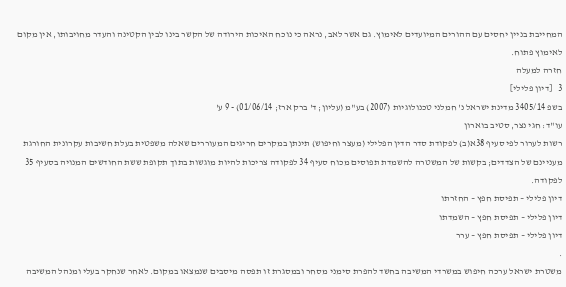המחייבת בניין יחסים עם ההורים המיועדים לאימוץ. גם אשר לאב, נראה כי נוכח האיכות הירודה של הקשר בינו לבין הקטינה והעדר מחויבותו, אין מקום לאימוץ פתוח.
חזרה למעלה
3   [דיון פלילי]
בשפ 3405/14 מדינת ישראל נ' חמלני טכנולוגיות (2007) בע"מ (עליון; ד' ברק ארז; 01/06/14) - 9 ע'
עו"ד: חגי נצר, סטיב בוארון
רשות לערור לפי סעיף 38א(ב) לפקודת סדר הדין הפלילי (מעצר וחיפוש) תינתן במקרים חריגים המעוררים שאלה משפטית בעלת חשיבות עקרונית החורגת מעניינם של הצדדים; בקשות של המשטרה להשמדת תפוסים מכוח סעיף 34 לפקודה צריכות להיות מוגשות בתוך תקופת ששת החודשים המנויה בסעיף 35 לפקודה.
דיון פלילי – תפיסת חפץ – החזרתו
דיון פלילי – תפיסת חפץ – השמדתו
דיון פלילי – תפיסת חפץ – ערר
.
משטרת ישראל ערכה חיפוש במשרדי המשיבה בחשד להפרת סימני מסחר ובמסגרת זו תפסה מיסבים שנמצאו במקום. לאחר שנחקר בעלי ומנהל המשיבה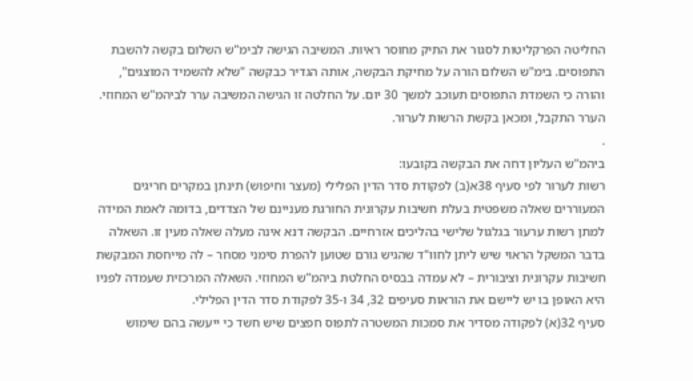החליטה הפרקליטות לסגור את התיק מחוסר ראיות. המשיבה הגישה לבימ"ש השלום בקשה להשבת התפוסים. בימ"ש השלום הורה על מחיקת הבקשה, אותה הגדיר כבקשה "שלא להשמיד המוצגים", והורה כי השמדת התפוסים תעוכב למשך 30 יום. על החלטה זו הגישה המשיבה ערר לביהמ"ש המחוזי. הערר התקבל, ומכאן בקשת הרשות לערור.
.
ביהמ"ש העליון דחה את הבקשה בקובעו:
רשות לערור לפי סעיף 38א(ב) לפקודת סדר הדין הפלילי (מעצר וחיפוש) תינתן במקרים חריגים המעוררים שאלה משפטית בעלת חשיבות עקרונית החורגת מעניינם של הצדדים, בדומה לאמת המידה למתן רשות ערעור בגלגול שלישי בהליכים אזרחיים. הבקשה דנא אינה מעלה שאלה מעין זו. השאלה בדבר המשקל הראוי שיש ליתן לחוו"ד שהגיש גורם שטוען להפרת סימני מסחר – לה מייחסת המבקשת חשיבות עקרונית וציבורית – לא עמדה בבסיס החלטת ביהמ"ש המחוזי. השאלה המרכזית שעמדה לפניו היא האופן בו יש ליישם את הוראות סעיפים 32, 34 ו-35 לפקודת סדר הדין הפלילי.
סעיף 32(א) לפקודה מסדיר את סמכות המשטרה לתפוס חפצים שיש חשד כי ייעשה בהם שימוש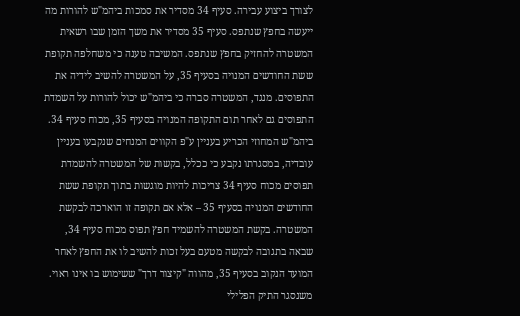לצורך ביצוע עבירה. סעיף 34 מסדיר את סמכות ביהמ"ש להורות מה ייעשה בחפץ שנתפס. סעיף 35 מסדיר את משך הזמן שבו רשאית המשטרה להחזיק בחפץ שנתפס. המשיבה טענה כי משחלפה תקופת ששת החודשים המנויה בסעיף 35, על המשטרה להשיב לידיה את התפוסים. מנגד, המשטרה סברה כי ביהמ"ש יכול להורות על השמדת התפוסים גם לאחר תום התקופה המנויה בסעיף 35, מכוח סעיף 34.
ביהמ"ש המחוזי הכריע בעניין ע"פ הקווים המנחים שנקבעו בעניין עובדיה, במסגרתו נקבע כי ככלל, בקשות של המשטרה להשמדת תפוסים מכוח סעיף 34 צריכות להיות מוגשות בתוך תקופת ששת החודשים המנויה בסעיף 35 – אלא אם תקופה זו הוארכה לבקשת המשטרה. בקשת המשטרה להשמיד חפץ תפוס מכוח סעיף 34, שבאה בתגובה לבקשה מטעם בעל זכות להשיב לו את החפץ לאחר המועד הנקוב בסעיף 35, מהווה "קיצור דרך" ששימוש בו אינו ראוי. משנסגר התיק הפלילי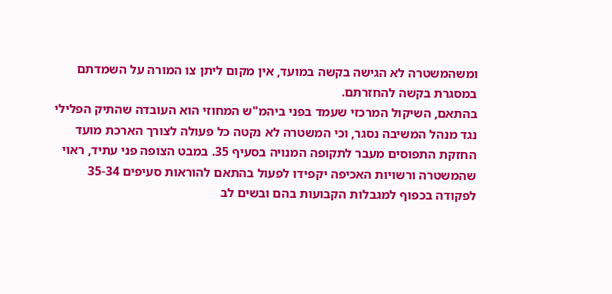ומשהמשטרה לא הגישה בקשה במועד, אין מקום ליתן צו המורה על השמדתם במסגרת בקשה להחזרתם.
בהתאם, השיקול המרכזי שעמד בפני ביהמ"ש המחוזי הוא העובדה שהתיק הפלילי נגד מנהל המשיבה נסגר, וכי המשטרה לא נקטה כל פעולה לצורך הארכת מועד החזקת התפוסים מעבר לתקופה המנויה בסעיף 35. במבט הצופה פני עתיד, ראוי שהמשטרה ורשויות האכיפה יקפידו לפעול בהתאם להוראות סעיפים 35-34 לפקודה בכפוף למגבלות הקבועות בהם ובשים לב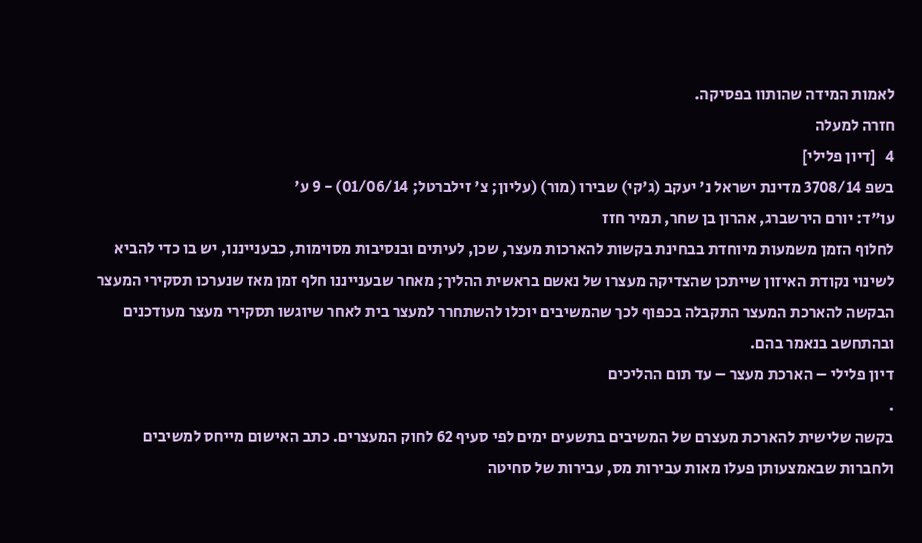לאמות המידה שהותוו בפסיקה.
חזרה למעלה
4   [דיון פלילי]
בשפ 3708/14 מדינת ישראל נ' יעקב (ג'קי) שבירו (מור) (עליון; צ' זילברטל; 01/06/14) - 9 ע'
עו"ד: יורם הירשברג, אהרון בן שחר, תמיר חזז
לחלוף הזמן משמעות מיוחדת בבחינת בקשות להארכות מעצר, שכן, לעיתים ובנסיבות מסוימות, כבענייננו, יש בו כדי להביא לשינוי נקודת האיזון שייתכן שהצדיקה מעצרו של נאשם בראשית ההליך; מאחר שבענייננו חלף זמן מאז שנערכו תסקירי המעצר הבקשה להארכת המעצר התקבלה בכפוף לכך שהמשיבים יוכלו להשתחרר למעצר בית לאחר שיוגשו תסקירי מעצר מעודכנים ובהתחשב בנאמר בהם.
דיון פלילי – הארכת מעצר – עד תום ההליכים
.
בקשה שלישית להארכת מעצרם של המשיבים בתשעים ימים לפי סעיף 62 לחוק המעצרים. כתב האישום מייחס למשיבים ולחברות שבאמצעותן פעלו מאות עבירות מס, עבירות של סחיטה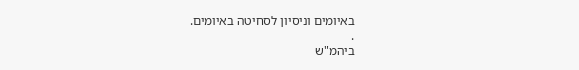באיומים וניסיון לסחיטה באיומים.
.
ביהמ"ש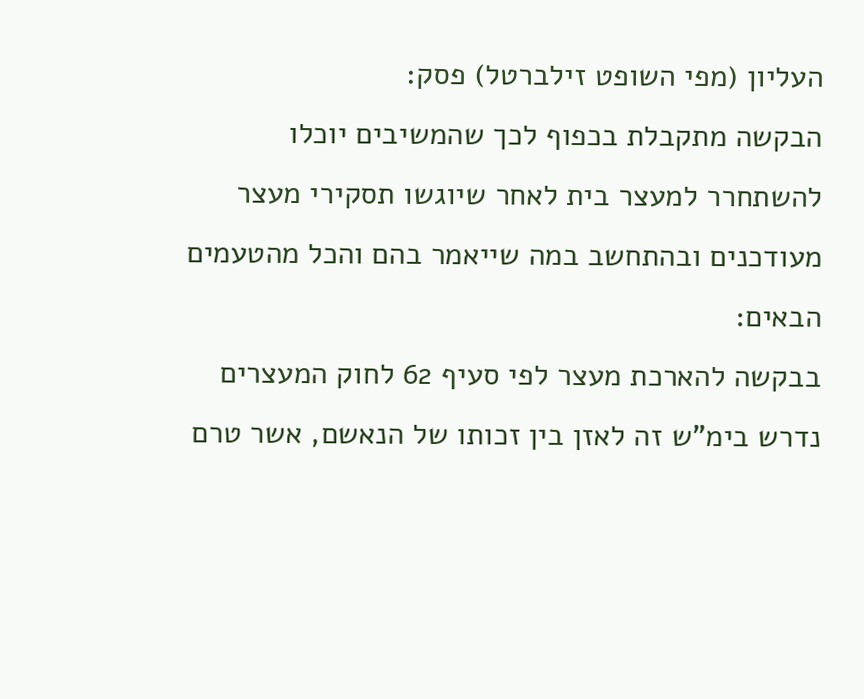העליון (מפי השופט זילברטל) פסק:
הבקשה מתקבלת בכפוף לכך שהמשיבים יוכלו להשתחרר למעצר בית לאחר שיוגשו תסקירי מעצר מעודכנים ובהתחשב במה שייאמר בהם והכל מהטעמים הבאים:
בבקשה להארכת מעצר לפי סעיף 62 לחוק המעצרים נדרש בימ"ש זה לאזן בין זכותו של הנאשם, אשר טרם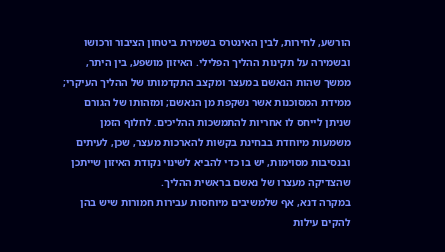הורשע, לחירות, לבין האינטרס בשמירת ביטחון הציבור ורכושו ובשמירה על תקינות ההליך הפלילי. האיזון מושפע, בין היתר, ממשך שהות הנאשם במעצר ומקצב התקדמותו של ההליך העיקרי; ממידת המסוכנות אשר נשקפת מן הנאשם; ומזהותו של הגורם שניתן לייחס לו אחריות להתמשכות ההליכים. לחלוף הזמן משמעות מיוחדת בבחינת בקשות להארכות מעצר, שכן, לעיתים ובנסיבות מסוימות, יש בו כדי להביא לשינוי נקודת האיזון שייתכן שהצדיקה מעצרו של נאשם בראשית ההליך.
במקרה דנא, אף שלמשיבים מיוחסות עבירות חמורות שיש בהן להקים עילות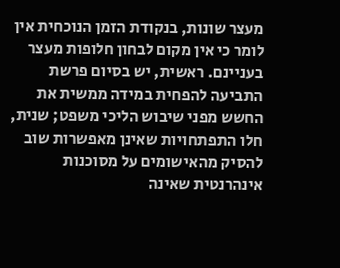מעצר שונות, בנקודת הזמן הנוכחית אין לומר כי אין מקום לבחון חלופות מעצר בעניינם. ראשית, יש בסיום פרשת התביעה להפחית במידה ממשית את החשש מפני שיבוש הליכי משפט; שנית, חלו התפתחויות שאינן מאפשרות שוב להסיק מהאישומים על מסוכנות אינהרנטית שאינה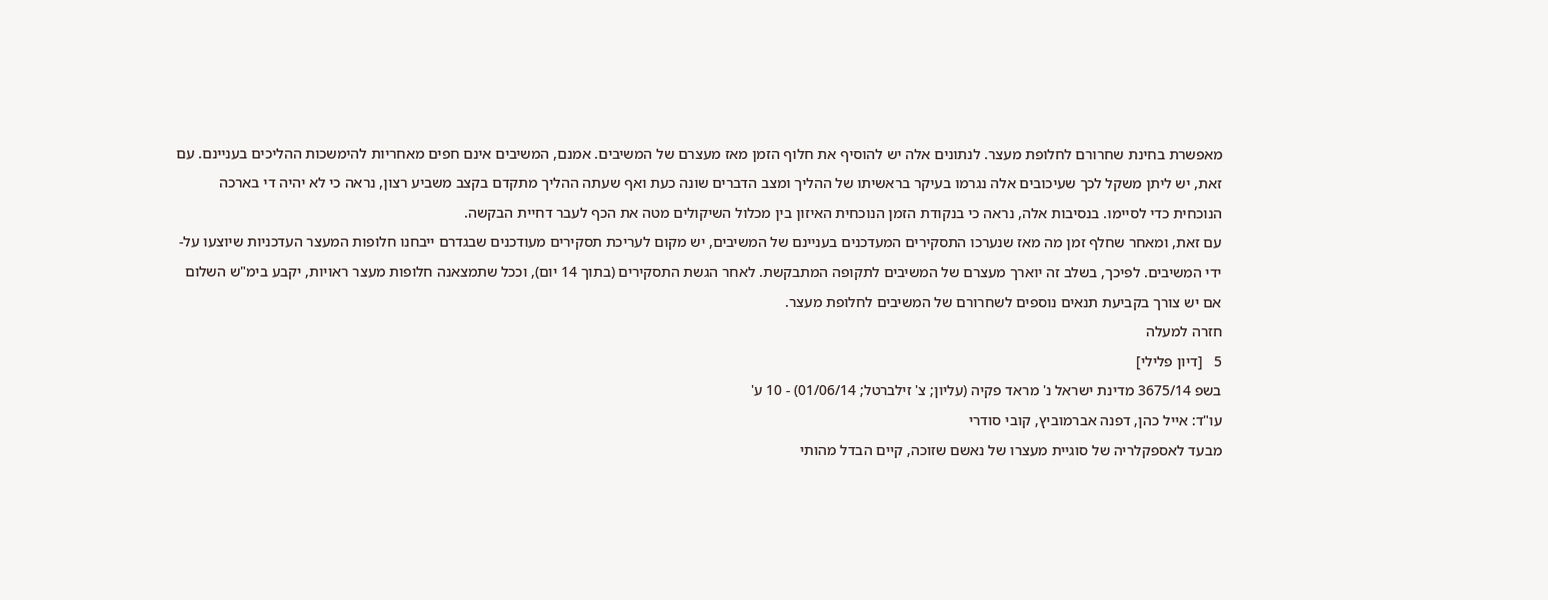מאפשרת בחינת שחרורם לחלופת מעצר. לנתונים אלה יש להוסיף את חלוף הזמן מאז מעצרם של המשיבים. אמנם, המשיבים אינם חפים מאחריות להימשכות ההליכים בעניינם. עם זאת, יש ליתן משקל לכך שעיכובים אלה נגרמו בעיקר בראשיתו של ההליך ומצב הדברים שונה כעת ואף שעתה ההליך מתקדם בקצב משביע רצון, נראה כי לא יהיה די בארכה הנוכחית כדי לסיימו. בנסיבות אלה, נראה כי בנקודת הזמן הנוכחית האיזון בין מכלול השיקולים מטה את הכף לעבר דחיית הבקשה.
עם זאת, ומאחר שחלף זמן מה מאז שנערכו התסקירים המעדכנים בעניינם של המשיבים, יש מקום לעריכת תסקירים מעודכנים שבגדרם ייבחנו חלופות המעצר העדכניות שיוצעו על-ידי המשיבים. לפיכך, בשלב זה יוארך מעצרם של המשיבים לתקופה המתבקשת. לאחר הגשת התסקירים (בתוך 14 יום), וככל שתמצאנה חלופות מעצר ראויות, יקבע בימ"ש השלום אם יש צורך בקביעת תנאים נוספים לשחרורם של המשיבים לחלופת מעצר.
חזרה למעלה
5   [דיון פלילי]
בשפ 3675/14 מדינת ישראל נ' מראד פקיה (עליון; צ' זילברטל; 01/06/14) - 10 ע'
עו"ד: אייל כהן, דפנה אברמוביץ, קובי סודרי
מבעד לאספקלריה של סוגיית מעצרו של נאשם שזוכה, קיים הבדל מהותי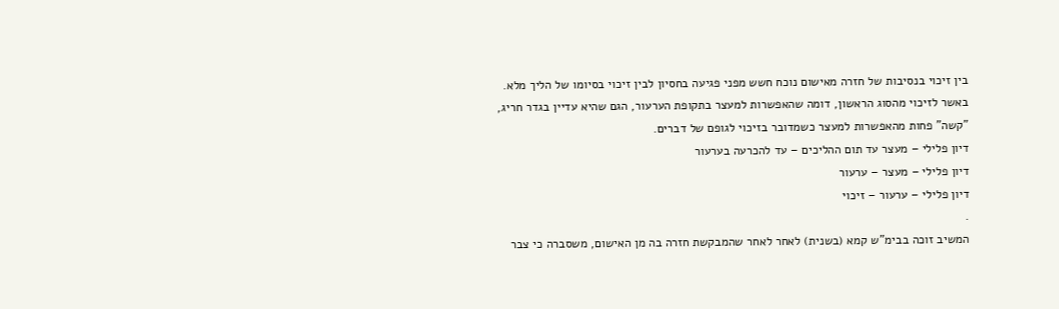בין זיכוי בנסיבות של חזרה מאישום נוכח חשש מפני פגיעה בחסיון לבין זיכוי בסיומו של הליך מלא. באשר לזיכוי מהסוג הראשון, דומה שהאפשרות למעצר בתקופת הערעור, הגם שהיא עדיין בגדר חריג, "קשה" פחות מהאפשרות למעצר כשמדובר בזיכוי לגופם של דברים.
דיון פלילי – מעצר עד תום ההליכים – עד להכרעה בערעור
דיון פלילי – מעצר – ערעור
דיון פלילי – ערעור – זיכוי
.
המשיב זוכה בבימ"ש קמא (בשנית) לאחר לאחר שהמבקשת חזרה בה מן האישום, משסברה כי צבר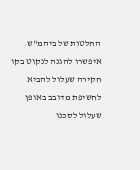החלטות של ביהמ"ש איפשרו להגנה לנקוט בקו חקירה שעלול להביא לחשיפת מדובב באופן שעלול לסכנו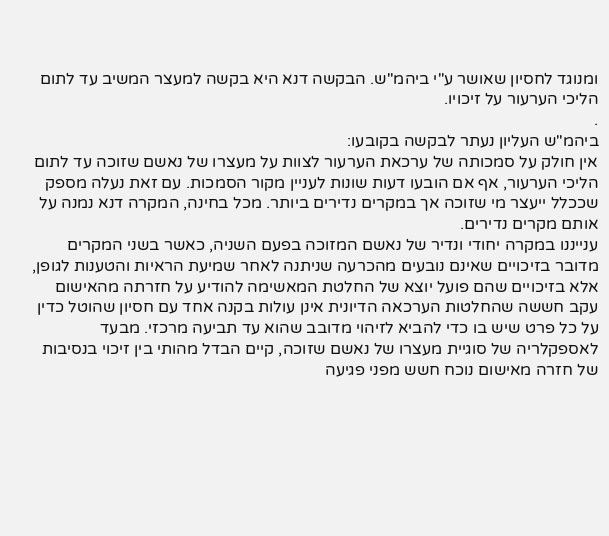ומנוגד לחסיון שאושר ע"י ביהמ"ש. הבקשה דנא היא בקשה למעצר המשיב עד לתום הליכי הערעור על זיכויו.
.
ביהמ"ש העליון נעתר לבקשה בקובעו:
אין חולק על סמכותה של ערכאת הערעור לצוות על מעצרו של נאשם שזוכה עד לתום הליכי הערעור, אף אם הובעו דעות שונות לעניין מקור הסמכות. עם זאת נעלה מספק שככלל ייעצר מי שזוכה אך במקרים נדירים ביותר. מכל בחינה, המקרה דנא נמנה על אותם מקרים נדירים.
ענייננו במקרה יחודי ונדיר של נאשם המזוכה בפעם השניה, כאשר בשני המקרים מדובר בזיכויים שאינם נובעים מהכרעה שניתנה לאחר שמיעת הראיות והטענות לגופן, אלא בזיכויים שהם פועל יוצא של החלטת המאשימה להודיע על חזרתה מהאישום עקב חששה שהחלטות הערכאה הדיונית אינן עולות בקנה אחד עם חסיון שהוטל כדין על כל פרט שיש בו כדי להביא לזיהוי מדובב שהוא עד תביעה מרכזי. מבעד לאספקלריה של סוגיית מעצרו של נאשם שזוכה, קיים הבדל מהותי בין זיכוי בנסיבות של חזרה מאישום נוכח חשש מפני פגיעה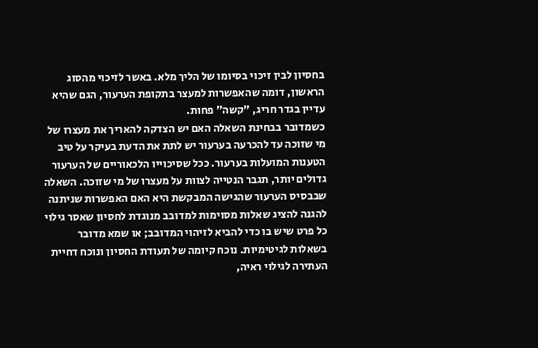בחסיון לבין זיכוי בסיומו של הליך מלא. באשר לזיכוי מהסוג הראשון, דומה שהאפשרות למעצר בתקופת הערעור, הגם שהיא עדיין בגדר חריג, "קשה" פחות.
כשמדובר בבחינת השאלה האם יש הצדקה להאריך את מעצרו של מי שזוכה עד להכרעה בערעור יש לתת את הדעת בעיקר על טיב הטענות המועלות בערעור. ככל שסיכוייו הלכאוריים של הערעור גדולים יותר, תגבר הנטייה לצוות על מעצרו של מי שזוכה. השאלה שבבסיס הערעור שהגישה המבקשת היא האם האפשרות שניתנה להגנה להציג שאלות מסוימות למדובב מנוגדת לחסיון שאסר גילוי כל פרט שיש בו כדי להביא לזיהוי המדובב; או שמא מדובר בשאלות לגיטימיות. נוכח קיומה של תעודת החסיון ונוכח דחיית העתירה לגילוי ראיה,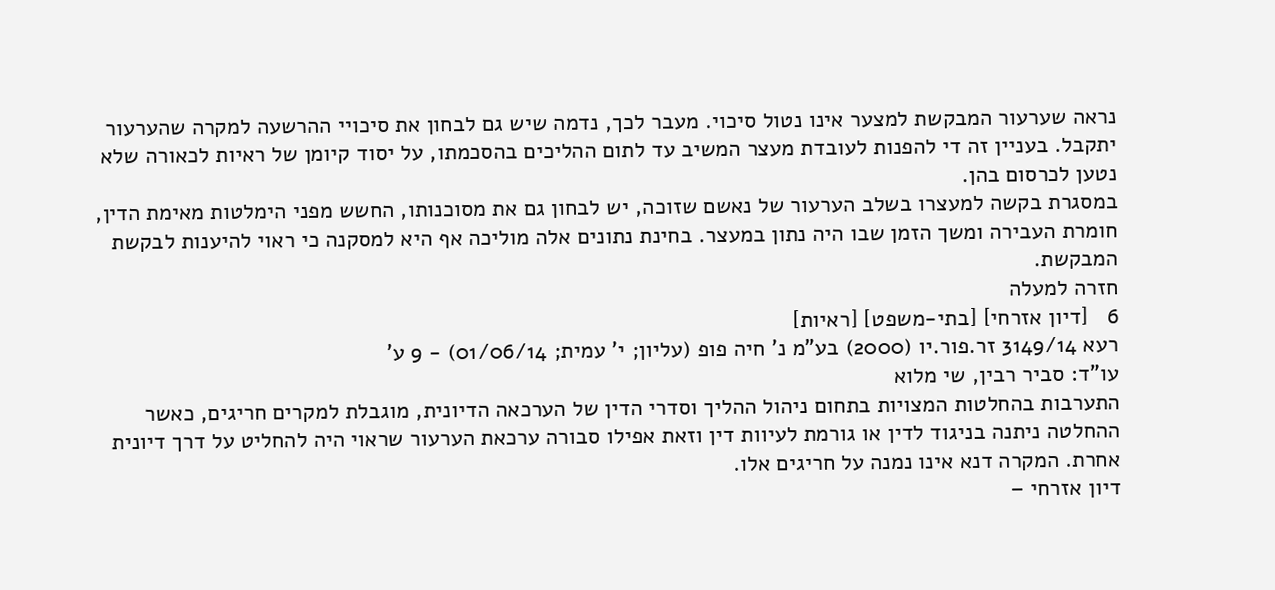נראה שערעור המבקשת למצער אינו נטול סיכוי. מעבר לכך, נדמה שיש גם לבחון את סיכויי ההרשעה למקרה שהערעור יתקבל. בעניין זה די להפנות לעובדת מעצר המשיב עד לתום ההליכים בהסכמתו, על יסוד קיומן של ראיות לכאורה שלא נטען לכרסום בהן.
במסגרת בקשה למעצרו בשלב הערעור של נאשם שזוכה, יש לבחון גם את מסוכנותו, החשש מפני הימלטות מאימת הדין, חומרת העבירה ומשך הזמן שבו היה נתון במעצר. בחינת נתונים אלה מוליכה אף היא למסקנה כי ראוי להיענות לבקשת המבקשת.
חזרה למעלה
6   [דיון אזרחי] [בתי-משפט] [ראיות]
רעא 3149/14 זר.פור.יו (2000) בע"מ נ' חיה פופ (עליון; י' עמית; 01/06/14) - 9 ע'
עו"ד: סביר רבין, שי מלוא
התערבות בהחלטות המצויות בתחום ניהול ההליך וסדרי הדין של הערכאה הדיונית, מוגבלת למקרים חריגים, כאשר ההחלטה ניתנה בניגוד לדין או גורמת לעיוות דין וזאת אפילו סבורה ערכאת הערעור שראוי היה להחליט על דרך דיונית אחרת. המקרה דנא אינו נמנה על חריגים אלו.
דיון אזרחי –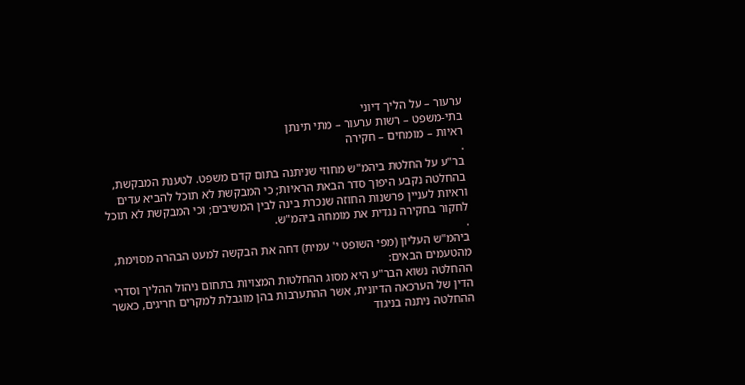ערעור – על הליך דיוני
בתי-משפט – רשות ערעור – מתי תינתן
ראיות – מומחים – חקירה
.
בר"ע על החלטת ביהמ"ש מחוזי שניתנה בתום קדם משפט. לטענת המבקשת, בהחלטה נקבע היפוך סדר הבאת הראיות; כי המבקשת לא תוכל להביא עדים וראיות לעניין פרשנות החוזה שנכרת בינה לבין המשיבים; וכי המבקשת לא תוכל לחקור בחקירה נגדית את מומחה ביהמ"ש.
.
ביהמ"ש העליון (מפי השופט י' עמית) דחה את הבקשה למעט הבהרה מסוימת, מהטעמים הבאים:
ההחלטה נשוא הבר"ע היא מסוג ההחלטות המצויות בתחום ניהול ההליך וסדרי הדין של הערכאה הדיונית, אשר ההתערבות בהן מוגבלת למקרים חריגים, כאשר ההחלטה ניתנה בניגוד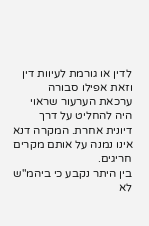לדין או גורמת לעיוות דין וזאת אפילו סבורה ערכאת הערעור שראוי היה להחליט על דרך דיונית אחרת. המקרה דנא אינו נמנה על אותם מקרים חריגים.
בין היתר נקבע כי ביהמ"ש לא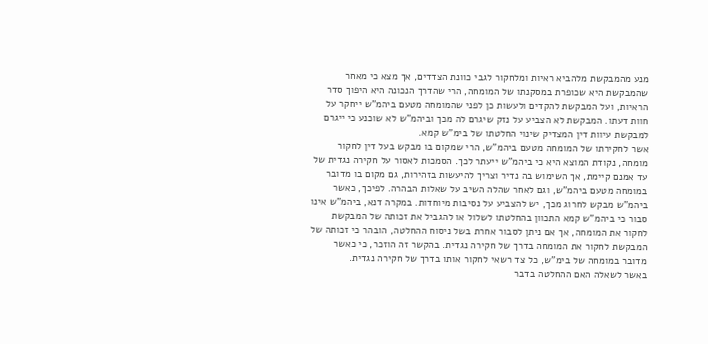מנע מהמבקשת מלהביא ראיות ומלחקור לגבי כוונת הצדדים, אך מצא כי מאחר שהמבקשת היא שכופרת במסקנתו של המומחה, הרי שהדרך הנכונה היא היפוך סדר הראיות, ועל המבקשת להקדים ולעשות כן לפני שהמומחה מטעם ביהמ"ש ייחקר על חוות דעתו. המבקשת לא הצביע על נזק שיגרם לה מכך וביהמ"ש לא שוכנע כי ייגרם למבקשת עיוות דין המצדיק שינוי החלטתו של בימ"ש קמא.
אשר לחקירתו של המומחה מטעם ביהמ"ש, הרי שמקום בו מבקש בעל דין לחקור מומחה, נקודת המוצא היא כי ביהמ"ש ייעתר לכך. הסמכות לאסור על חקירה נגדית של עד אמנם קיימת, אך השימוש בה נדיר וצריך להיעשות בזהירות, גם מקום בו מדובר במומחה מטעם ביהמ"ש, וגם לאחר שהלה השיב על שאלות הבהרה. לפיכך, כאשר ביהמ"ש מבקש לחרוג מכך, יש להצביע על נסיבות מיוחדות. במקרה דנא, ביהמ"ש אינו סבור כי ביהמ"ש קמא התכוון בהחלטתו לשלול או להגביל את זכותה של המבקשת לחקור את המומחה, אך אם ניתן לסבור אחרת בשל ניסוח ההחלטה, הובהר כי זכותה של המבקשת לחקור את המומחה בדרך של חקירה נגדית. בהקשר זה הוזכר, כי כאשר מדובר במומחה של בימ"ש, כל צד רשאי לחקור אותו בדרך של חקירה נגדית.
באשר לשאלה האם ההחלטה בדבר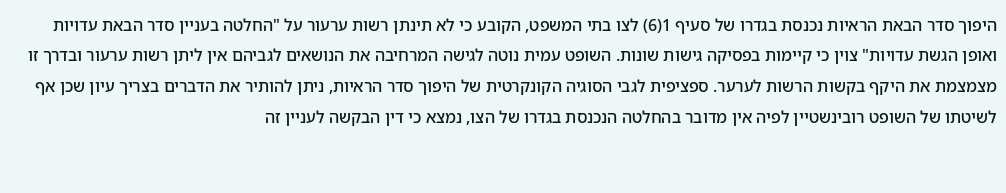היפוך סדר הבאת הראיות נכנסת בגדרו של סעיף 1(6) לצו בתי המשפט, הקובע כי לא תינתן רשות ערעור על "החלטה בעניין סדר הבאת עדויות ואופן הגשת עדויות" צוין כי קיימות בפסיקה גישות שונות. השופט עמית נוטה לגישה המרחיבה את הנושאים לגביהם אין ליתן רשות ערעור ובדרך זו מצמצמת את היקף בקשות הרשות לערער. ספציפית לגבי הסוגיה הקונקרטית של היפוך סדר הראיות, ניתן להותיר את הדברים בצריך עיון שכן אף לשיטתו של השופט רובינשטיין לפיה אין מדובר בהחלטה הנכנסת בגדרו של הצו, נמצא כי דין הבקשה לעניין זה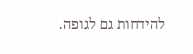להידחות גם לגופה.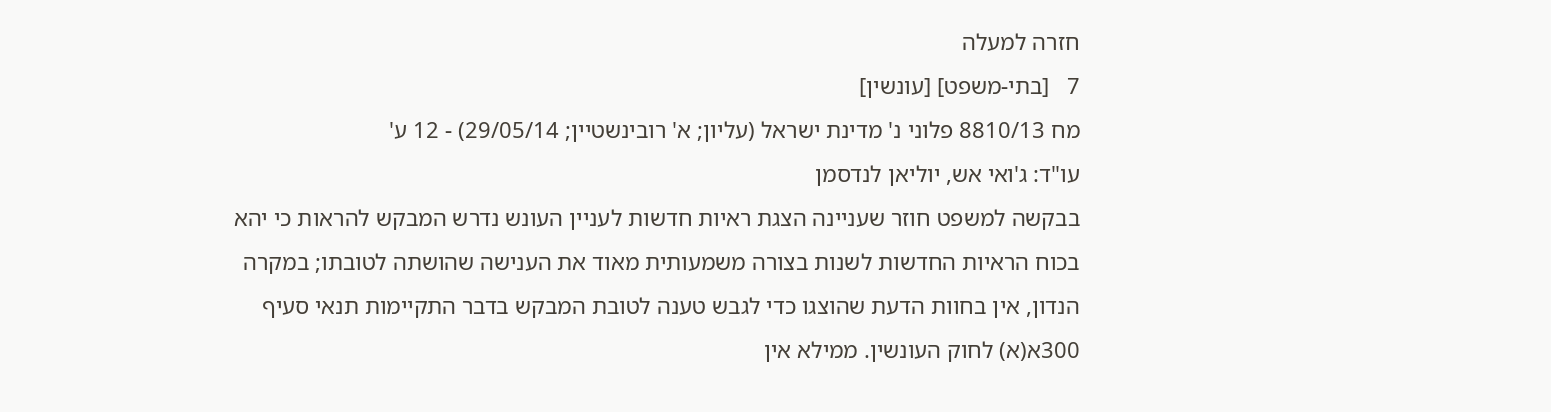חזרה למעלה
7   [בתי-משפט] [עונשין]
מח 8810/13 פלוני נ' מדינת ישראל (עליון; א' רובינשטיין; 29/05/14) - 12 ע'
עו"ד: ג'ואי אש, יוליאן לנדסמן
בבקשה למשפט חוזר שעניינה הצגת ראיות חדשות לעניין העונש נדרש המבקש להראות כי יהא בכוח הראיות החדשות לשנות בצורה משמעותית מאוד את הענישה שהושתה לטובתו; במקרה הנדון, אין בחוות הדעת שהוצגו כדי לגבש טענה לטובת המבקש בדבר התקיימות תנאי סעיף 300א(א) לחוק העונשין. ממילא אין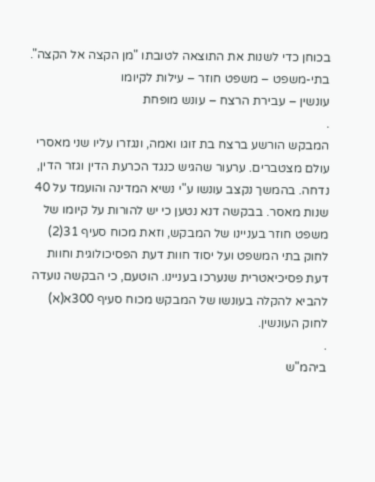בכוחן כדי לשנות את התוצאה לטובתו "מן הקצה אל הקצה".
בתי-משפט – משפט חוזר – עילות לקיומו
עונשין – עבירת הרצח – עונש מופחת
.
המבקש הורשע ברצח בת זוגו ואמה, ונגזרו עליו שני מאסרי עולם מצטברים. ערעור שהגיש כנגד הכרעת הדין וגזר הדין, נדחה. בהמשך נקצב עונשו ע"י נשיא המדינה והועמד על 40 שנות מאסר. בבקשה דנא נטען כי יש להורות על קיומו של משפט חוזר בעניינו של המבקש, וזאת מכוח סעיף 31(2) לחוק בתי המשפט ועל יסוד חוות דעת הפסיכולוגית וחוות דעת פסיכיאטרית שנערכו בעניינו. הוטעם, כי הבקשה נועדה להביא להקלה בעונשו של המבקש מכוח סעיף 300א(א) לחוק העונשין.
.
ביהמ"ש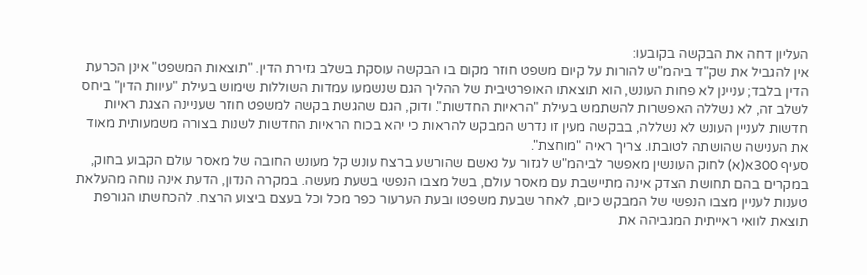העליון דחה את הבקשה בקובעו:
אין להגביל את שק"ד ביהמ"ש להורות על קיום משפט חוזר מקום בו הבקשה עוסקת בשלב גזירת הדין. "תוצאות המשפט" אינן הכרעת הדין בלבד; עניינן לא פחות העונש, הוא תוצאתו האופרטיבית של ההליך הגם שנשמעו עמדות השוללות שימוש בעילת "עיוות הדין" ביחס לשלב זה, לא נשללה האפשרות להשתמש בעילת "הראיות החדשות". ודוק, הגם שהגשת בקשה למשפט חוזר שעניינה הצגת ראיות חדשות לעניין העונש לא נשללה, בבקשה מעין זו נדרש המבקש להראות כי יהא בכוח הראיות החדשות לשנות בצורה משמעותית מאוד את הענישה שהושתה לטובתו. צריך ראיה "מוחצת".
סעיף 300א(א) לחוק העונשין מאפשר לביהמ"ש לגזור על נאשם שהורשע ברצח עונש קל מעונש החובה של מאסר עולם הקבוע בחוק, במקרים בהם תחושת הצדק אינה מתיישבת עם מאסר עולם, בשל מצבו הנפשי בשעת מעשה. במקרה הנדון, הדעת אינה נוחה מהעלאת טענות לעניין מצבו הנפשי של המבקש כיום, לאחר שבעת משפטו ובעת הערעור כפר מכל וכל בעצם ביצוע הרצח. להכחשתו הגורפת תוצאת לוואי ראייתית המגביהה את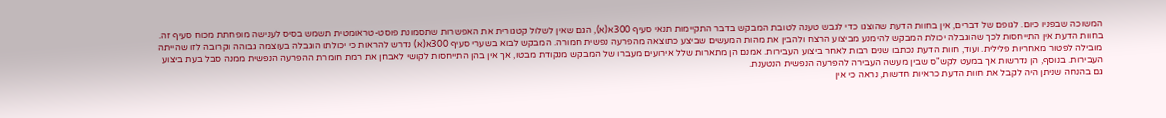המשוכה שבפניו כיום. לגופם של דברים, אין בחוות הדעת שהוצגו כדי לגבש טענה לטובת המבקש בדבר התקיימות תנאי סעיף 300א(א), הגם שאין לשלול קטגורית את האפשרות שתסמונת פוסט-טראומטית תשמש בסיס לענישה מופחתת מכוח סעיף זה.
בחוות הדעת אין התייחסות לכך שהוגבלה יכולת המבקש להימנע מביצוע הרצח ולהבין את מהות המעשים שביצע כתוצאה מהפרעה נפשית חמורה. המבקש לבוא בשערי סעיף 300א(א) נדרש להראות כי יכולתו הוגבלה בעוצמה גבוהה וקרובה לזו שהייתה מובילה לפטור מאחריות פלילית. ועוד, חוות הדעת נכתבו שנים רבות לאחר ביצוע העבירות. אמנם הן מתארות שלל אירועים מעברו של המבקש מנקודת מבטו, אך אין בהן התייחסות לקושי לאבחן את רמת חומרת ההפרעה הנפשית ממנה סבל בעת ביצוע העבירות. בנוסף, הן נדרשות אך במעט לקש"ס שבין מעשה העבירה להפרעה הנפשית הנטענת.
גם בהנחה שניתן היה לקבל את חוות הדעת כראיות חדשות, נראה כי אין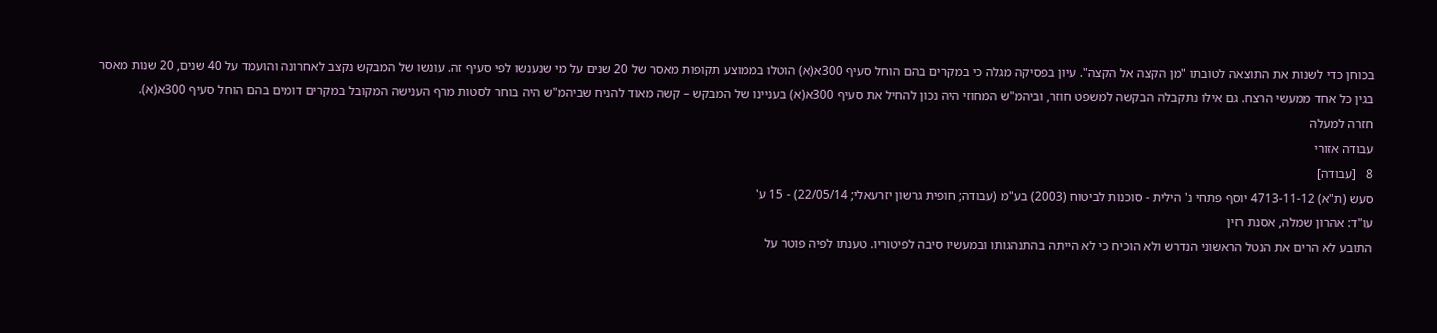בכוחן כדי לשנות את התוצאה לטובתו "מן הקצה אל הקצה". עיון בפסיקה מגלה כי במקרים בהם הוחל סעיף 300א(א) הוטלו בממוצע תקופות מאסר של 20 שנים על מי שנענשו לפי סעיף זה. עונשו של המבקש נקצב לאחרונה והועמד על 40 שנים, 20 שנות מאסר בגין כל אחד ממעשי הרצח. גם אילו נתקבלה הבקשה למשפט חוזר, וביהמ"ש המחוזי היה נכון להחיל את סעיף 300א(א) בעניינו של המבקש – קשה מאוד להניח שביהמ"ש היה בוחר לסטות מרף הענישה המקובל במקרים דומים בהם הוחל סעיף 300א(א).
חזרה למעלה
עבודה אזורי
8   [עבודה]
סעש (ת"א) 4713-11-12 יוסף פתחי נ' הילית - סוכנות לביטוח (2003) בע"מ (עבודה; חופית גרשון יזרעאלי; 22/05/14) - 15 ע'
עו"ד: אהרון שמלה, אסנת רזין
התובע לא הרים את הנטל הראשוני הנדרש ולא הוכיח כי לא הייתה בהתנהגותו ובמעשיו סיבה לפיטוריו. טענתו לפיה פוטר על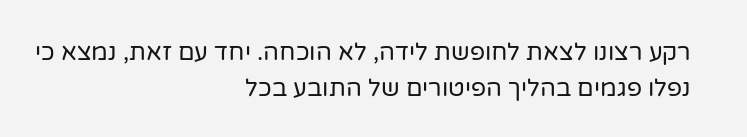רקע רצונו לצאת לחופשת לידה, לא הוכחה. יחד עם זאת, נמצא כי נפלו פגמים בהליך הפיטורים של התובע בכל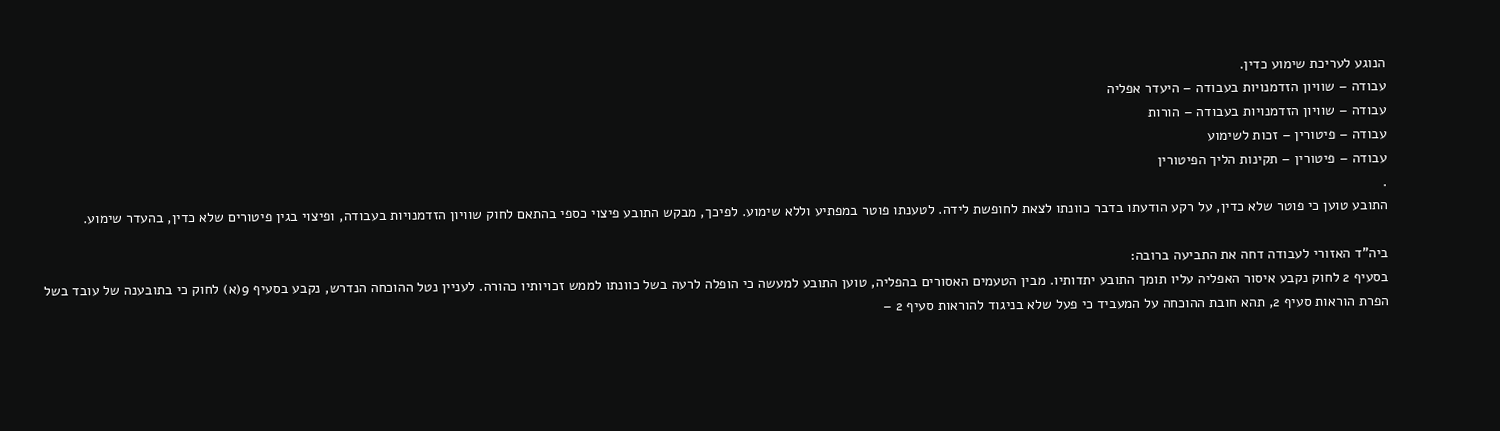הנוגע לעריכת שימוע כדין.
עבודה – שוויון הזדמנויות בעבודה – היעדר אפליה
עבודה – שוויון הזדמנויות בעבודה – הורות
עבודה – פיטורין – זכות לשימוע
עבודה – פיטורין – תקינות הליך הפיטורין
.
התובע טוען כי פוטר שלא כדין, על רקע הודעתו בדבר כוונתו לצאת לחופשת לידה. לטענתו פוטר במפתיע וללא שימוע. לפיכך, מבקש התובע פיצוי כספי בהתאם לחוק שוויון הזדמנויות בעבודה, ופיצוי בגין פיטורים שלא כדין, בהעדר שימוע.

ביה"ד האזורי לעבודה דחה את התביעה ברובה:
בסעיף 2 לחוק נקבע איסור האפליה עליו תומך התובע יתדותיו. מבין הטעמים האסורים בהפליה, טוען התובע למעשה כי הופלה לרעה בשל כוונתו לממש זכויותיו כהורה. לעניין נטל ההוכחה הנדרש, נקבע בסעיף 9(א) לחוק כי בתובענה של עובד בשל הפרת הוראות סעיף 2, תהא חובת ההוכחה על המעביד כי פעל שלא בניגוד להוראות סעיף 2 –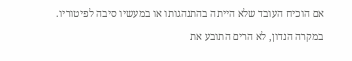אם הוכיח העובד שלא הייתה בהתנהגותו או במעשיו סיבה לפיטוריו.
במקרה הנדון, לא הרים התובע את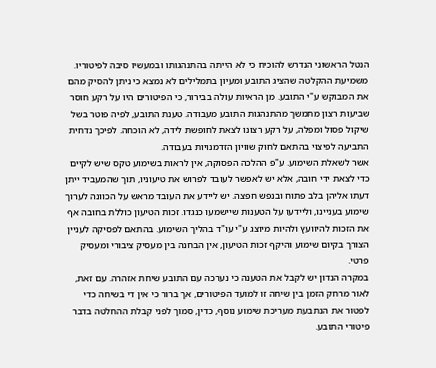הנטל הראשוני הנדרש להוכיח כי לא הייתה בהתנהגותו ובמעשיו סיבה לפיטוריו. משמיעת ההקלטה שהציג התובע ומעיון בתמלילים לא נמצא כי ניתן להסיק מהם את המבוקש ע"י התובע. מן הראיות עולה בבירור, כי הפיטורים היו על רקע חוסר שביעות רצון מתמשך מהתנהגות התובע מעבודה. טענת התובע, לפיה פוטר בשל שיקול פסול ומפלה, על רקע רצונו לצאת לחופשת לידה, לא הוכחה. לפיכך נדחית התביעה לפיצוי בהתאם לחוק שוויון הזדמנויות בעבודה.
אשר לשאלת השימוע. ע"פ ההלכה הפסוקה, אין לראות בשימוע טקס שיש לקיים כדי לצאת ידי חובה, אלא יש לאפשר לעובד לפרוש את טיעוניו, תוך שהמעביד ייתן דעתו אליהן בלב פתוח ובנפש חפצה. יש ליידע את העובד מראש על הכוונה לערוך שימוע בעניינו, וליידעו על הטענות שיישמעו כנגדו. זכות הטיעון כוללת בחובה אף את הזכות להיוועץ ולהיות מיוצג ע"י עו"ד בהליך השימוע. בהתאם לפסיקה לעניין הצורך בקיום שימוע והיקף זכות הטיעון, אין הבחנה בין מעסיק ציבורי ומעסיק פרטי.
במקרה הנדון יש לקבל את הטענה כי נערכה עם התובע שיחת אזהרה. עם זאת, לאור מרחק הזמן בין שיחה זו למועד הפיטורים, אך ברור כי אין די בשיחה כדי לפטור את הנתבעת מעריכת שימוע נוסף, כדין, סמוך לפני קבלת ההחלטה בדבר פיטורי התובע.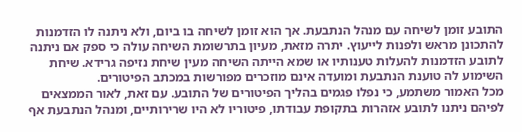התובע זומן לשיחה עם מנהל הנתבעת. אך הוא זומן לשיחה בו ביום, ולא ניתנה לו הזדמנות להתכונן מראש ולפנות לייעוץ. יתרה מזאת, מעיון בתרשומת השיחה עולה כי ספק אם ניתנה לתובע הזדמנות להעלות טענותיו או שמא הייתה השיחה מעין שיחת נזיפה גרידא. שיחת השימוע לה טוענת הנתבעת ומועדה אינם מוזכרים מפורשות במכתב הפיטורים.
מכל האמור משתמע, כי נפלו פגמים בהליך הפיטורים של התובע. עם זאת, לאור הממצאים לפיהם ניתנו לתובע אזהרות בתקופת עבודתו, פיטוריו לא היו שרירותיים, ומנהל הנתבעת אף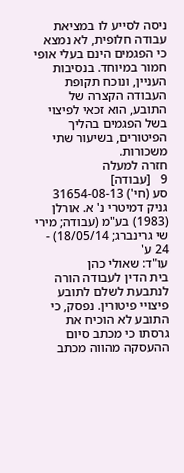ניסה לסייע לו במציאת עבודה חלופית, לא נמצא כי הפגמים הינם בעלי אופי חמור במיוחד. בנסיבות העניין, ונוכח תקופת העבודה הקצרה של התובע, הוא זכאי לפיצוי בשל הפגמים בהליך הפיטורים, בשיעור שתי משכורות.
חזרה למעלה
9   [עבודה]
סע (חי') 31654-08-13 גניק דמיטרי נ' א. אורלן (1983) בע"מ (עבודה; מירי שי גרינברג; 18/05/14) - 24 ע'
עו"ד: שאולי כהן
בית הדין לעבודה הורה לנתבעת לשלם לתובע פיצויי פיטורין. נפסק, כי התובע לא הוכיח את גרסתו כי מכתב סיום ההעסקה מהווה מכתב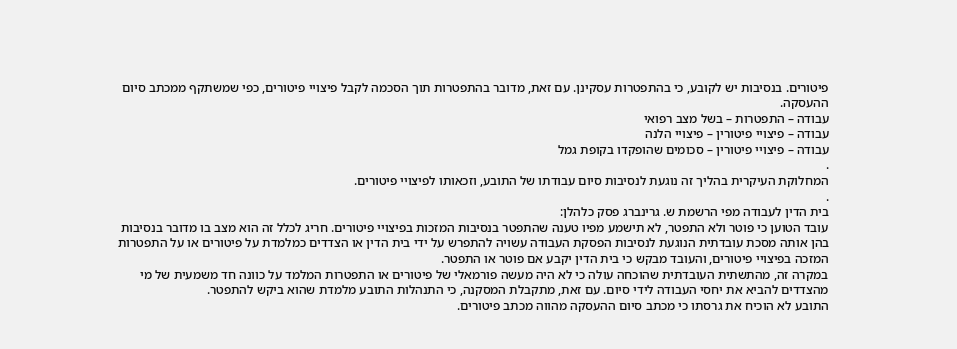פיטורים. בנסיבות יש לקובע, כי בהתפטרות עסקינן. עם זאת, מדובר בהתפטרות תוך הסכמה לקבל פיצויי פיטורים, כפי שמשתקף ממכתב סיום ההעסקה.
עבודה – התפטרות – בשל מצב רפואי
עבודה – פיצויי פיטורין – פיצויי הלנה
עבודה – פיצויי פיטורין – סכומים שהופקדו בקופת גמל
.
המחלוקת העיקרית בהליך זה נוגעת לנסיבות סיום עבודתו של התובע, וזכאותו לפיצויי פיטורים.
.
בית הדין לעבודה מפי הרשמת ש. גרינברג פסק כלהלן:
עובד הטוען כי פוטר ולא התפטר, לא תישמע מפיו טענה שהתפטר בנסיבות המזכות בפיצויי פיטורים. חריג לכלל זה הוא מצב בו מדובר בנסיבות בהן אותה מסכת עובדתית הנוגעת לנסיבות הפסקת העבודה עשויה להתפרש על ידי בית הדין או הצדדים כמלמדת על פיטורים או על התפטרות המזכה בפיצויי פיטורים, והעובד מבקש כי בית הדין יקבע אם פוטר או התפטר.
במקרה זה, מהתשתית העובדתית שהוכחה עולה כי לא היה מעשה פורמאלי של פיטורים או התפטרות המלמד על כוונה חד משמעית של מי מהצדדים להביא את יחסי העבודה לידי סיום. עם זאת, מתקבלת המסקנה, כי התנהלות התובע מלמדת שהוא ביקש להתפטר.
התובע לא הוכיח את גרסתו כי מכתב סיום ההעסקה מהווה מכתב פיטורים.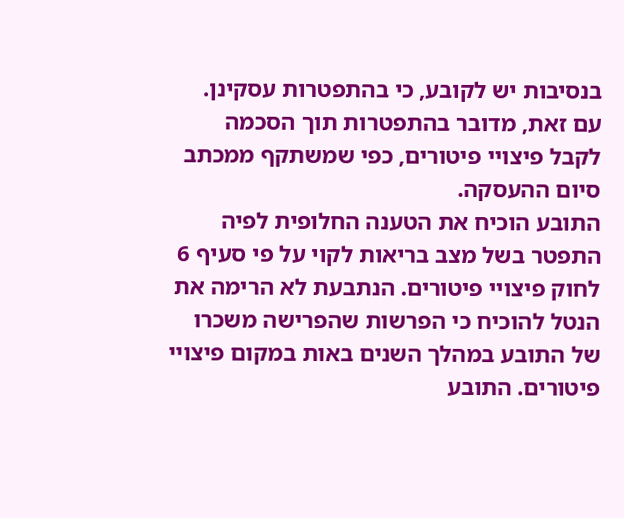בנסיבות יש לקובע, כי בהתפטרות עסקינן. עם זאת, מדובר בהתפטרות תוך הסכמה לקבל פיצויי פיטורים, כפי שמשתקף ממכתב סיום ההעסקה.
התובע הוכיח את הטענה החלופית לפיה התפטר בשל מצב בריאות לקוי על פי סעיף 6 לחוק פיצויי פיטורים. הנתבעת לא הרימה את הנטל להוכיח כי הפרשות שהפרישה משכרו של התובע במהלך השנים באות במקום פיצויי פיטורים. התובע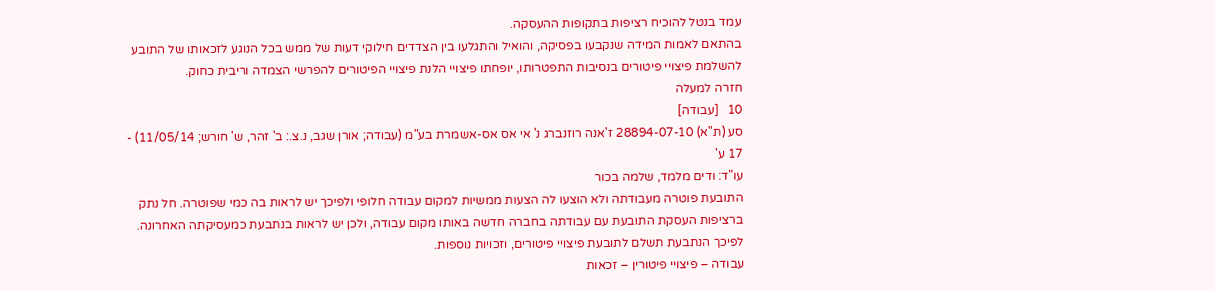עמד בנטל להוכיח רציפות בתקופות ההעסקה.
בהתאם לאמות המידה שנקבעו בפסיקה, והואיל והתגלעו בין הצדדים חילוקי דעות של ממש בכל הנוגע לזכאותו של התובע להשלמת פיצויי פיטורים בנסיבות התפטרותו, יופחתו פיצויי הלנת פיצויי הפיטורים להפרשי הצמדה וריבית כחוק.
חזרה למעלה
10   [עבודה]
סע (ת"א) 28894-07-10 ז'אנה רוזנברג נ' אי אס אס-אשמרת בע"מ (עבודה; אורן שגב, נ.צ.: ב' זהר, ש' חורש; 11/05/14) - 17 ע'
עו"ד: ודים מלמד, שלמה בכור
התובעת פוטרה מעבודתה ולא הוצעו לה הצעות ממשיות למקום עבודה חלופי ולפיכך יש לראות בה כמי שפוטרה. חל נתק ברציפות העסקת התובעת עם עבודתה בחברה חדשה באותו מקום עבודה, ולכן יש לראות בנתבעת כמעסיקתה האחרונה. לפיכך הנתבעת תשלם לתובעת פיצויי פיטורים, וזכויות נוספות.
עבודה – פיצויי פיטורין – זכאות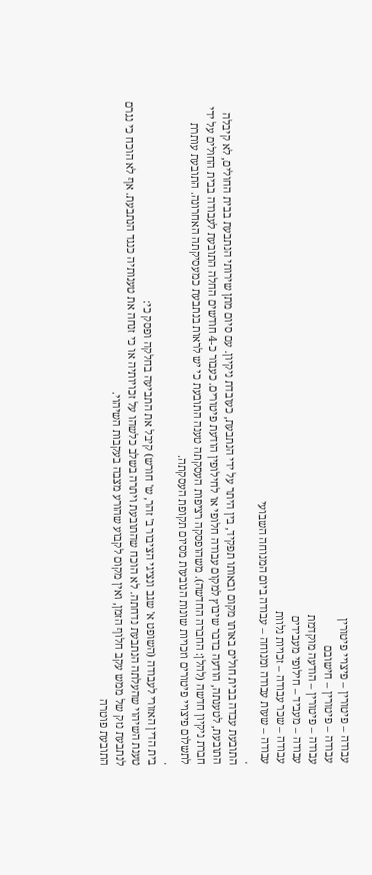עבודה – פיטורין – פיצויי פיטורין
עבודה – פיטורין – חישובם
עבודה – פיטורין – הודעה מוקדמת
עבודה – מעביד – חילופי מעבידים
עבודה – שכר עבודה – זכויות נלוות
עבודה – שעות עבודה ומנוחה – עבודה ביום המנוחה השבועי
.
התובעת עבדה בבית חולים באותו מקום ובאותו תפקיד, בין היתר על ידי הנתבעת, כעובדת ניקיון. עם סיום מתן שירותי הנתבעת בבית החולים, לא קיבלה התובעת, לטענתה, הודעה בדבר שיבוץ למקום עבודה חלופי או לחילופין הודעת פיטורים. כעבור כ-4 חודשים החלה התובעת לעבודה בבית החולים על ידי חברת ניקיון חדשה (להלן: החברה החדשה). משהופסקה רציפות העסקתה טענה התובעת כי יש לראות בנתבעת כמעסיקתה האחרונה. התובעת עותרת לתשלום פיצויי פיטורים וזכויות שונות הנובעות מסיום תקופת העסקתה.
.
בית הדין האזורי לעבודה (השופט א' שגב ונציגי הציבור ב' זהר, ש' חורש) קיבל את התביעה בחלקה ופסק כי:
טענת השיהוי שהעלתה הנתבעת נדחתה. לא הוכח שהתובעת ויתרה בשלב כלשהו על זכויותיה או כי זנחה את טענותיה כנגד הנתבעת. אף לא הוכח כי נגרם לנתבעת נזק של ממש עקב חלוף הזמן, ואין מקום לקבוע שהורע מצבה בעקבות השיהוי.
התובעת פוטרה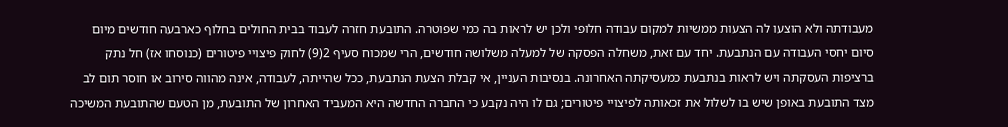מעבודתה ולא הוצעו לה הצעות ממשיות למקום עבודה חלופי ולכן יש לראות בה כמי שפוטרה. התובעת חזרה לעבוד בבית החולים בחלוף כארבעה חודשים מיום סיום יחסי העבודה עם הנתבעת. יחד עם זאת, משחלה הפסקה של למעלה משלושה חודשים, הרי שמכוח סעיף 2(9) לחוק פיצויי פיטורים (כנוסחו אז) חל נתק ברציפות העסקתה ויש לראות בנתבעת כמעסיקתה האחרונה. בנסיבות העניין, אי קבלת הצעת הנתבעת, ככל שהייתה, לעבודה, אינה מהווה סירוב או חוסר תום לב מצד התובעת באופן שיש בו לשלול את זכאותה לפיצויי פיטורים; גם לו היה נקבע כי החברה החדשה היא המעביד האחרון של התובעת, מן הטעם שהתובעת המשיכה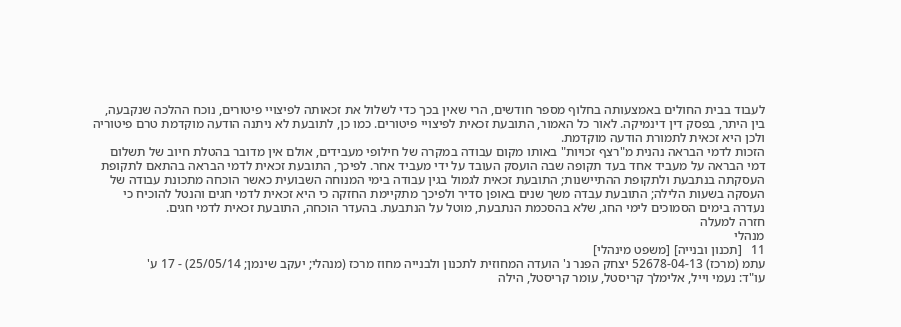לעבוד בבית החולים באמצעותה בחלוף מספר חודשים, הרי שאין בכך כדי לשלול את זכאותה לפיצויי פיטורים, נוכח ההלכה שנקבעה, בין היתר, בפסק דין דינמיקה. לאור כל האמור, התובעת זכאית לפיצויי פיטורים. כמו כן, לתובעת לא ניתנה הודעה מוקדמת טרם פיטוריה ולכן היא זכאית לתמורת הודעה מוקדמת.
הזכות לדמי הבראה נהנית מ"רצף זכויות" באותו מקום עבודה במקרה של חילופי מעבידים, אולם אין מדובר בהטלת חיוב של תשלום דמי הבראה על מעביד אחד בעד תקופה שבה הועסק העובד על ידי מעביד אחר. לפיכך, התובעת זכאית לדמי הבראה בהתאם לתקופת העסקתה בנתבעת ולתקופת ההתיישנות; התובעת זכאית לגמול בגין עבודה בימי המנוחה השבועית כאשר הוכחה מתכונת עבודה של העסקה בשעות הלילה; התובעת עבדה משך שנים באופן סדיר ולפיכך מתקיימת החזקה כי היא זכאית לדמי חגים והנטל להוכיח כי נעדרה בימים הסמוכים לימי החג, שלא בהסכמת הנתבעת, מוטל על הנתבעת. בהעדר הוכחה, התובעת זכאית לדמי חגים.
חזרה למעלה
מנהלי
11   [תכנון ובנייה] [משפט מינהלי]
עתמ (מרכז) 52678-04-13 יצחק הפנר נ' הועדה המחוזית לתכנון ולבנייה מחוז מרכז (מנהלי; יעקב שינמן; 25/05/14) - 17 ע'
עו"ד: נעמי וייל, אלימלך קריסטל, עומר קריסטל, הילה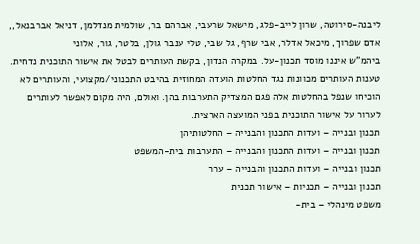ליבנה-סירוטה, שרון לייב-פלג, מישאל שרעבי, אברהם בר, שולמית מנדלמן, דניאל אברבנאל,, אדם שפרוך, מיכאל אדלר, אבי שרף, גל שבי, טלי ענבר גולן, בלטר, גור, אלוני
ביהמ"ש איננו מוסד תכנון-על. במקרה הנדון, בקשת העותרים לבטל את אישור התוכנית נדחית. טענות העותרים מכוונות נגד החלטות הועדה המחוזית בהיבט התכנוני/מקצועי, והעותרים לא הוכיחו שנפל בהחלטות אלה פגם המצדיק התערבות בהן. ואולם, היה מקום לאפשר לעותרים לערור על אישור התוכנית בפני המועצה הארצית.
תכנון ובנייה – ועדות התכנון והבנייה – החלטותיהן
תכנון ובנייה – ועדות התכנון והבנייה – התערבות בית-המשפט
תכנון ובנייה – ועדות התכנון והבנייה – ערר
תכנון ובנייה – תכניות – אישור תכנית
משפט מינהלי – בית-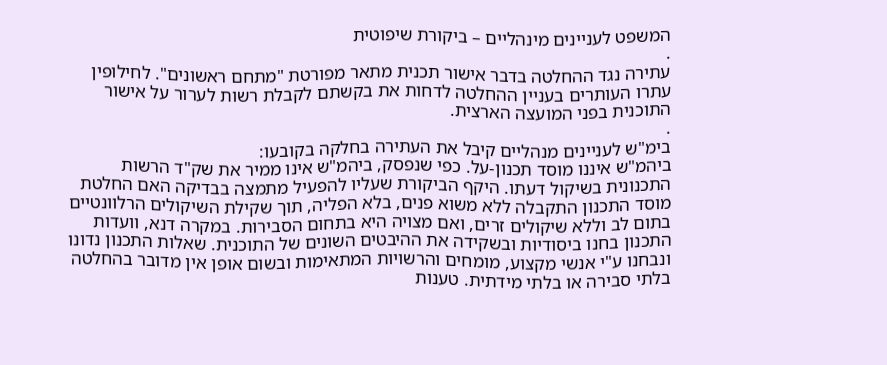המשפט לעניינים מינהליים – ביקורת שיפוטית
.
עתירה נגד ההחלטה בדבר אישור תכנית מתאר מפורטת "מתחם ראשונים". לחילופין עתרו העותרים בעניין ההחלטה לדחות את בקשתם לקבלת רשות לערור על אישור התוכנית בפני המועצה הארצית.
.
בימ"ש לעניינים מנהליים קיבל את העתירה בחלקה בקובעו:
ביהמ"ש איננו מוסד תכנון-על. כפי שנפסק, ביהמ"ש אינו ממיר את שק"ד הרשות התכנונית בשיקול דעתו. היקף הביקורת שעליו להפעיל מתמצה בבדיקה האם החלטת מוסד התכנון התקבלה ללא משוא פנים, בלא הפליה, תוך שקילת השיקולים הרלוונטיים בתום לב וללא שיקולים זרים, ואם מצויה היא בתחום הסבירות. במקרה דנא, וועדות התכנון בחנו ביסודיות ובשקידה את ההיבטים השונים של התוכנית. שאלות התכנון נדונו ונבחנו ע"י אנשי מקצוע, מומחים והרשויות המתאימות ובשום אופן אין מדובר בהחלטה בלתי סבירה או בלתי מידתית. טענות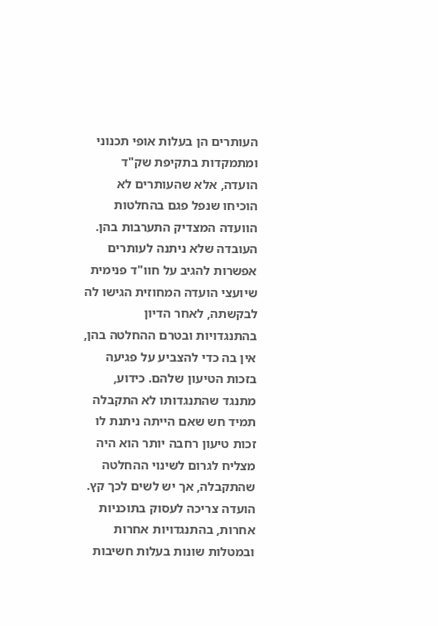העותרים הן בעלות אופי תכנוני ומתמקדות בתקיפת שק"ד הועדה, אלא שהעותרים לא הוכיחו שנפל פגם בהחלטות הוועדה המצדיק התערבות בהן.
העובדה שלא ניתנה לעותרים אפשרות להגיב על חוו"ד פנימית שיועצי הועדה המחוזית הגישו לה לבקשתה, לאחר הדיון בהתנגדויות ובטרם ההחלטה בהן, אין בה כדי להצביע על פגיעה בזכות הטיעון שלהם. כידוע, מתנגד שהתנגדותו לא התקבלה תמיד חש שאם הייתה ניתנת לו זכות טיעון רחבה יותר הוא היה מצליח לגרום לשינוי ההחלטה שהתקבלה, אך יש לשים לכך קץ. הועדה צריכה לעסוק בתוכניות אחרות, בהתנגדויות אחרות ובמטלות שונות בעלות חשיבות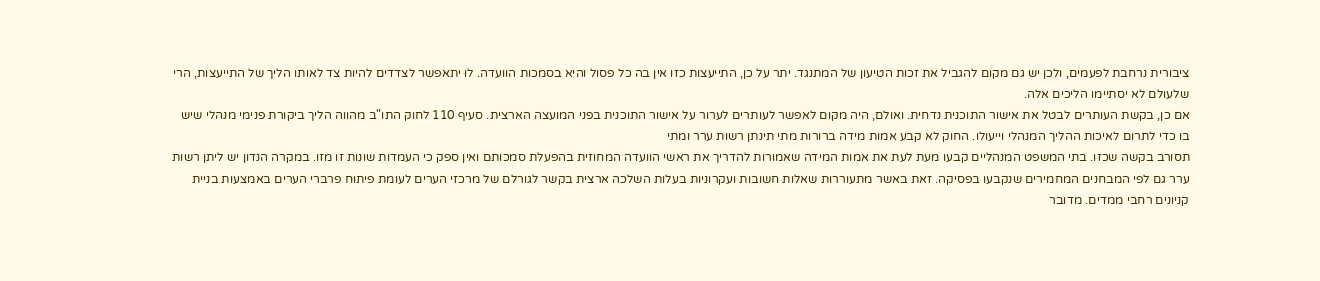ציבורית נרחבת לפעמים, ולכן יש גם מקום להגביל את זכות הטיעון של המתנגד. יתר על כן, התייעצות כזו אין בה כל פסול והיא בסמכות הוועדה. לוּ יתאפשר לצדדים להיות צד לאותו הליך של התייעצות, הרי שלעולם לא יסתיימו הליכים אלה.
אם כן, בקשת העותרים לבטל את אישור התוכנית נדחית. ואולם, היה מקום לאפשר לעותרים לערור על אישור התוכנית בפני המועצה הארצית. סעיף 110 לחוק התו"ב מהווה הליך ביקורת פנימי מנהלי שיש בו כדי לתרום לאיכות ההליך המנהלי וייעולו. החוק לא קבע אמות מידה ברורות מתי תינתן רשות ערר ומתי
תסורב בקשה שכזו. בתי המשפט המנהליים קבעו מעת לעת את אמות המידה שאמורות להדריך את ראשי הוועדה המחוזית בהפעלת סמכותם ואין ספק כי העמדות שונות זו מזו. במקרה הנדון יש ליתן רשות ערר גם לפי המבחנים המחמירים שנקבעו בפסיקה. זאת באשר מתעוררות שאלות חשובות ועקרוניות בעלות השלכה ארצית בקשר לגורלם של מרכזי הערים לעומת פיתוח פרברי הערים באמצעות בניית קניונים רחבי ממדים. מדובר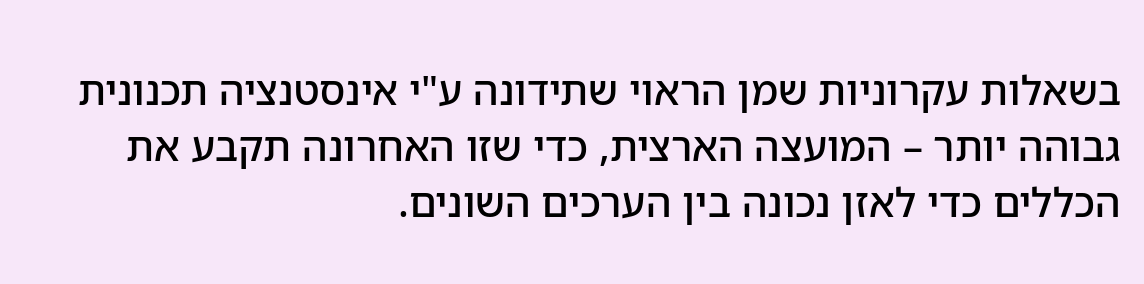בשאלות עקרוניות שמן הראוי שתידונה ע"י אינסטנציה תכנונית גבוהה יותר – המועצה הארצית, כדי שזו האחרונה תקבע את הכללים כדי לאזן נכונה בין הערכים השונים.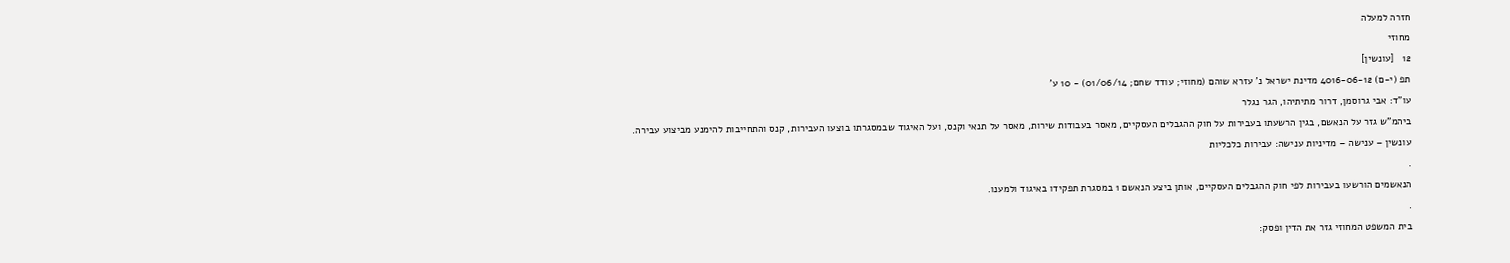חזרה למעלה
מחוזי
12   [עונשין]
תפ (י-ם) 4016-06-12 מדינת ישראל נ' עזרא שוהם (מחוזי; עודד שחם; 01/06/14) - 10 ע'
עו"ד: אבי גרוסמן, דרור מתיתיהו, הגר נגלר
ביהמ"ש גזר על הנאשם, בגין הרשעתו בעבירות על חוק ההגבלים העסקיים, מאסר בעבודות שירות, מאסר על תנאי וקנס, ועל האיגוד שבמסגרתו בוצעו העבירות, קנס והתחייבות להימנע מביצוע עבירה.
עונשין – ענישה – מדיניות ענישה: עבירות כלכליות
.
הנאשמים הורשעו בעבירות לפי חוק ההגבלים העסקיים, אותן ביצע הנאשם 1 במסגרת תפקידו באיגוד ולמענו.
.
בית המשפט המחוזי גזר את הדין ופסק: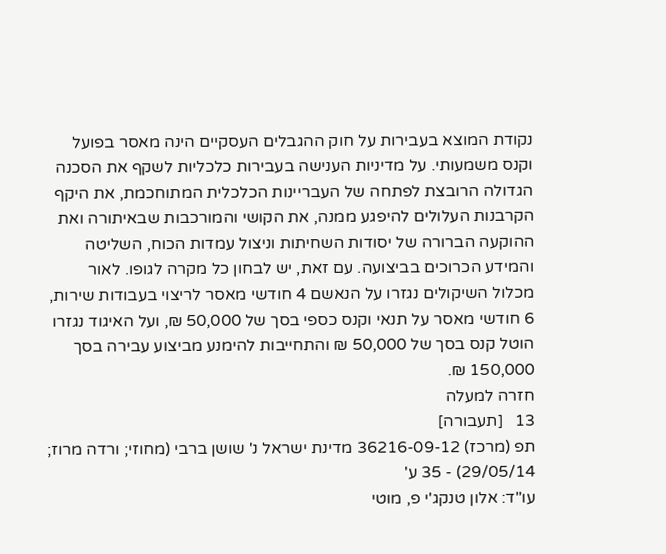נקודת המוצא בעבירות על חוק ההגבלים העסקיים הינה מאסר בפועל וקנס משמעותי. על מדיניות הענישה בעבירות כלכליות לשקף את הסכנה הגדולה הרובצת לפתחה של העבריינות הכלכלית המתוחכמת, את היקף הקרבנות העלולים להיפגע ממנה, את הקושי והמורכבות שבאיתורה ואת ההוקעה הברורה של יסודות השחיתות וניצול עמדות הכוח, השליטה והמידע הכרוכים בביצועה. עם זאת, יש לבחון כל מקרה לגופו. לאור מכלול השיקולים נגזרו על הנאשם 4 חודשי מאסר לריצוי בעבודות שירות, 6 חודשי מאסר על תנאי וקנס כספי בסך של 50,000 ₪, ועל האיגוד נגזרו הוטל קנס בסך של 50,000 ₪ והתחייבות להימנע מביצוע עבירה בסך 150,000 ₪.
חזרה למעלה
13   [תעבורה]
תפ (מרכז) 36216-09-12 מדינת ישראל נ' שושן ברבי (מחוזי; ורדה מרוז; 29/05/14) - 35 ע'
עו"ד: אלון טנקג'י פ, מוטי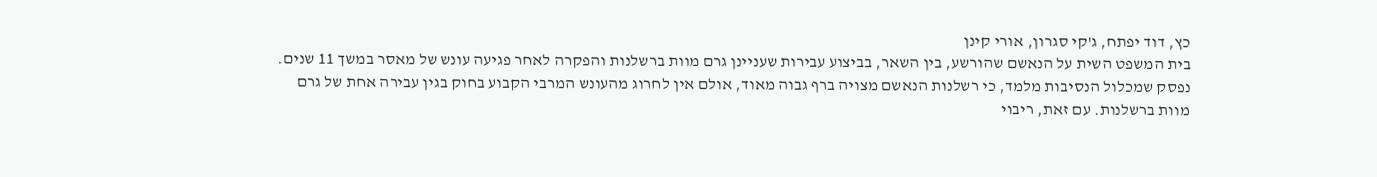כץ, דוד יפתח, ג'קי סגרון, אורי קינן
בית המשפט השית על הנאשם שהורשע, בין השאר, בביצוע עבירות שעניינן גרם מוות ברשלנות והפקרה לאחר פגיעה עונש של מאסר במשך 11 שנים. נפסק שמכלול הנסיבות מלמד, כי רשלנות הנאשם מצויה ברף גבוה מאוד, אולם אין לחרוג מהעונש המרבי הקבוע בחוק בגין עבירה אחת של גרם מוות ברשלנות. עם זאת, ריבוי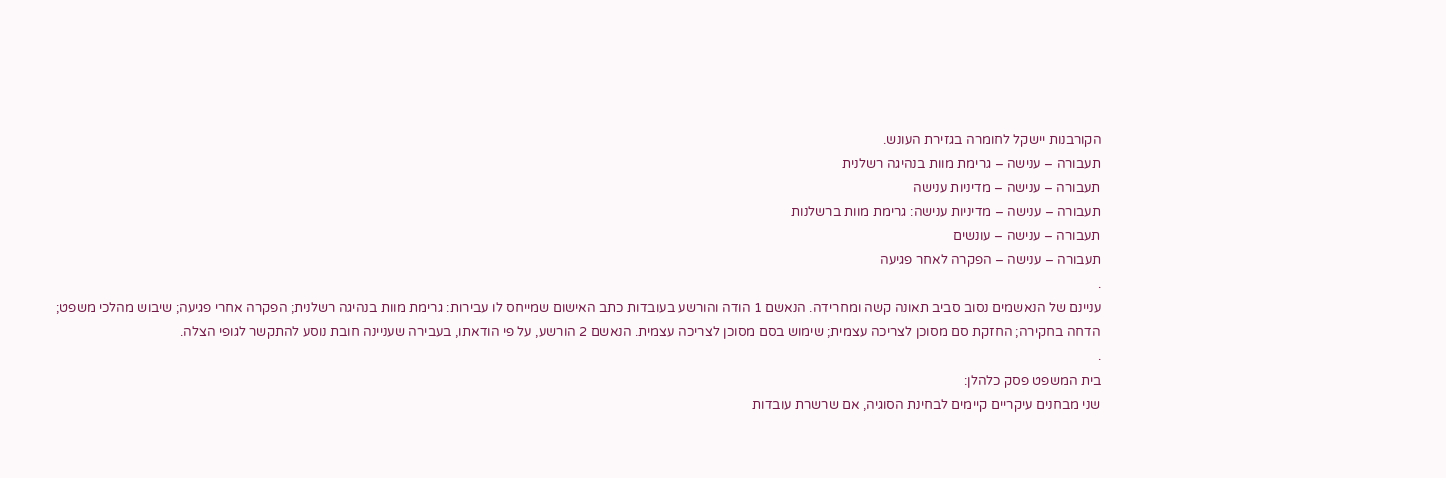הקורבנות יישקל לחומרה בגזירת העונש.
תעבורה – ענישה – גרימת מוות בנהיגה רשלנית
תעבורה – ענישה – מדיניות ענישה
תעבורה – ענישה – מדיניות ענישה: גרימת מוות ברשלנות
תעבורה – ענישה – עונשים
תעבורה – ענישה – הפקרה לאחר פגיעה
.
עניינם של הנאשמים נסוב סביב תאונה קשה ומחרידה. הנאשם 1 הודה והורשע בעובדות כתב האישום שמייחס לו עבירות: גרימת מוות בנהיגה רשלנית; הפקרה אחרי פגיעה; שיבוש מהלכי משפט; הדחה בחקירה; החזקת סם מסוכן לצריכה עצמית; שימוש בסם מסוכן לצריכה עצמית. הנאשם 2 הורשע, על פי הודאתו, בעבירה שעניינה חובת נוסע להתקשר לגופי הצלה.
.
בית המשפט פסק כלהלן:
שני מבחנים עיקריים קיימים לבחינת הסוגיה, אם שרשרת עובדות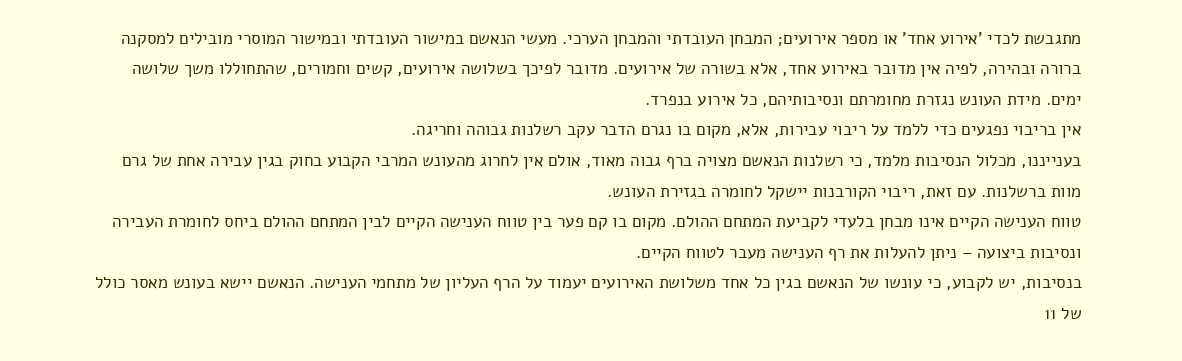מתגבשת לכדי 'אירוע אחד' או מספר אירועים; המבחן העובדתי והמבחן הערכי. מעשי הנאשם במישור העובדתי ובמישור המוסרי מובילים למסקנה ברורה ובהירה, לפיה אין מדובר באירוע אחד, אלא בשורה של אירועים. מדובר לפיכך בשלושה אירועים, קשים וחמורים, שהתחוללו משך שלושה ימים. מידת העונש נגזרת מחומרתם ונסיבותיהם, כל אירוע בנפרד.
אין בריבוי נפגעים כדי ללמד על ריבוי עבירות, אלא, מקום בו נגרם הדבר עקב רשלנות גבוהה וחריגה.
בענייננו, מכלול הנסיבות מלמד, כי רשלנות הנאשם מצויה ברף גבוה מאוד, אולם אין לחרוג מהעונש המרבי הקבוע בחוק בגין עבירה אחת של גרם מוות ברשלנות. עם זאת, ריבוי הקורבנות יישקל לחומרה בגזירת העונש.
טווח הענישה הקיים אינו מבחן בלעדי לקביעת המתחם ההולם. מקום בו קם פער בין טווח הענישה הקיים לבין המתחם ההולם ביחס לחומרת העבירה ונסיבות ביצועה – ניתן להעלות את רף הענישה מעבר לטווח הקיים.
בנסיבות, יש לקבוע, כי עונשו של הנאשם בגין כל אחד משלושת האירועים יעמוד על הרף העליון של מתחמי הענישה. הנאשם יישא בעונש מאסר כולל של 11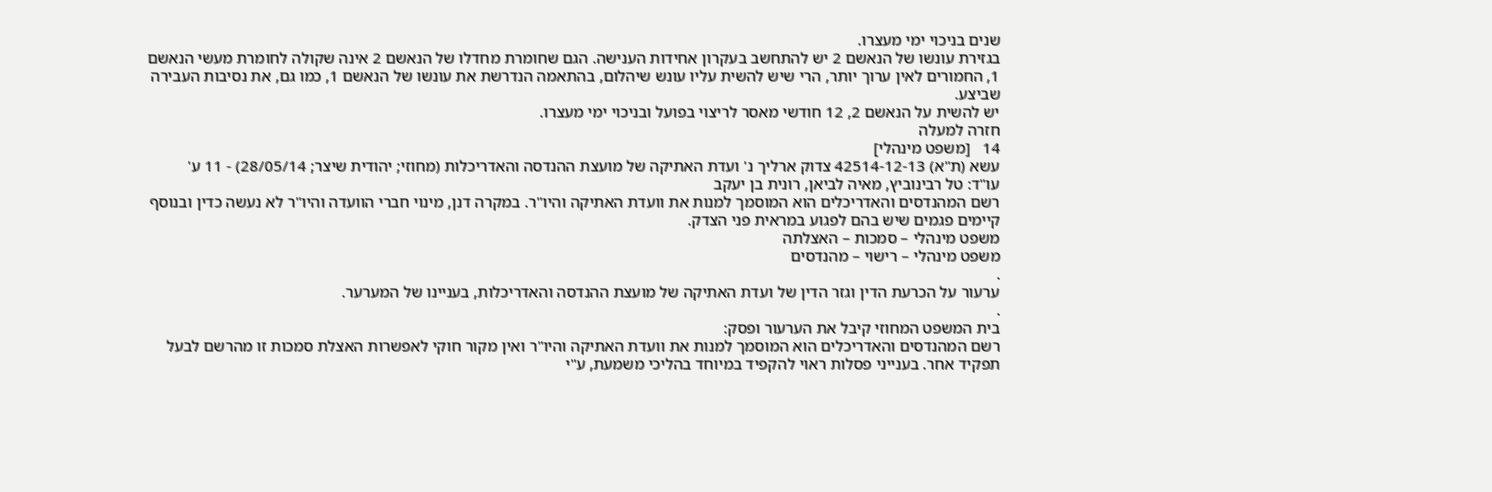שנים בניכוי ימי מעצרו.
בגזירת עונשו של הנאשם 2 יש להתחשב בעקרון אחידות הענישה. הגם שחומרת מחדלו של הנאשם 2 אינה שקולה לחומרת מעשי הנאשם 1, החמורים לאין ערוך יותר, הרי שיש להשית עליו עונש שיהלום, בהתאמה הנדרשת את עונשו של הנאשם 1, כמו גם, את נסיבות העבירה שביצע.
יש להשית על הנאשם 2, 12 חודשי מאסר לריצוי בפועל ובניכוי ימי מעצרו.
חזרה למעלה
14   [משפט מינהלי]
עשא (ת"א) 42514-12-13 צדוק ארליך נ' ועדת האתיקה של מועצת ההנדסה והאדריכלות (מחוזי; יהודית שיצר; 28/05/14) - 11 ע'
עו"ד: טל רבינוביץ, מאיה לביאן, רונית בן יעקב
רשם המהנדסים והאדריכלים הוא המוסמך למנות את וועדת האתיקה והיו"ר. במקרה דנן, מינוי חברי הוועדה והיו"ר לא נעשה כדין ובנוסף קיימים פגמים שיש בהם לפגוע במראית פני הצדק.
משפט מינהלי – סמכות – האצלתה
משפט מינהלי – רישוי – מהנדסים
.
ערעור על הכרעת הדין וגזר הדין של ועדת האתיקה של מועצת ההנדסה והאדריכלות, בעניינו של המערער.
.
בית המשפט המחוזי קיבל את הערעור ופסק:
רשם המהנדסים והאדריכלים הוא המוסמך למנות את וועדת האתיקה והיו"ר ואין מקור חוקי לאפשרות האצלת סמכות זו מהרשם לבעל תפקיד אחר. בענייני פסלות ראוי להקפיד במיוחד בהליכי משמעת, ע"י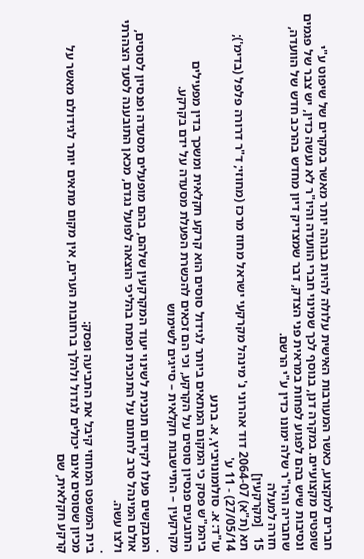חברים למקצוע, כאשר המעורבות האישית עלולה להיות גבוהה יותר מאשר במקרים של שיפוט ע"י שופטים מקצועיים. במקרה דנן, בנוסף לכך שמינוי חברי הוועדה והיו"ר לא נעשה כדין, יש צבר של פגמים ונסיבות שיש בהם לפגוע לפחות במראית פני הצדק, דבר שמצדיק דיון מחדש בהרכב חדש של הוועדה, שחבריה והיו"ר שלה ימונו כדין ע"י הרשם.
חזרה למעלה
15   [מקרקעין]
תא (ת"א) 2064-07 דוד אהרוני נ' מינהל מקרקעי ישראל מחוז מרכז (מחוזי; ד"ר דרורה פלפל (בדימ'); 27/05/14) - 11 ע'
עו"ד: א. סולומונויביץ, א. ברנע
ביהמ"ש פסק כי המקום המתאים ביותר לגידול סוסים הוא קרקע חקלאית ומשכך בדין מפעילים התובעים פנסיון סוסים על הקרקע, וכי הם זכאים להכשרת הפעלת מסעדה על ידם בקרקע.
מקרקעין – התיישבות חקלאית – סייגים לשימוש
.
המבקשים פעלו לקידום תוכנית לשינוי יעוד המקרקעין שלהם, בהם מופעלים מסעדה ופנסיון לסוסים, אולם המינהל סרב לחתום על התוכנית ופתח בהליכי הוצאה לפועל נגדם, מכאן התובענה לסעד הצהרתי ולצו עשה.
.
בית המשפט המחוזי קיבל את התביעה ופסק:
מכיון שסוסים אינם יכולים לגדול ולהלך ברחובות הערים, אין מקום מתאים יותר לגידולם מאשר על קרקע חקלאית, שם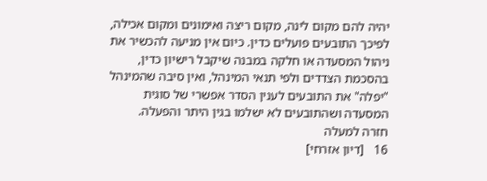יהיה להם מקום לינה, מקום ריצה ואימונים ומקום אכילה, לפיכך התובעים פועלים כדין. כיום אין מניעה להכשיר את ניהול המסעדה או חלקה במבנה שיקבל רישיון כדין, בהסכמת הצדדים ולפי תנאי המינהל, ואין סיבה שהמינהל "יפלה" את התובעים לענין הסדר אפשרי של סוגית המסעדה ושהתובעים לא ישלמו בגין היתר והפעלה.
חזרה למעלה
16   [דיון אזרחי]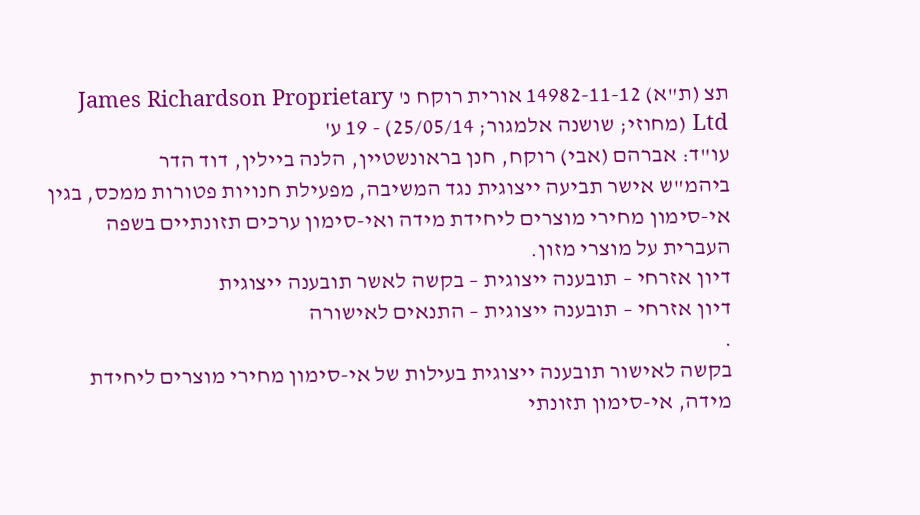תצ (ת"א) 14982-11-12 אורית רוקח נ' James Richardson Proprietary Ltd (מחוזי; שושנה אלמגור; 25/05/14) - 19 ע'
עו"ד: אברהם (אבי) רוקח, חנן בראונשטיין, הלנה ביילין, דוד הדר
ביהמ"ש אישר תביעה ייצוגית נגד המשיבה, מפעילת חנויות פטורות ממכס, בגין אי-סימון מחירי מוצרים ליחידת מידה ואי-סימון ערכים תזונתיים בשפה העברית על מוצרי מזון.
דיון אזרחי – תובענה ייצוגית – בקשה לאשר תובענה ייצוגית
דיון אזרחי – תובענה ייצוגית – התנאים לאישורה
.
בקשה לאישור תובענה ייצוגית בעילות של אי-סימון מחירי מוצרים ליחידת מידה, אי-סימון תזונתי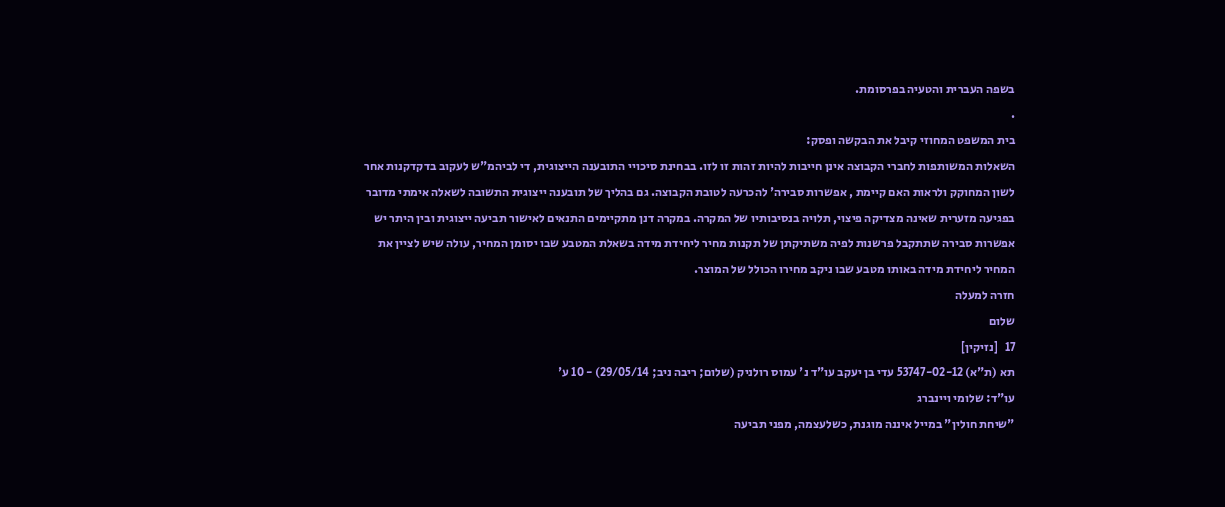בשפה העברית והטעיה בפרסומת.
.
בית המשפט המחוזי קיבל את הבקשה ופסק:
השאלות המשותפות לחברי הקבוצה אינן חייבות להיות זהות זו לזו. בבחינת סיכויי התובענה הייצוגית, די לביהמ"ש לעקוב בדקדקנות אחר לשון המחוקק ולראות האם קיימת , אפשרות סבירה' להכרעה לטובת הקבוצה. גם בהליך של תובענה ייצוגית התשובה לשאלה אימתי מדובר בפגיעה מזערית שאינה מצדיקה פיצוי, תלויה בנסיבותיו של המקרה. במקרה דנן מתקיימים התנאים לאישור תביעה ייצוגית ובין היתר יש אפשרות סבירה שתתקבל פרשנות לפיה משתיקתן של תקנות מחיר ליחידת מידה בשאלת המטבע שבו יסומן המחיר, עולה שיש לציין את המחיר ליחידת מידה באותו מטבע שבו ניקב מחירו הכולל של המוצר.
חזרה למעלה
שלום
17   [נזיקין]
תא (ת"א) 53747-02-12 עדי בן יעקב עו"ד נ' עמוס רולניק (שלום; ריבה ניב; 29/05/14) - 10 ע'
עו"ד: שלומי ויינברג
"שיחת חולין" במייל איננה מוגנת, כשלעצמה, מפני תביעה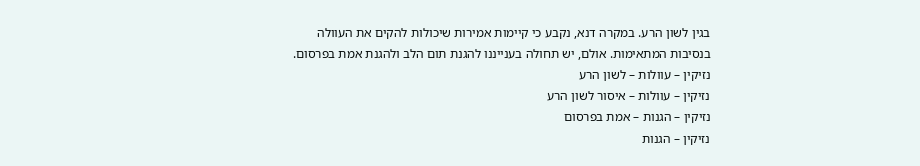בגין לשון הרע. במקרה דנא, נקבע כי קיימות אמירות שיכולות להקים את העוולה בנסיבות המתאימות. אולם, יש תחולה בענייננו להגנת תום הלב ולהגנת אמת בפרסום.
נזיקין – עוולות – לשון הרע
נזיקין – עוולות – איסור לשון הרע
נזיקין – הגנות – אמת בפרסום
נזיקין – הגנות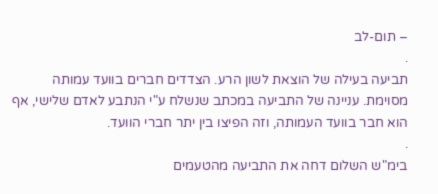– תום-לב
.
תביעה בעילה של הוצאת לשון הרע. הצדדים חברים בוועד עמותה מסוימת. עניינה של התביעה במכתב שנשלח ע"י הנתבע לאדם שלישי, אף הוא חבר בוועד העמותה, וזה הפיצו בין יתר חברי הוועד.
.
בימ"ש השלום דחה את התביעה מהטעמים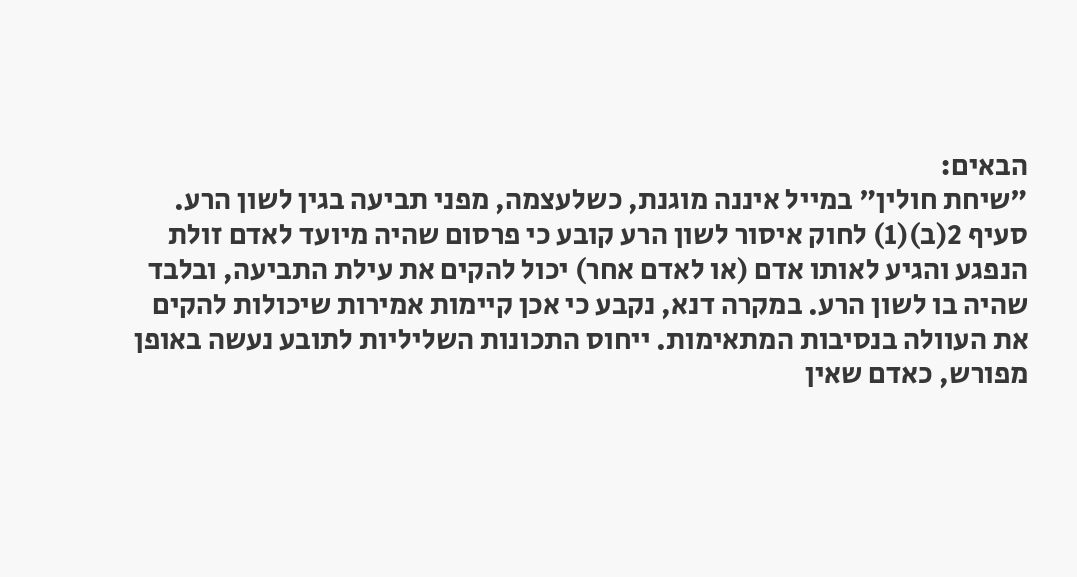הבאים:
"שיחת חולין" במייל איננה מוגנת, כשלעצמה, מפני תביעה בגין לשון הרע. סעיף 2(ב)(1) לחוק איסור לשון הרע קובע כי פרסום שהיה מיועד לאדם זולת הנפגע והגיע לאותו אדם (או לאדם אחר) יכול להקים את עילת התביעה, ובלבד שהיה בו לשון הרע. במקרה דנא, נקבע כי אכן קיימות אמירות שיכולות להקים את העוולה בנסיבות המתאימות. ייחוס התכונות השליליות לתובע נעשה באופן מפורש, כאדם שאין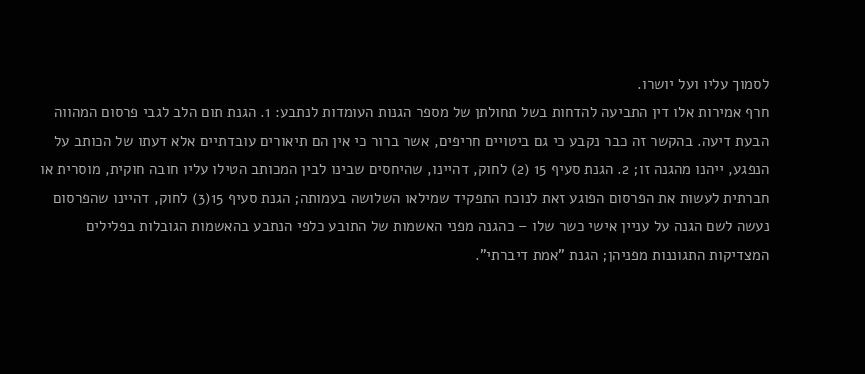לסמוך עליו ועל יושרו.
חרף אמירות אלו דין התביעה להדחות בשל תחולתן של מספר הגנות העומדות לנתבע: 1. הגנת תום הלב לגבי פרסום המהווה הבעת דיעה. בהקשר זה כבר נקבע כי גם ביטויים חריפים, אשר ברור כי אין הם תיאורים עובדתיים אלא דעתו של הכותב על הנפגע, ייהנו מהגנה זו; 2. הגנת סעיף 15 (2) לחוק, דהיינו, שהיחסים שבינו לבין המכותב הטילו עליו חובה חוקית, מוסרית או חברתית לעשות את הפרסום הפוגע זאת לנוכח התפקיד שמילאו השלושה בעמותה; הגנת סעיף 15(3) לחוק, דהיינו שהפרסום נעשה לשם הגנה על עניין אישי כשר שלו – כהגנה מפני האשמות של התובע כלפי הנתבע בהאשמות הגובלות בפלילים המצדיקות התגוננות מפניהן; הגנת "אמת דיברתי".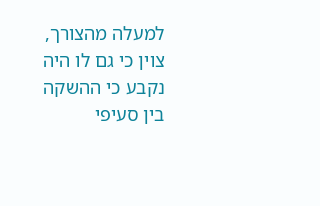למעלה מהצורך, צוין כי גם לו היה נקבע כי ההשקה בין סעיפי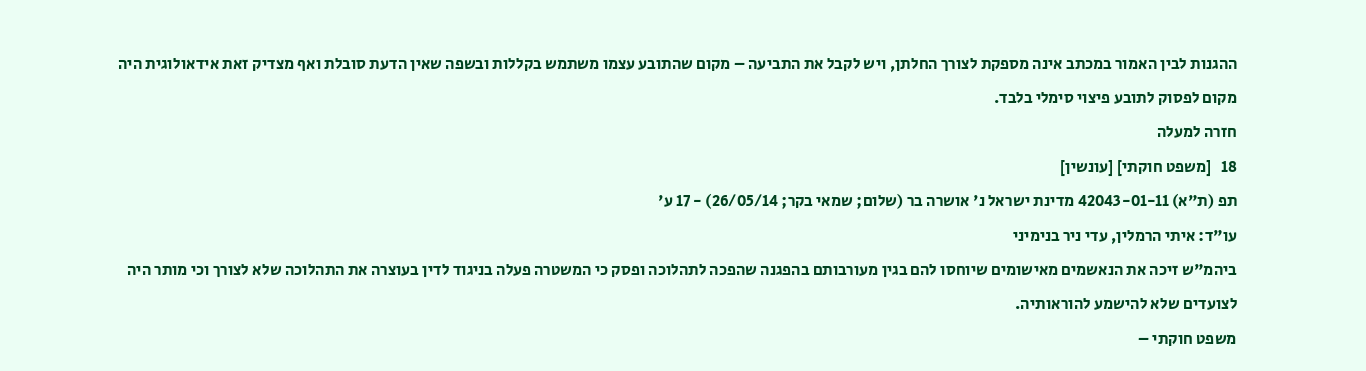ההגנות לבין האמור במכתב אינה מספקת לצורך החלתן, ויש לקבל את התביעה – מקום שהתובע עצמו משתמש בקללות ובשפה שאין הדעת סובלת ואף מצדיק זאת אידאולוגית היה מקום לפסוק לתובע פיצוי סימלי בלבד.
חזרה למעלה
18   [משפט חוקתי] [עונשין]
תפ (ת"א) 42043-01-11 מדינת ישראל נ' אושרה בר (שלום; שמאי בקר; 26/05/14) - 17 ע'
עו"ד: איתי הרמלין, עדי ניר בנימיני
ביהמ"ש זיכה את הנאשמים מאישומים שיוחסו להם בגין מעורבותם בהפגנה שהפכה לתהלוכה ופסק כי המשטרה פעלה בניגוד לדין בעוצרה את התהלוכה שלא לצורך וכי מותר היה לצועדים שלא להישמע להוראותיה.
משפט חוקתי –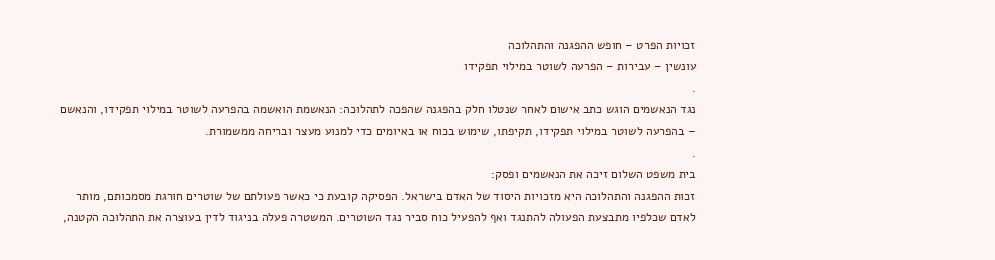זכויות הפרט – חופש ההפגנה והתהלוכה
עונשין – עבירות – הפרעה לשוטר במילוי תפקידו
.
נגד הנאשמים הוגש כתב אישום לאחר שנטלו חלק בהפגנה שהפכה לתהלוכה: הנאשמת הואשמה בהפרעה לשוטר במילוי תפקידו, והנאשם – בהפרעה לשוטר במילוי תפקידו, תקיפתו, שימוש בכוח או באיומים כדי למנוע מעצר ובריחה ממשמורת.
.
בית משפט השלום זיכה את הנאשמים ופסק:
זכות ההפגנה והתהלוכה היא מזכויות היסוד של האדם בישראל. הפסיקה קובעת כי כאשר פעולתם של שוטרים חורגת מסמכותם, מותר לאדם שכלפיו מתבצעת הפעולה להתנגד ואף להפעיל כוח סביר נגד השוטרים. המשטרה פעלה בניגוד לדין בעוצרה את התהלוכה הקטנה,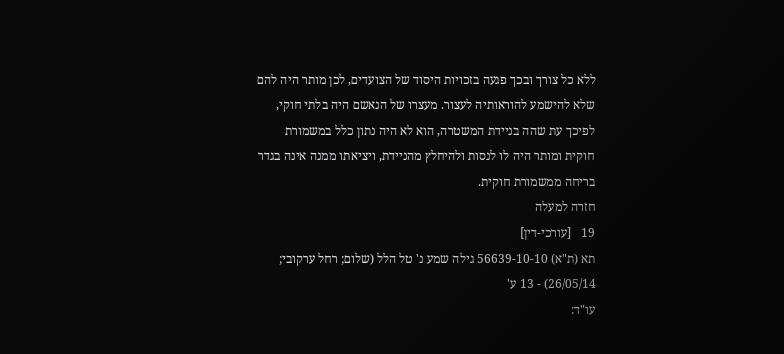ללא כל צורך ובכך פגעה בזכויות היסוד של הצועדים, לכן מותר היה להם שלא להישמע להוראותיה לעצור. מעצרו של הנאשם היה בלתי חוקי, לפיכך עת שהה בניידת המשטרה, הוא לא היה נתון כלל במשמורת חוקית ומותר היה לו לנסות ולהיחלץ מהניידת, ויציאתו ממנה אינה בגדר בריחה ממשמורת חוקית.
חזרה למעלה
19   [עורכי-דין]
תא (ת"א) 56639-10-10 גילה שמע נ' טל הלל (שלום; רחל ערקובי; 26/05/14) - 13 ע'
עו"ד: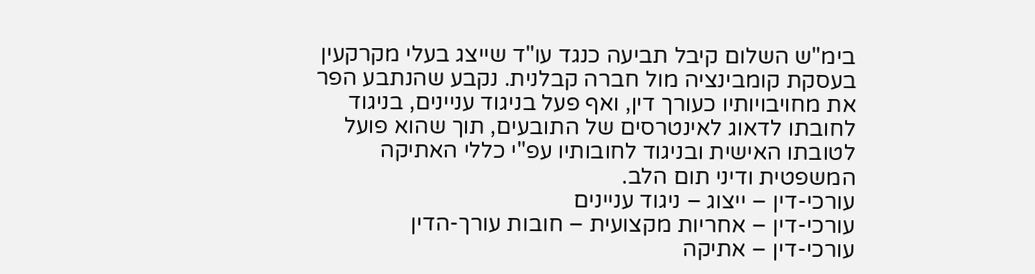בימ"ש השלום קיבל תביעה כנגד עו"ד שייצג בעלי מקרקעין בעסקת קומבינציה מול חברה קבלנית. נקבע שהנתבע הפר את מחויבויותיו כעורך דין, ואף פעל בניגוד עניינים, בניגוד לחובתו לדאוג לאינטרסים של התובעים, תוך שהוא פועל לטובתו האישית ובניגוד לחובותיו עפ"י כללי האתיקה המשפטית ודיני תום הלב.
עורכי-דין – ייצוג – ניגוד עניינים
עורכי-דין – אחריות מקצועית – חובות עורך-הדין
עורכי-דין – אתיקה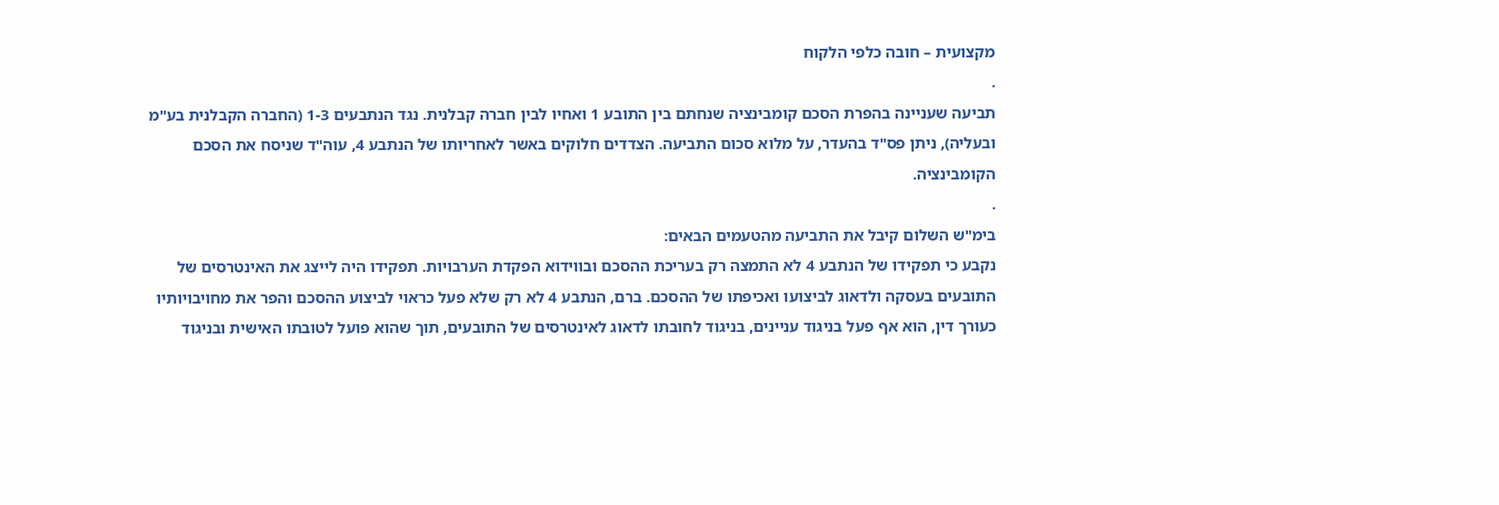מקצועית – חובה כלפי הלקוח
.
תביעה שעניינה בהפרת הסכם קומבינציה שנחתם בין התובע 1 ואחיו לבין חברה קבלנית. נגד הנתבעים 1-3 (החברה הקבלנית בע"מ ובעליה), ניתן פס"ד בהעדר, על מלוא סכום התביעה. הצדדים חלוקים באשר לאחריותו של הנתבע 4, עוה"ד שניסח את הסכם הקומבינציה.
.
בימ"ש השלום קיבל את התביעה מהטעמים הבאים:
נקבע כי תפקידו של הנתבע 4 לא התמצה רק בעריכת ההסכם ובווידוא הפקדת הערבויות. תפקידו היה לייצג את האינטרסים של התובעים בעסקה ולדאוג לביצועו ואכיפתו של ההסכם. ברם, הנתבע 4 לא רק שלא פעל כראוי לביצוע ההסכם והפר את מחויבויותיו כעורך דין, הוא אף פעל בניגוד עניינים, בניגוד לחובתו לדאוג לאינטרסים של התובעים, תוך שהוא פועל לטובתו האישית ובניגוד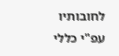לחובותיו עפ"י כללי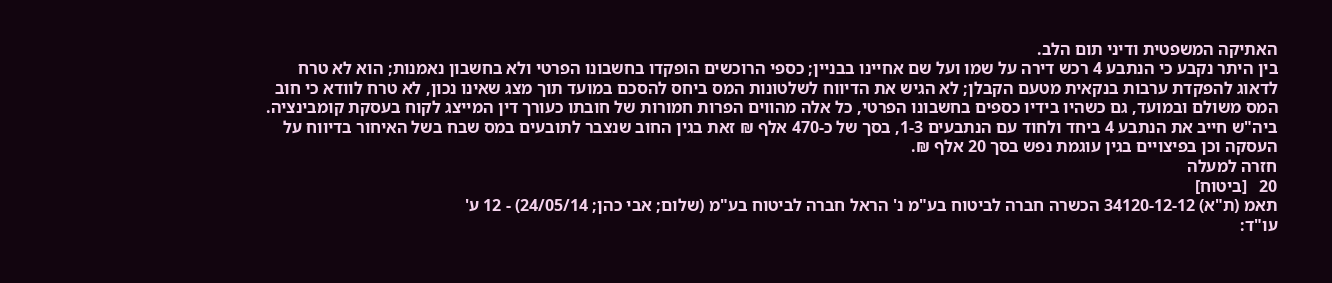האתיקה המשפטית ודיני תום הלב.
בין היתר נקבע כי הנתבע 4 רכש דירה על שמו ועל שם אחיינו בבניין; כספי הרוכשים הופקדו בחשבונו הפרטי ולא בחשבון נאמנות; הוא לא טרח לדאוג להפקדת ערבות בנקאית מטעם הקבלן; לא הגיש את הדיווח לשלטונות המס ביחס להסכם במועד תוך מצג שאינו נכון, לא טרח לוודא כי חוב המס משולם ובמועד, גם כשהיו בידיו כספים בחשבונו הפרטי, כל אלה מהווים הפרות חמורות של חובתו כעורך דין המייצג לקוח בעסקת קומבינציה.
ביה"ש חייב את הנתבע 4 ביחד ולחוד עם הנתבעים 1-3, בסך של כ-470 אלף ₪ זאת בגין החוב שנצבר לתובעים במס שבח בשל האיחור בדיווח על העסקה וכן בפיצויים בגין עוגמת נפש בסך 20 אלף ₪.
חזרה למעלה
20   [ביטוח]
תאמ (ת"א) 34120-12-12 הכשרה חברה לביטוח בע"מ נ' הראל חברה לביטוח בע"מ (שלום; אבי כהן; 24/05/14) - 12 ע'
עו"ד: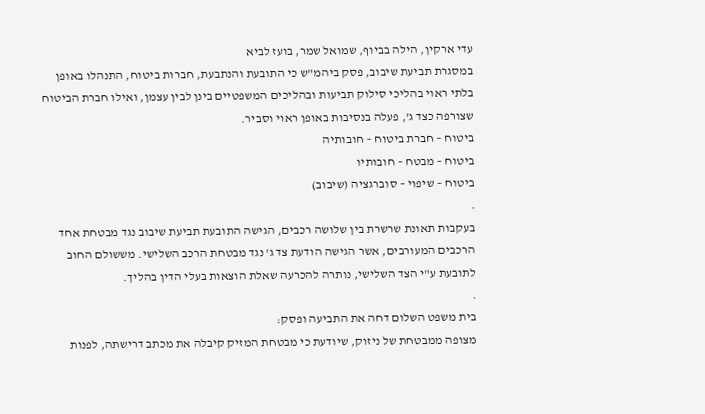עדי ארקין, הילה בביוף, שמואל שמר, בועז לביא
במסגרת תביעת שיבוב, פסק ביהמ"ש כי התובעת והנתבעת, חברות ביטוח, התנהלו באופן בלתי ראוי בהליכי סילוק תביעות ובהליכים המשפטיים בינן לבין עצמן, ואילו חברת הביטוח שצורפה כצד ג', פעלה בנסיבות באופן ראוי וסביר.
ביטוח – חברת ביטוח – חובותיה
ביטוח – מבטח – חובותיו
ביטוח – שיפוי – סוברגציה (שיבוב)
.
בעקבות תאונת שרשרת בין שלושה רכבים, הגישה התובעת תביעת שיבוב נגד מבטחת אחד הרכבים המעורבים, אשר הגישה הודעת צד ג' נגד מבטחת הרכב השלישי. מששולם החוב לתובעת ע"י הצד השלישי, נותרה להכרעה שאלת הוצאות בעלי הדין בהליך.
.
בית משפט השלום דחה את התביעה ופסק:
מצופה ממבטחת של ניזוק, שיודעת כי מבטחת המזיק קיבלה את מכתב דרישתה, לפנות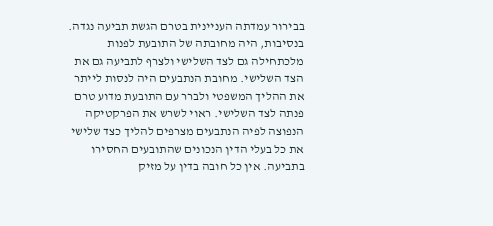בבירור עמדתה העניינית בטרם הגשת תביעה נגדה. בנסיבות, היה מחובתה של התובעת לפנות מלכתחילה גם לצד השלישי ולצרף לתביעה גם את הצד השלישי. מחובת הנתבעים היה לנסות לייתר את ההליך המשפטי ולברר עם התובעת מדוע טרם פנתה לצד השלישי. ראוי לשרש את הפרקטיקה הנפוצה לפיה הנתבעים מצרפים להליך כצד שלישי את כל בעלי הדין הנכונים שהתובעים החסירו בתביעה. אין כל חובה בדין על מזיק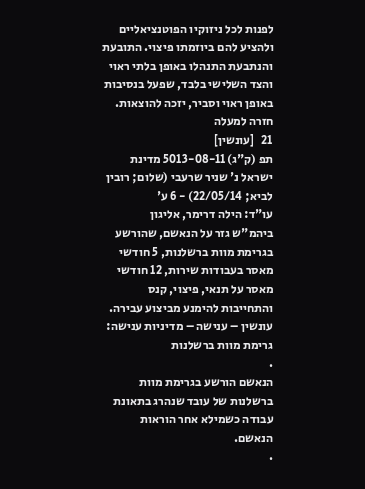לפנות לכל ניזוקיו הפוטנציאליים ולהציע להם ביוזמתו פיצוי. התובעת והנתבעת התנהלו באופן בלתי ראוי והצד השלישי בלבד, שפעל בנסיבות באופן ראוי וסביר, יזכה להוצאות.
חזרה למעלה
21   [עונשין]
תפ (ק"ג) 5013-08-11 מדינת ישראל נ' שניר שרעבי (שלום; רובין לביא; 22/05/14) - 6 ע'
עו"ד: הילה דרימר, אליגון
ביהמ"ש גזר על הנאשם, שהורשע בגרימת מוות ברשלנות, 5 חודשי מאסר בעבודות שירות, 12 חודשי מאסר על תנאי, פיצוי, קנס והתחייבות להימנע מביצוע עבירה.
עונשין – ענישה – מדיניות ענישה: גרימת מוות ברשלנות
.
הנאשם הורשע בגרימת מוות ברשלנות של עובד שנהרג בתאונת עבודה כשמילא אחר הוראות הנאשם.
.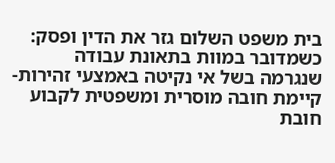בית משפט השלום גזר את הדין ופסק:
כשמדובר במוות בתאונת עבודה שנגרמה בשל אי נקיטה באמצעי זהירות- קיימת חובה מוסרית ומשפטית לקבוע חובת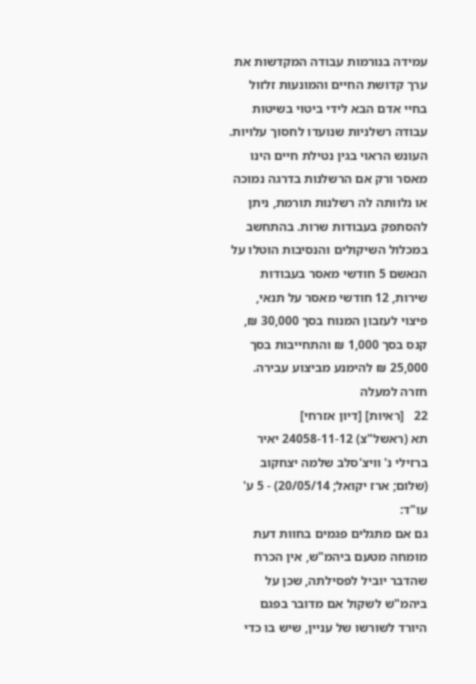עמידה בנורמות עבודה המקדשות את ערך קדושת החיים והמונעות זלזול בחיי אדם הבא לידי ביטוי בשיטות עבודה רשלניות שנועדו לחסוך עלויות. העונש הראוי בגין נטילת חיים הינו מאסר ורק אם הרשלנות בדרגה נמוכה או נלוותה לה רשלנות תורמת, ניתן להסתפק בעבודות שרות. בהתחשב במכלול השיקולים והנסיבות הוטלו על הנאשם 5 חודשי מאסר בעבודות שירות, 12 חודשי מאסר על תנאי, פיצוי לעזבון המנוח בסך 30,000 ₪, קנס בסך 1,000 ₪ והתחייבות בסך 25,000 ₪ להימנע מביצוע עבירה.
חזרה למעלה
22   [ראיות] [דיון אזרחי]
תא (ראשל"צ) 24058-11-12 יאיר ברזילי נ' וויצ'סלב שלמה יצחקוב (שלום; ארז יקואל; 20/05/14) - 5 ע'
עו"ד:
גם אם מתגלים פגמים בחוות דעת מומחה מטעם ביהמ"ש, אין הכרח שהדבר יוביל לפסילתה, שכן על ביהמ"ש לשקול אם מדובר בפגם היורד לשורשו של עניין, שיש בו כדי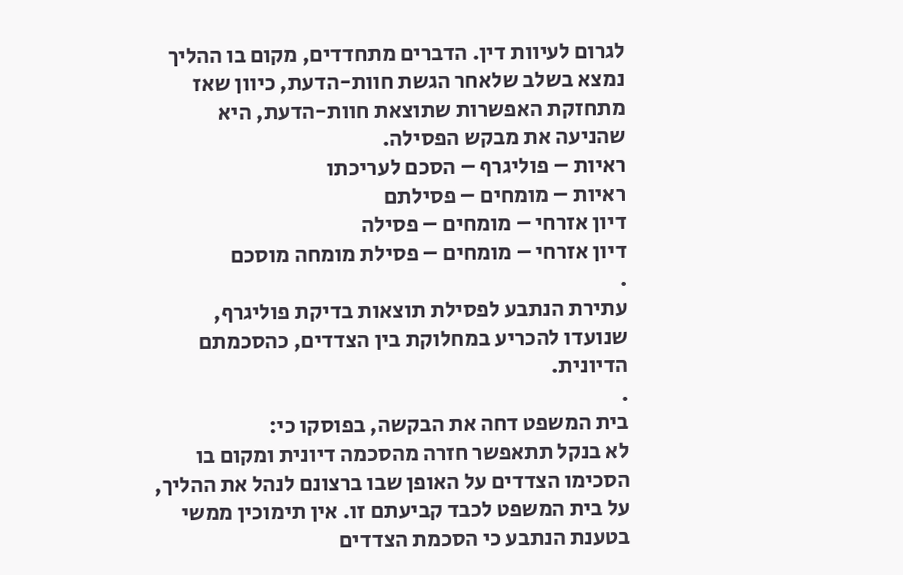לגרום לעיוות דין. הדברים מתחדדים, מקום בו ההליך נמצא בשלב שלאחר הגשת חוות-הדעת, כיוון שאז מתחזקת האפשרות שתוצאת חוות-הדעת, היא שהניעה את מבקש הפסילה.
ראיות – פוליגרף – הסכם לעריכתו
ראיות – מומחים – פסילתם
דיון אזרחי – מומחים – פסילה
דיון אזרחי – מומחים – פסילת מומחה מוסכם
.
עתירת הנתבע לפסילת תוצאות בדיקת פוליגרף, שנועדו להכריע במחלוקת בין הצדדים, כהסכמתם הדיונית.
.
בית המשפט דחה את הבקשה, בפוסקו כי:
לא בנקל תתאפשר חזרה מהסכמה דיונית ומקום בו הסכימו הצדדים על האופן שבו ברצונם לנהל את ההליך, על בית המשפט לכבד קביעתם זו. אין תימוכין ממשי בטענת הנתבע כי הסכמת הצדדים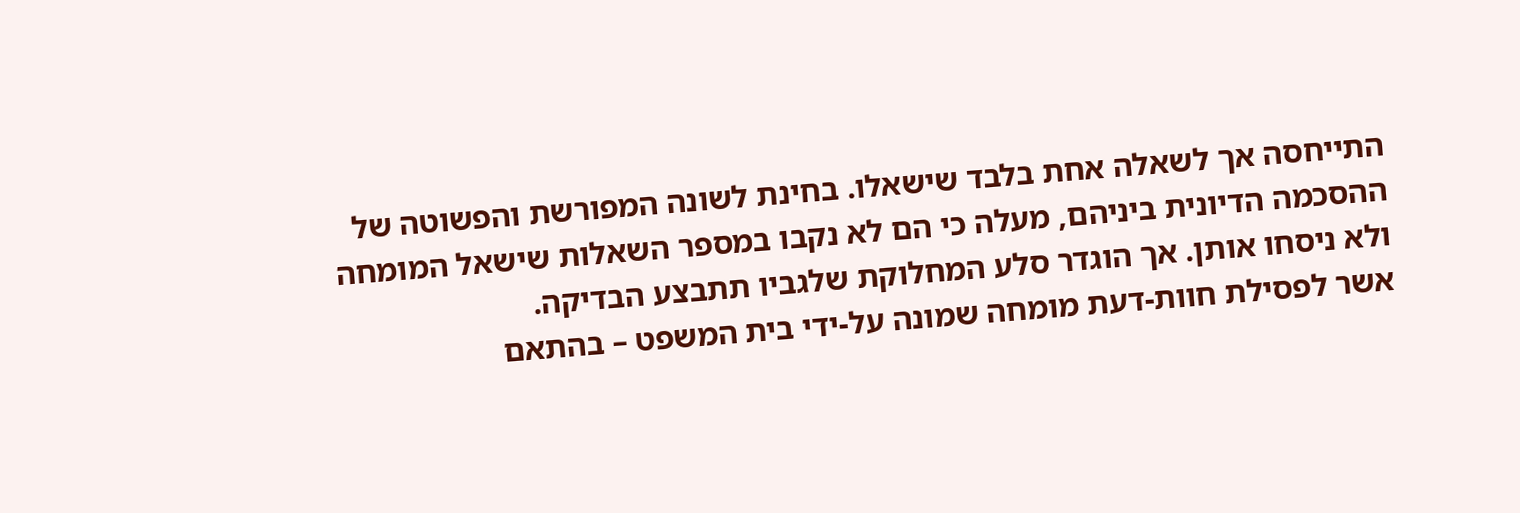התייחסה אך לשאלה אחת בלבד שישאלו. בחינת לשונה המפורשת והפשוטה של ההסכמה הדיונית ביניהם, מעלה כי הם לא נקבו במספר השאלות שישאל המומחה ולא ניסחו אותן. אך הוגדר סלע המחלוקת שלגביו תתבצע הבדיקה.
אשר לפסילת חוות-דעת מומחה שמונה על-ידי בית המשפט – בהתאם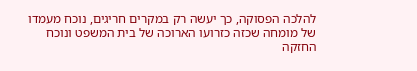להלכה הפסוקה, כך יעשה רק במקרים חריגים, נוכח מעמדו של מומחה שכזה כזרועו הארוכה של בית המשפט ונוכח החזקה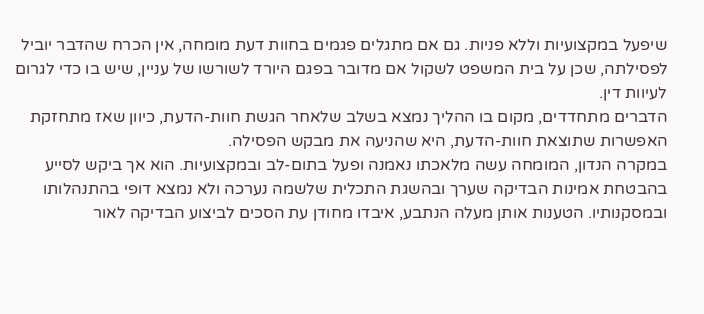שיפעל במקצועיות וללא פניות. גם אם מתגלים פגמים בחוות דעת מומחה, אין הכרח שהדבר יוביל לפסילתה, שכן על בית המשפט לשקול אם מדובר בפגם היורד לשורשו של עניין, שיש בו כדי לגרום לעיוות דין.
הדברים מתחדדים, מקום בו ההליך נמצא בשלב שלאחר הגשת חוות-הדעת, כיוון שאז מתחזקת האפשרות שתוצאת חוות-הדעת, היא שהניעה את מבקש הפסילה.
במקרה הנדון, המומחה עשה מלאכתו נאמנה ופעל בתום-לב ובמקצועיות. הוא אך ביקש לסייע בהבטחת אמינות הבדיקה שערך ובהשגת התכלית שלשמה נערכה ולא נמצא דופי בהתנהלותו ובמסקנותיו. הטענות אותן מעלה הנתבע, איבדו מחודן עת הסכים לביצוע הבדיקה לאור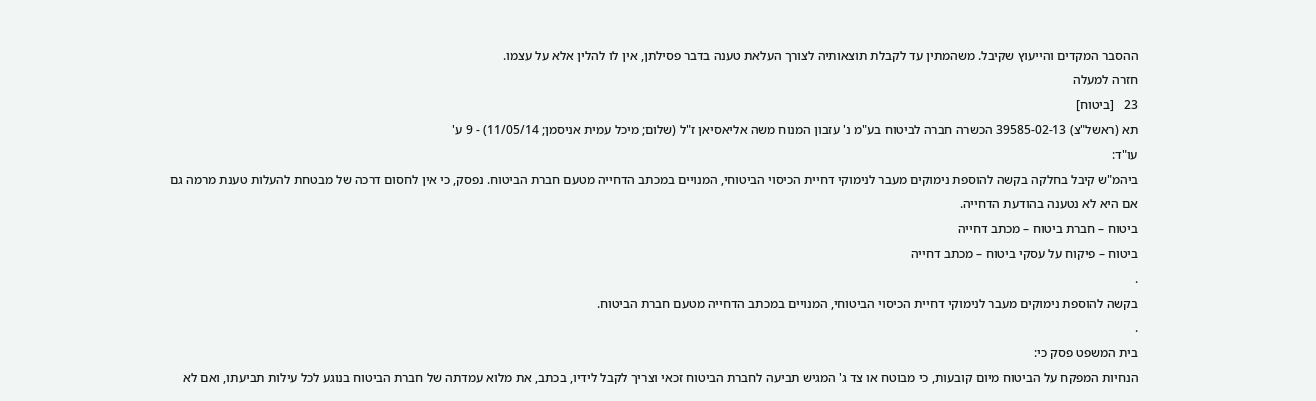ההסבר המקדים והייעוץ שקיבל. משהמתין עד לקבלת תוצאותיה לצורך העלאת טענה בדבר פסילתן, אין לו להלין אלא על עצמו.
חזרה למעלה
23   [ביטוח]
תא (ראשל"צ) 39585-02-13 הכשרה חברה לביטוח בע"מ נ' עזבון המנוח משה אליאסיאן ז"ל (שלום; מיכל עמית אניסמן; 11/05/14) - 9 ע'
עו"ד:
ביהמ"ש קיבל בחלקה בקשה להוספת נימוקים מעבר לנימוקי דחיית הכיסוי הביטוחי, המנויים במכתב הדחייה מטעם חברת הביטוח. נפסק, כי אין לחסום דרכה של מבטחת להעלות טענת מרמה גם אם היא לא נטענה בהודעת הדחייה.
ביטוח – חברת ביטוח – מכתב דחייה
ביטוח – פיקוח על עסקי ביטוח – מכתב דחייה
.
בקשה להוספת נימוקים מעבר לנימוקי דחיית הכיסוי הביטוחי, המנויים במכתב הדחייה מטעם חברת הביטוח.
.
בית המשפט פסק כי:
הנחיות המפקח על הביטוח מיום קובעות, כי מבוטח או צד ג' המגיש תביעה לחברת הביטוח זכאי וצריך לקבל לידיו, בכתב, את מלוא עמדתה של חברת הביטוח בנוגע לכל עילות תביעתו, ואם לא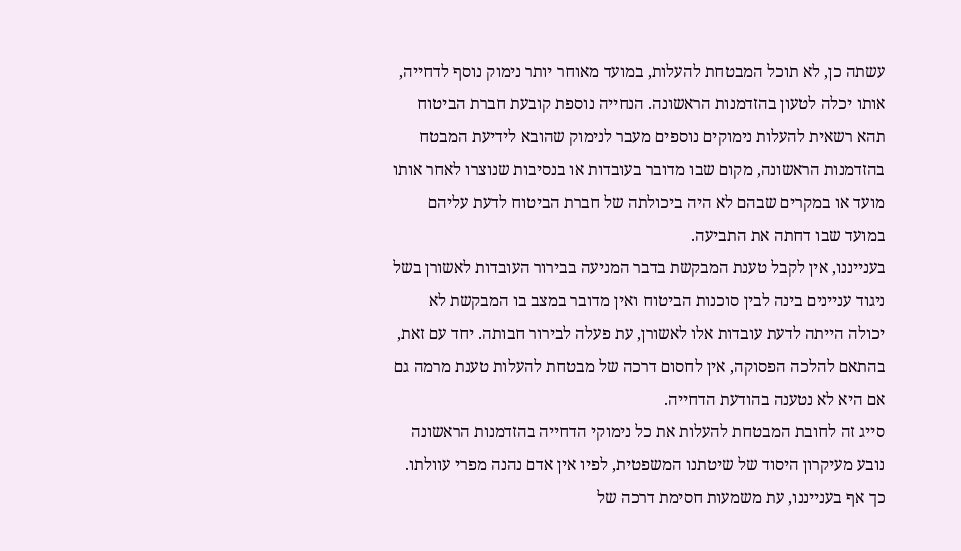עשתה כן, לא תוכל המבטחת להעלות, במועד מאוחר יותר נימוק נוסף לדחייה, אותו יכלה לטעון בהזדמנות הראשונה. הנחייה נוספת קובעת חברת הביטוח תהא רשאית להעלות נימוקים נוספים מעבר לנימוק שהובא לידיעת המבטח בהזדמנות הראשונה, מקום שבו מדובר בעובדות או בנסיבות שנוצרו לאחר אותו מועד או במקרים שבהם לא היה ביכולתה של חברת הביטוח לדעת עליהם במועד שבו דחתה את התביעה.
בענייננו, אין לקבל טענת המבקשת בדבר המניעה בבירור העובדות לאשורן בשל ניגוד עניינים בינה לבין סוכנות הביטוח ואין מדובר במצב בו המבקשת לא יכולה הייתה לדעת עובדות אלו לאשורן, עת פעלה לבירור חבותה. יחד עם זאת, בהתאם להלכה הפסוקה, אין לחסום דרכה של מבטחת להעלות טענת מרמה גם אם היא לא נטענה בהודעת הדחייה.
סייג זה לחובת המבטחת להעלות את כל נימוקי הדחייה בהזדמנות הראשונה נובע מעיקרון היסוד של שיטתנו המשפטית, לפיו אין אדם נהנה מפרי עוולתו. כך אף בענייננו, עת משמעות חסימת דרכה של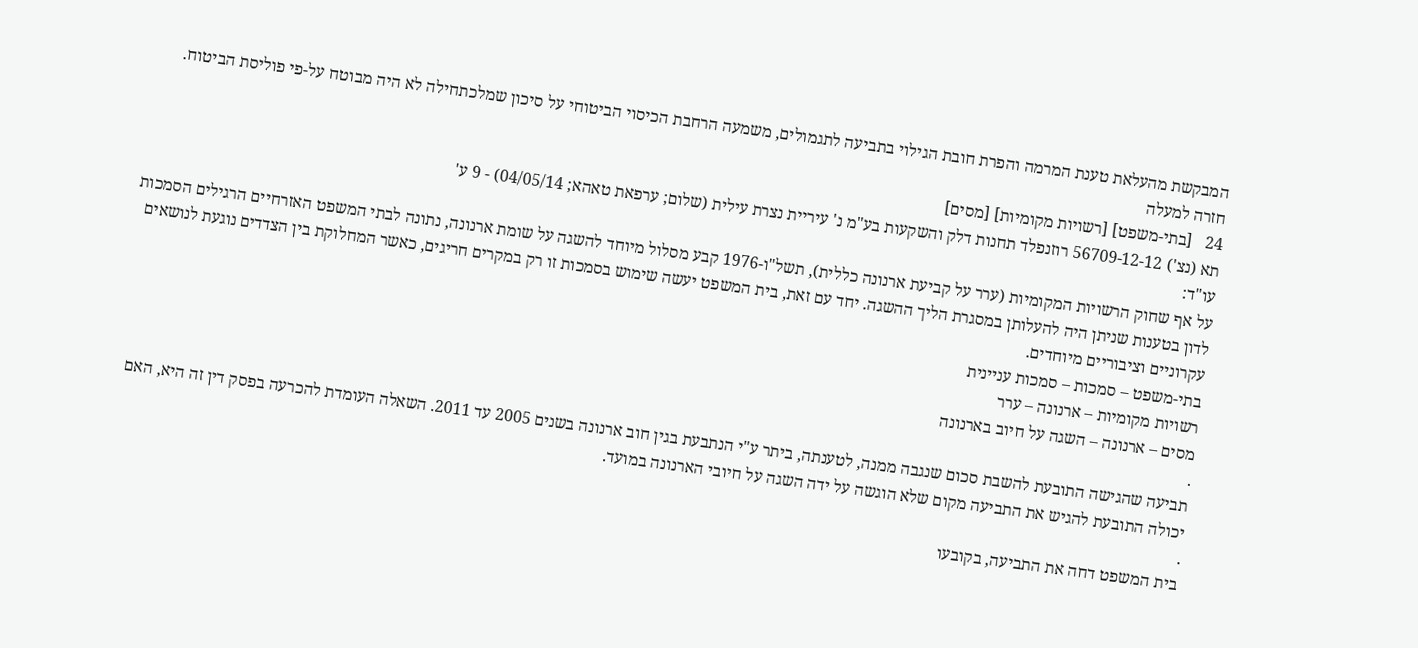המבקשת מהעלאת טענת המרמה והפרת חובת הגילוי בתביעה לתגמולים, משמעה הרחבת הכיסוי הביטוחי על סיכון שמלכתחילה לא היה מבוטח על-פי פוליסת הביטוח.
חזרה למעלה
24   [בתי-משפט] [רשויות מקומיות] [מסים]
תא (נצ') 56709-12-12 רוזנפלד תחנות דלק והשקעות בע"מ נ' עיריית נצרת עילית (שלום; ערפאת טאהא; 04/05/14) - 9 ע'
עו"ד:
על אף שחוק הרשויות המקומיות (ערר על קביעת ארנונה כללית), תשל"ו-1976 קבע מסלול מיוחד להשגה על שומת ארנונה, נתונה לבתי המשפט האזרחיים הרגילים הסמכות לדון בטענות שניתן היה להעלותן במסגרת הליך ההשגה. יחד עם זאת, בית המשפט יעשה שימוש בסמכות זו רק במקרים חריגים, כאשר המחלוקת בין הצדדים נוגעת לנושאים עקרוניים וציבוריים מיוחדים.
בתי-משפט – סמכות – סמכות עניינית
רשויות מקומיות – ארנונה – ערר
מסים – ארנונה – השגה על חיוב בארנונה
.
תביעה שהגישה התובעת להשבת סכום שנגבה ממנה, לטענתה, ביתר ע"י הנתבעת בגין חוב ארנונה בשנים 2005 עד 2011. השאלה העומדת להכרעה בפסק דין זה היא, האם יכולה התובעת להגיש את התביעה מקום שלא הוגשה על ידה השגה על חיובי הארנונה במועד.
.
בית המשפט דחה את התביעה, בקובעו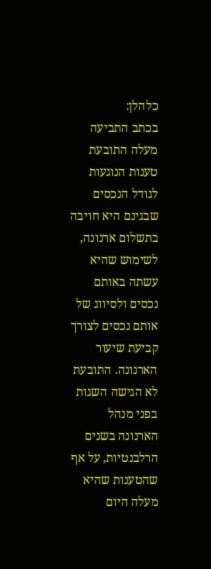כלהלן:
בכתב התביעה מעלה התובעת טענות הנוגעות לגודל הנכסים שבגינם היא חויבה בתשלום ארנונה, לשימוש שהיא עשתה באותם נכסים ולסיווג של אותם נכסים לצורך קביעת שיעור הארנונה. התובעת לא הגישה השגות בפני מנהל הארנונה בשנים הרלבנטיות, על אף שהטענות שהיא מעלה היום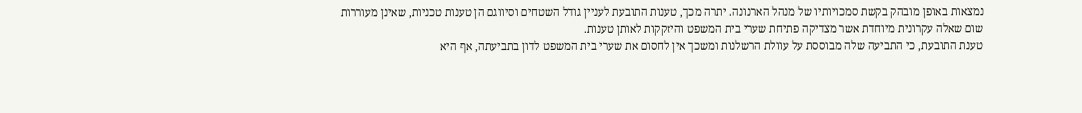נמצאות באופן מובהק בקשת סמכויותיו של מנהל הארנונה. יתרה מכך, טענות התובעת לעניין גודל השטחים וסיווגם הן טענות טכניות, שאינן מעוררות שום שאלה עקרונית מיוחדת אשר מצדיקה פתיחת שערי בית המשפט והיזקקות לאותן טענות.
טענת התובעת, כי התביעה שלה מבוססת על עוולת הרשלנות ומשכך אין לחסום את שערי בית המשפט לדון בתביעתה, אף היא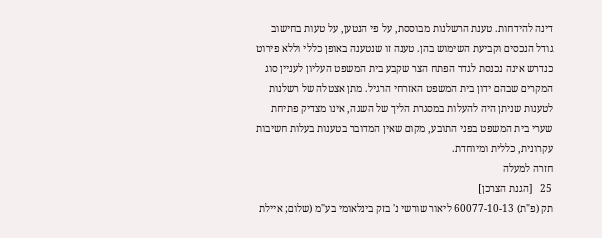דינה להידחות. טענת הרשלנות מבוססת, על פי הנטען, על טעות בחישוב גודל הנכסים וקביעת השימוש בהן. טענה זו שנטענה באופן כללי וללא פירוט כנדרש אינה נכנסת לגדר הפתח הצר שקבע בית המשפט העליון לעניין סוג המקרים שבהם ידון בית המשפט האזרחי הרגיל. מתן אצטלה של רשלנות לטענות שניתן היה להעלות במסגרת הליך של השגה, אינו מצדיק פתיחת שערי בית המשפט בפני התובע, מקום שאין המדובר בטענות בעלות חשיבות עקרונית, כללית ומיוחדת.
חזרה למעלה
25   [הגנת הצרכן]
תק (פ"ת) 60077-10-13 ליאור שורשי נ' בזק בינלאומי בע"מ (שלום; איילת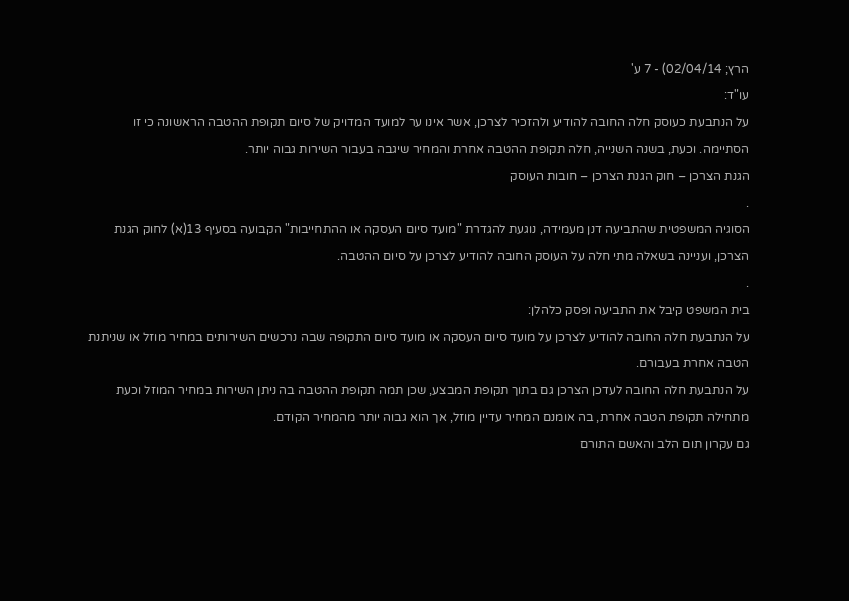הרץ; 02/04/14) - 7 ע'
עו"ד:
על הנתבעת כעוסק חלה החובה להודיע ולהזכיר לצרכן, אשר אינו ער למועד המדויק של סיום תקופת ההטבה הראשונה כי זו הסתיימה. וכעת, בשנה השנייה, חלה תקופת ההטבה אחרת והמחיר שיגבה בעבור השירות גבוה יותר.
הגנת הצרכן – חוק הגנת הצרכן – חובות העוסק
.
הסוגיה המשפטית שהתביעה דנן מעמידה, נוגעת להגדרת "מועד סיום העסקה או ההתחייבות" הקבועה בסעיף 13(א) לחוק הגנת הצרכן, ועניינה בשאלה מתי חלה על העוסק החובה להודיע לצרכן על סיום ההטבה.
.
בית המשפט קיבל את התביעה ופסק כלהלן:
על הנתבעת חלה החובה להודיע לצרכן על מועד סיום העסקה או מועד סיום התקופה שבה נרכשים השירותים במחיר מוזל או שניתנת הטבה אחרת בעבורם.
על הנתבעת חלה החובה לעדכן הצרכן גם בתוך תקופת המבצע, שכן תמה תקופת ההטבה בה ניתן השירות במחיר המוזל וכעת מתחילה תקופת הטבה אחרת, בה אומנם המחיר עדיין מוזל, אך הוא גבוה יותר מהמחיר הקודם.
גם עקרון תום הלב והאשם התורם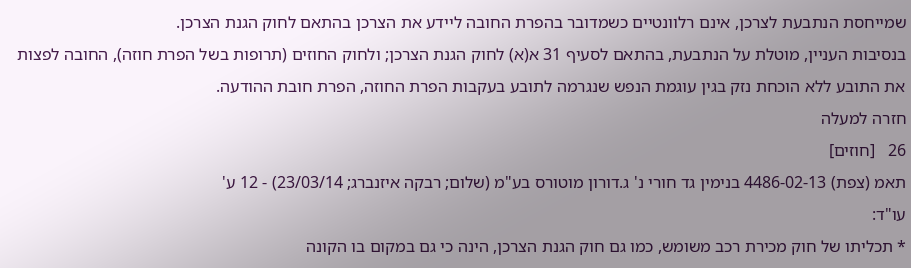שמייחסת הנתבעת לצרכן, אינם רלוונטיים כשמדובר בהפרת החובה ליידע את הצרכן בהתאם לחוק הגנת הצרכן.
בנסיבות העניין, מוטלת על הנתבעת, בהתאם לסעיף 31 א(א) לחוק הגנת הצרכן; ולחוק החוזים (תרופות בשל הפרת חוזה), החובה לפצות את התובע ללא הוכחת נזק בגין עוגמת הנפש שנגרמה לתובע בעקבות הפרת החוזה, הפרת חובת ההודעה.
חזרה למעלה
26   [חוזים]
תאמ (צפת) 4486-02-13 בנימין גד חורי נ' ג.דורון מוטורס בע"מ (שלום; רבקה איזנברג; 23/03/14) - 12 ע'
עו"ד:
* תכליתו של חוק מכירת רכב משומש, כמו גם חוק הגנת הצרכן, הינה כי גם במקום בו הקונה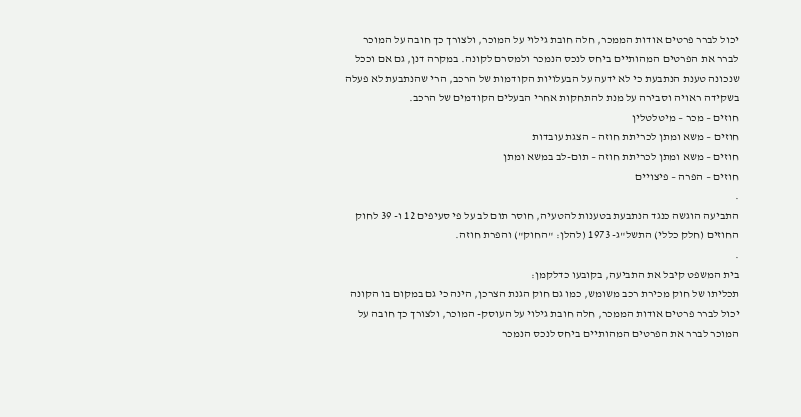יכול לברר פרטים אודות הממכר, חלה חובת גילוי על המוכר, ולצורך כך חובה על המוכר לברר את הפרטים המהותיים ביחס לנכס הנמכר ולמסרם לקונה. במקרה דנן, גם אם וככל שנכונה טענת הנתבעת כי לא ידעה על הבעלויות הקודמות של הרכב, הרי שהנתבעת לא פעלה בשקידה ראויה וסבירה על מנת להתחקות אחרי הבעלים הקודמים של הרכב.
חוזים – מכר – מיטלטלין
חוזים – משא ומתן לכריתת חוזה – הצגת עובדות
חוזים – משא ומתן לכריתת חוזה – תום-לב במשא ומתן
חוזים – הפרה – פיצויים
.
התביעה הוגשה כנגד הנתבעת בטענות להטעיה, חוסר תום לב על פי סעיפים 12 ו- 39 לחוק החוזים (חלק כללי) התשל"ג- 1973 (להלן: "החוק") והפרת חוזה.
.
בית המשפט קיבל את התביעה, בקובעו כדלקמן:
תכליתו של חוק מכירת רכב משומש, כמו גם חוק הגנת הצרכן, הינה כי גם במקום בו הקונה יכול לברר פרטים אודות הממכר, חלה חובת גילוי על העוסק- המוכר, ולצורך כך חובה על המוכר לברר את הפרטים המהותיים ביחס לנכס הנמכר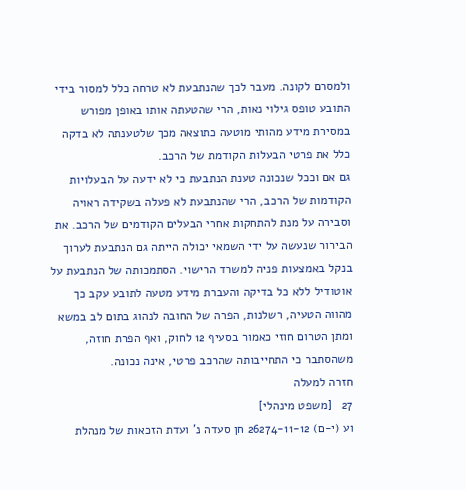ולמסרם לקונה. מעבר לכך שהנתבעת לא טרחה כלל למסור בידי התובע טופס גילוי נאות, הרי שהטעתה אותו באופן מפורש במסירת מידע מהותי מוטעה כתוצאה מכך שלטענתה לא בדקה כלל את פרטי הבעלות הקודמת של הרכב.
גם אם וככל שנכונה טענת הנתבעת כי לא ידעה על הבעלויות הקודמות של הרכב, הרי שהנתבעת לא פעלה בשקידה ראויה וסבירה על מנת להתחקות אחרי הבעלים הקודמים של הרכב. את הבירור שנעשה על ידי השמאי יכולה הייתה גם הנתבעת לערוך בנקל באמצעות פניה למשרד הרישוי. הסתמכותה של הנתבעת על אוטודיל ללא כל בדיקה והעברת מידע מטעה לתובע עקב כך מהווה הטעיה, רשלנות, הפרה של החובה לנהוג בתום לב במשא ומתן הטרום חוזי כאמור בסעיף 12 לחוק, ואף הפרת חוזה, משהסתבר כי התחייבותה שהרכב פרטי, אינה נכונה.
חזרה למעלה
27   [משפט מינהלי]
וע (י-ם) 26274-11-12 חן סעדה נ' ועדת הזכאות של מנהלת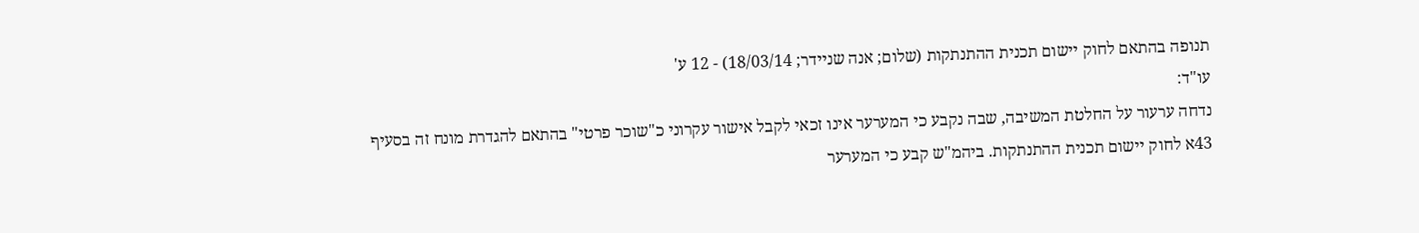תנופה בהתאם לחוק יישום תכנית ההתנתקות (שלום; אנה שניידר; 18/03/14) - 12 ע'
עו"ד:
נדחה ערעור על החלטת המשיבה, שבה נקבע כי המערער אינו זכאי לקבל אישור עקרוני כ"שוכר פרטי" בהתאם להגדרת מונח זה בסעיף 43א לחוק יישום תכנית ההתנתקות. ביהמ"ש קבע כי המערער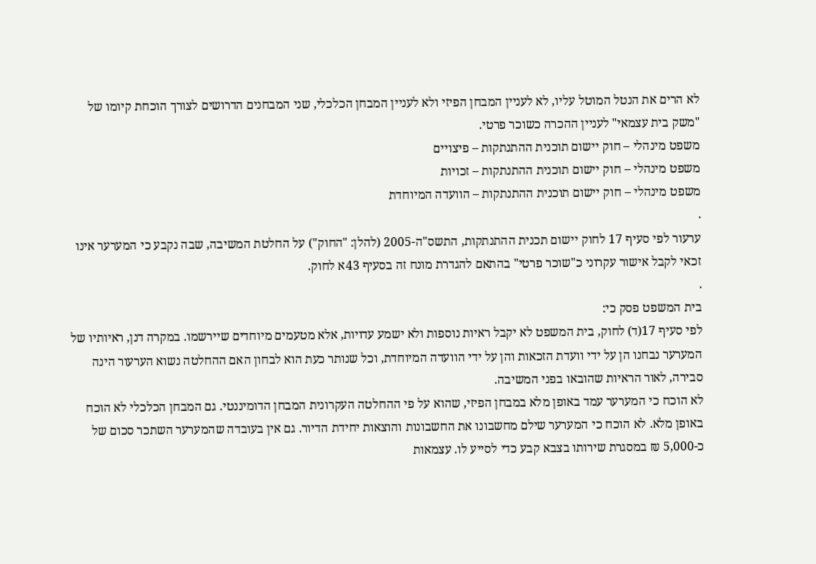לא הרים את הנטל המוטל עליו, לא לעניין המבחן הפיזי ולא לעניין המבחן הכלכלי, שני המבחנים הדרושים לצורך הוכחת קיומו של "משק בית עצמאי" לעניין ההכרה כשוכר פרטי.
משפט מינהלי – חוק יישום תוכנית ההתנתקות – פיצויים
משפט מינהלי – חוק יישום תוכנית ההתנתקות – זכויות
משפט מינהלי – חוק יישום תוכנית ההתנתקות – הוועדה המיוחדת
.
ערעור לפי סעיף 17 לחוק יישום תכנית ההתנתקות, התשס"ה-2005 (להלן: "החוק") על החלטת המשיבה, שבה נקבע כי המערער אינו זכאי לקבל אישור עקרוני כ"שוכר פרטי" בהתאם להגדרת מונח זה בסעיף 43א לחוק.
.
בית המשפט פסק כי:
לפי סעיף 17(ד) לחוק, בית המשפט לא יקבל ראיות נוספות ולא ישמע עדויות, אלא מטעמים מיוחדים שיירשמו. במקרה דנן, ראיותיו של המערער נבחנו הן על ידי וועדת הזכאות והן על ידי הוועדה המיוחדת, וכל שנותר כעת הוא לבחון האם ההחלטה נשוא הערעור הינה סבירה, לאור הראיות שהובאו בפני המשיבה.
לא הוכח כי המערער עמד באופן מלא במבחן הפיזי, שהוא על פי ההחלטה העקרונית המבחן הדומיננטי. גם המבחן הכלכלי לא הוכח באופן מלא. לא הוכח כי המערער שילם מחשבונו את החשבונות והוצאות יחידת הדיור. גם אין בעובדה שהמערער השתכר סכום של כ-5,000 ₪ במסגרת שירותו בצבא קבע כדי לסייע לו. עצמאות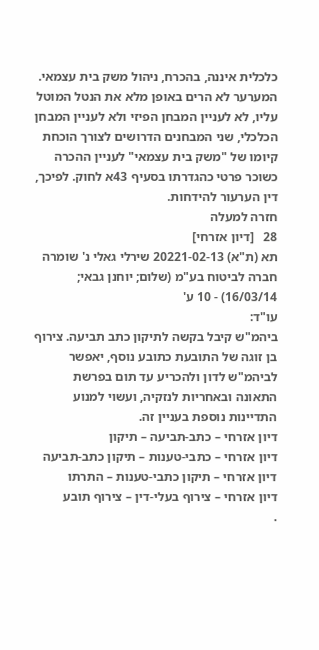כלכלית איננה, בהכרח, ניהול משק בית עצמאי.
המערער לא הרים באופן מלא את הנטל המוטל עליו, לא לעניין המבחן הפיזי ולא לעניין המבחן הכלכלי, שני המבחנים הדרושים לצורך הוכחת קיומו של "משק בית עצמאי" לעניין ההכרה כשוכר פרטי כהגדרתו בסעיף 43א לחוק. לפיכך, דין הערעור להידחות.
חזרה למעלה
28   [דיון אזרחי]
תא (ת"א) 20221-02-13 שירלי גאלי נ' שומרה חברה לביטוח בע"מ (שלום; יוחנן גבאי; 16/03/14) - 10 ע'
עו"ד:
ביהמ"ש קיבל בקשה לתיקון כתב תביעה. צירוף בן זוגה של התובעת כתובע נוסף, יאפשר לביהמ"ש לדון ולהכריע עד תום בפרשת התאונה ובאחריות לנזקיה, ועשוי למנוע התדיינות נוספת בעניין זה.
דיון אזרחי – כתב-תביעה – תיקון
דיון אזרחי – כתבי-טענות – תיקון כתב-תביעה
דיון אזרחי – תיקון כתבי-טענות – התרתו
דיון אזרחי – צירוף בעלי-דין – צירוף תובע
.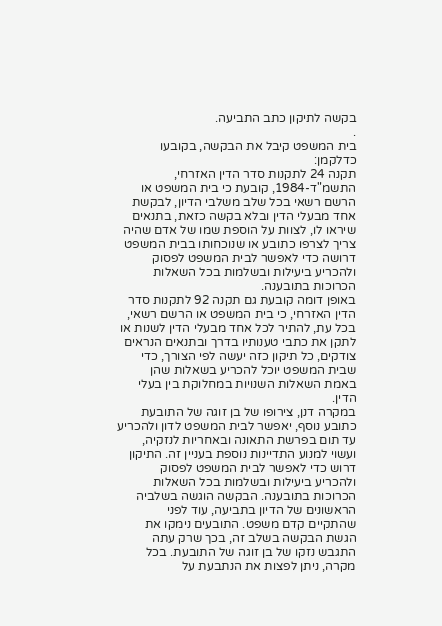בקשה לתיקון כתב התביעה.
.
בית המשפט קיבל את הבקשה, בקובעו כדלקמן:
תקנה 24 לתקנות סדר הדין האזרחי, התשמ"ד-1984, קובעת כי בית המשפט או הרשם רשאי בכל שלב משלבי הדיון, לבקשת אחד מבעלי הדין ובלא בקשה כזאת, בתנאים שיראו לו, לצוות על הוספת שמו של אדם שהיה צריך לצרפו כתובע או שנוכחותו בבית המשפט דרושה כדי לאפשר לבית המשפט לפסוק ולהכריע ביעילות ובשלמות בכל השאלות הכרוכות בתובענה.
באופן דומה קובעת גם תקנה 92 לתקנות סדר הדין האזרחי, כי בית המשפט או הרשם רשאי, בכל עת, להתיר לכל אחד מבעלי הדין לשנות או לתקן את כתבי טענותיו בדרך ובתנאים הנראים צודקים, כל תיקון כזה יעשה לפי הצורך, כדי שבית המשפט יוכל להכריע בשאלות שהן באמת השאלות השנויות במחלוקת בין בעלי הדין.
במקרה דנן, צירופו של בן זוגה של התובעת כתובע נוסף, יאפשר לבית המשפט לדון ולהכריע עד תום בפרשת התאונה ובאחריות לנזקיה, ועשוי למנוע התדיינות נוספת בעניין זה. התיקון דרוש כדי לאפשר לבית המשפט לפסוק ולהכריע ביעילות ובשלמות בכל השאלות הכרוכות בתובענה. הבקשה הוגשה בשלביה הראשונים של הדיון בתביעה, עוד לפני שהתקיים קדם משפט. התובעים נימקו את הגשת הבקשה בשלב זה, בכך שרק עתה התגבש נזקו של בן זוגה של התובעת. בכל מקרה, ניתן לפצות את הנתבעת על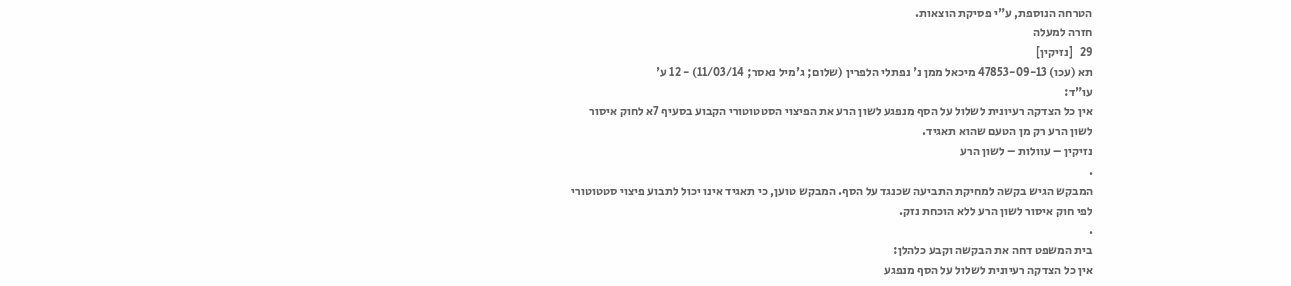הטרחה הנוספת, ע"י פסיקת הוצאות.
חזרה למעלה
29   [נזיקין]
תא (עכו) 47853-09-13 מיכאל ממן נ' נפתלי הלפרין (שלום; ג'מיל נאסר; 11/03/14) - 12 ע'
עו"ד:
אין כל הצדקה רעיונית לשלול על הסף מנפגע לשון הרע את הפיצוי הסטטוטורי הקבוע בסעיף 7א לחוק איסור לשון הרע רק מן הטעם שהוא תאגיד.
נזיקין – עוולות – לשון הרע
.
המבקש הגיש בקשה למחיקת התביעה שכנגד על הסף. המבקש טוען, כי תאגיד אינו יכול לתבוע פיצוי סטטוטורי לפי חוק איסור לשון הרע ללא הוכחת נזק.
.
בית המשפט דחה את הבקשה וקבע כלהלן:
אין כל הצדקה רעיונית לשלול על הסף מנפגע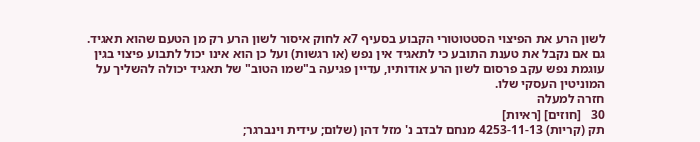לשון הרע את הפיצוי הסטטוטורי הקבוע בסעיף 7א לחוק איסור לשון הרע רק מן הטעם שהוא תאגיד.
גם אם נקבל את טענת התובע כי לתאגיד אין נפש (או רגשות) ועל כן הוא אינו יכול לתבוע פיצוי בגין עוגמת נפש עקב פרסום לשון הרע אודותיו, עדיין פגיעה ב"שמו הטוב" של תאגיד יכולה להשליך על המוניטין העסקי שלו.
חזרה למעלה
30   [חוזים] [ראיות]
תק (קריות) 4253-11-13 מנחם לבדב נ' מזל דהן (שלום; עידית וינברגר;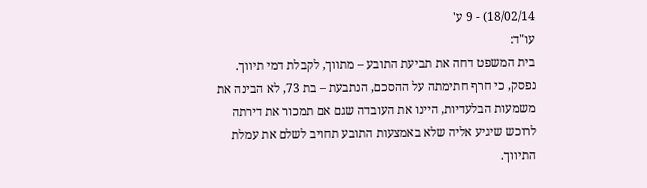18/02/14) - 9 ע'
עו"ד:
בית המשפט דחה את תביעת התובע – מתווך, לקבלת דמי תיווך. נפסק, כי חרף חתימתה על ההסכם, הנתבעת – בת 73, לא הבינה את משמעות הבלעדיות, היינו את העובדה שגם אם תמכור את דירתה לרוכש שיגיע אליה שלא באמצעות התובע תחויב לשלם את עמלת התיווך.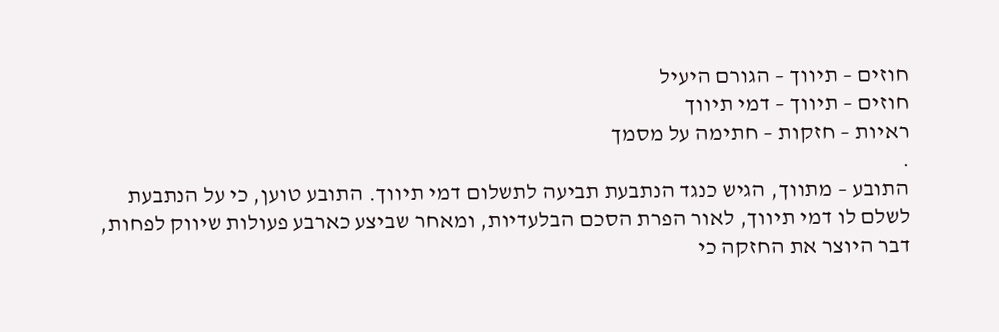חוזים – תיווך – הגורם היעיל
חוזים – תיווך – דמי תיווך
ראיות – חזקות – חתימה על מסמך
.
התובע – מתווך, הגיש כנגד הנתבעת תביעה לתשלום דמי תיווך. התובע טוען, כי על הנתבעת לשלם לו דמי תיווך, לאור הפרת הסכם הבלעדיות, ומאחר שביצע כארבע פעולות שיווק לפחות, דבר היוצר את החזקה כי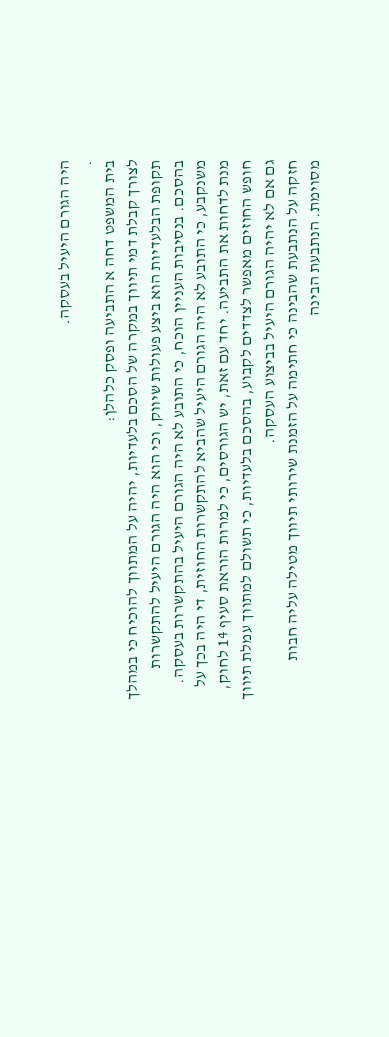היה הגורם היעיל בעסקה.
.
בית המשפט דחה א התביעה ופסק כלהלן:
לצורך קבלת דמי תיווך במקרה של הסכם בלעדיות, יהיה על המתווך להוכיח כי במהלך תקופת הבלעדיות הוא ביצע פעולות שיווק, וכי הוא היה הגורם היעיל להתקשרות בהסכם. בנסיבות העניין הוכח, כי התובע לא היה הגורם היעיל בהתקשרות בעסקה.
משנקבע, כי התובע לא היה הגורם היעיל שהביא להתקשרות החוזית, די היה בכך על מנת לדחות את התביעה. יחד עם זאת, יש הגורסים, כי למרות הוראת סעיף 14 לחוק, חופש החוזים מאפשר לצדדים לקבוע, בהסכם בלעדיות, כי תשולם למתווך עמלת תיווך גם אם לא יהיה הגורם היעיל בביצוע העסקה.
חזקה על הנתבעת שהבינה כי חתימה על הזמנת שירותי תיווך מטילה עליה חבות מסוימת. הנתבעת הבינה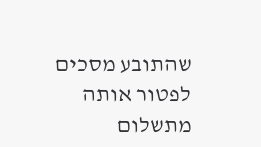שהתובע מסכים לפטור אותה מתשלום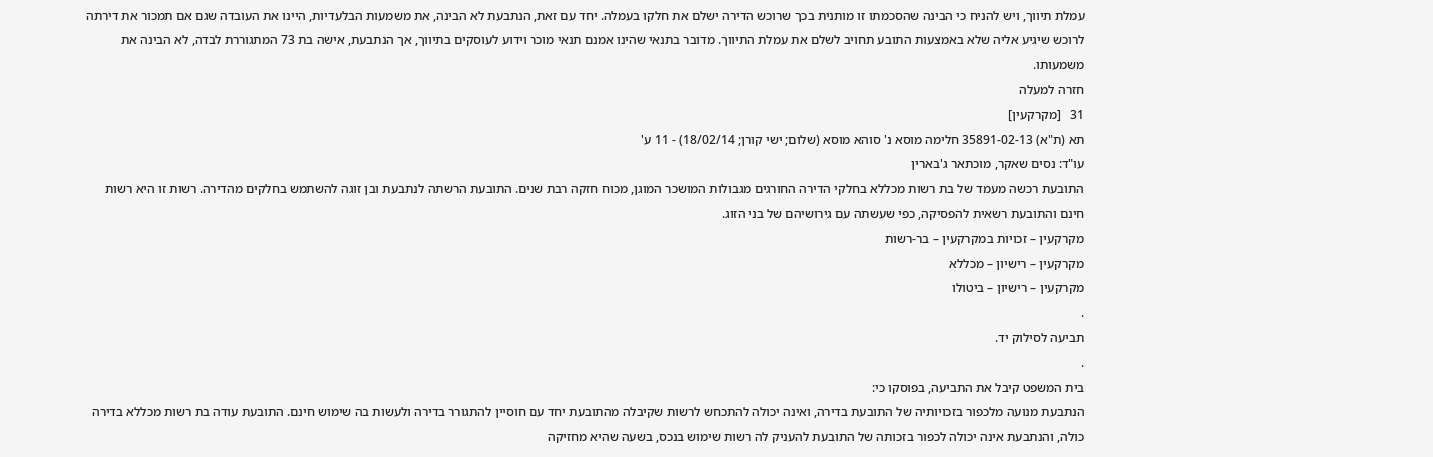עמלת תיווך, ויש להניח כי הבינה שהסכמתו זו מותנית בכך שרוכש הדירה ישלם את חלקו בעמלה. יחד עם זאת, הנתבעת לא הבינה, את משמעות הבלעדיות, היינו את העובדה שגם אם תמכור את דירתה לרוכש שיגיע אליה שלא באמצעות התובע תחויב לשלם את עמלת התיווך. מדובר בתנאי שהינו אמנם תנאי מוכר וידוע לעוסקים בתיווך, אך הנתבעת, אישה בת 73 המתגוררת לבדה, לא הבינה את משמעותו.
חזרה למעלה
31   [מקרקעין]
תא (ת"א) 35891-02-13 חלימה מוסא נ' סוהא מוסא (שלום; ישי קורן; 18/02/14) - 11 ע'
עו"ד: נסים שאקר, מוכתאר ג'בארין
התובעת רכשה מעמד של בת רשות מכללא בחלקי הדירה החורגים מגבולות המושכר המוגן, מכוח חזקה רבת שנים. התובעת הרשתה לנתבעת ובן זוגה להשתמש בחלקים מהדירה. רשות זו היא רשות חינם והתובעת רשאית להפסיקה, כפי שעשתה עם גירושיהם של בני הזוג.
מקרקעין – זכויות במקרקעין – בר-רשות
מקרקעין – רישיון – מכללא
מקרקעין – רישיון – ביטולו
.
תביעה לסילוק יד.
.
בית המשפט קיבל את התביעה, בפוסקו כי:
הנתבעת מנועה מלכפור בזכויותיה של התובעת בדירה, ואינה יכולה להתכחש לרשות שקיבלה מהתובעת יחד עם חוסיין להתגורר בדירה ולעשות בה שימוש חינם. התובעת עודה בת רשות מכללא בדירה כולה, והנתבעת אינה יכולה לכפור בזכותה של התובעת להעניק לה רשות שימוש בנכס, בשעה שהיא מחזיקה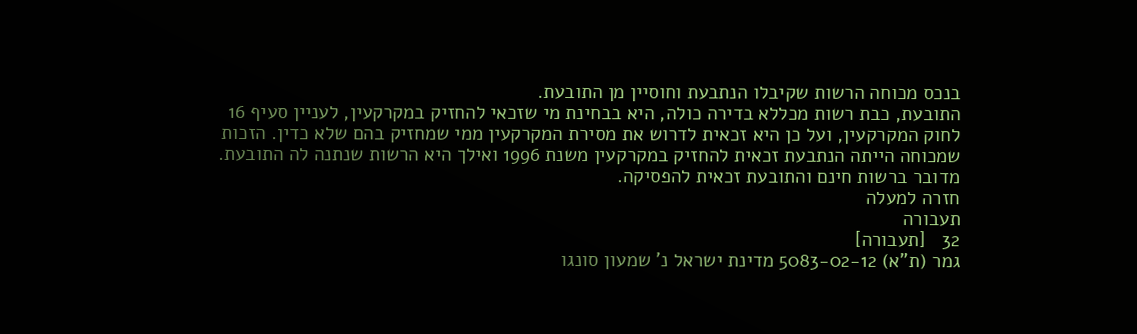בנכס מכוחה הרשות שקיבלו הנתבעת וחוסיין מן התובעת.
התובעת, כבת רשות מכללא בדירה כולה, היא בבחינת מי שזכאי להחזיק במקרקעין, לעניין סעיף 16 לחוק המקרקעין, ועל כן היא זכאית לדרוש את מסירת המקרקעין ממי שמחזיק בהם שלא כדין. הזכות שמכוחה הייתה הנתבעת זכאית להחזיק במקרקעין משנת 1996 ואילך היא הרשות שנתנה לה התובעת. מדובר ברשות חינם והתובעת זכאית להפסיקה.
חזרה למעלה
תעבורה
32   [תעבורה]
גמר (ת"א) 5083-02-12 מדינת ישראל נ' שמעון סונגו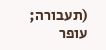(תעבורה; עופר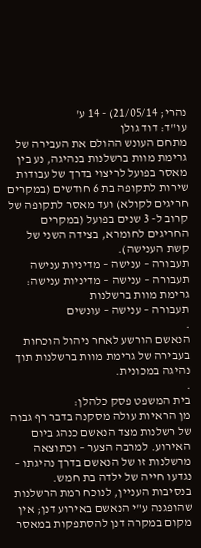נהרי; 21/05/14) - 14 ע'
עו"ד: דוד גולן
מתחם העונש ההולם את העבירה של גרימת מוות ברשלנות בנהיגה, נע בין מאסר בפועל לריצוי בדרך של עבודות שירות לתקופה בת 6 חודשים (במקרים חריגים לקולא) ועד מאסר לתקופה של קרוב ל- 3 שנים בפועל (במקרים החריגים לחומרא, בצידה השני של קשת הענישה).
תעבורה – ענישה – מדיניות ענישה
תעבורה – ענישה – מדיניות ענישה: גרימת מוות ברשלנות
תעבורה – ענישה – עונשים
.
הנאשם הורשע לאחר ניהול הוכחות בעבירה של גרימת מוות ברשלנות תוך נהיגה במכונית.
.
בית המשפט פסק כלהלן:
מן הראיות עולה מסקנה בדבר רף גבוה של רשלנות מצד הנאשם כנהג ביום האירוע. למרבה הצער – וכתוצאה מרשלנות זו של הנאשם בדרך נהיגתו – נגדעו חייה של ילדה בת חמש.
בנסיבות העניין, לנוכח רמת הרשלנות שהופגנה ע"י הנאשם באירוע דנן; אין מקום במקרה דנן להסתפקות במאסר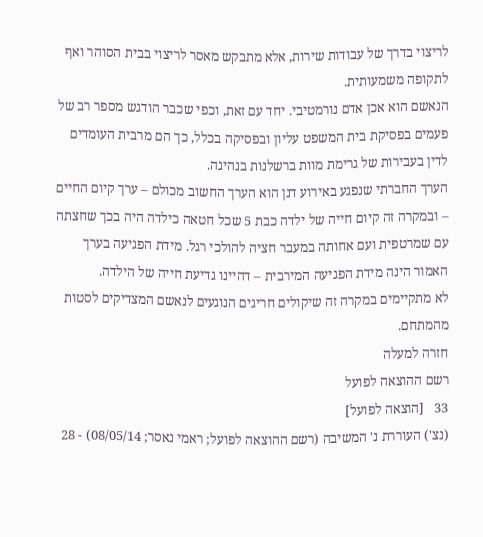לריצוי בדרך של עבודות שירות, אלא מתבקש מאסר לריצוי בבית הסוהר ואף לתקופה משמעותית.
הנאשם הוא אכן אדם נורמטיבי. יחד עם זאת, וכפי שכבר הודגש מספר רב של פעמים בפסיקת בית המשפט עליון ובפסיקה בכלל, כך הם מרבית העומדים לדין בעבירות של גרימת מוות ברשלנות בנהיגה.
הערך החברתי שנפגע באירוע דנן הוא הערך החשוב מכולם – ערך קיום החיים – ובמקרה זה קיום חייה של ילדה כבת 5 שכל חטאה כילדה היה בכך שחצתה עם שמרטפית ועם אחותה במעבר חציה להולכי רגל. מידת הפגיעה בערך האמור הינה מידת הפגיעה המירבית – דהיינו גדיעת חייה של הילדה.
לא מתקיימים במקרה זה שיקולים חריגים הנוגעים לנאשם המצדיקים לסטות מהמתחם.
חזרה למעלה
רשם ההוצאה לפועל
33   [הוצאה לפועל]
(נצ') העוררת נ' המשיבה (רשם ההוצאה לפועל; ראמי נאסר; 08/05/14) - 28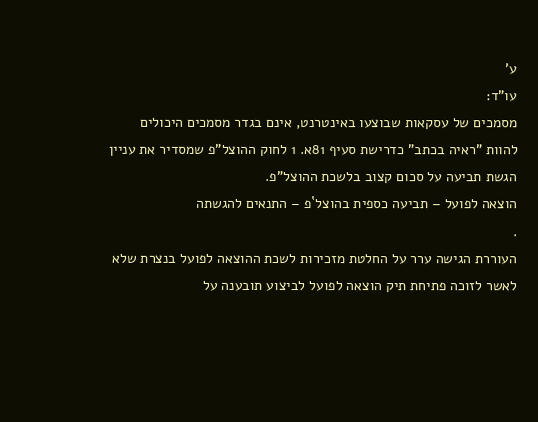ע'
עו"ד:
מסמכים של עסקאות שבוצעו באינטרנט, אינם בגדר מסמכים היכולים להוות "ראיה בכתב" כדרישת סעיף 81א. 1 לחוק ההוצל"פ שמסדיר את עניין הגשת תביעה על סכום קצוב בלשכת ההוצל"פ.
הוצאה לפועל – תביעה כספית בהוצל`פ – התנאים להגשתה
.
העוררת הגישה ערר על החלטת מזכירות לשכת ההוצאה לפועל בנצרת שלא לאשר לזוכה פתיחת תיק הוצאה לפועל לביצוע תובענה על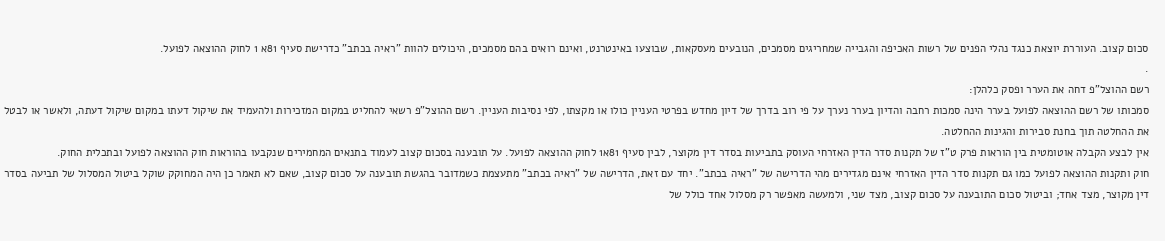סכום קצוב. העוררת יוצאת כנגד נהלי הפנים של רשות האכיפה והגבייה שמחריגים מסמכים, הנובעים מעסקאות, שבוצעו באינטרנט, ואינם רואים בהם מסמכים, היכולים להוות "ראיה בכתב" כדרישת סעיף 81א 1 לחוק ההוצאה לפועל.
.
רשם ההוצל"פ דחה את הערר ופסק כלהלן:
סמכותו של רשם ההוצאה לפועל בערר הינה סמכות רחבה והדיון בערר נערך על פי רוב בדרך של דיון מחדש בפרטי העניין כולו או מקצתו, לפי נסיבות העניין. רשם ההוצל"פ רשאי להחליט במקום המזכירות ולהעמיד את שיקול דעתו במקום שיקול דעתה, ולאשר או לבטל את ההחלטה תוך בחנת סבירות והגינות ההחלטה.
אין לבצע הקבלה אוטומטית בין הוראות פרק ט"ז של תקנות סדר הדין האזרחי העוסק בתביעות בסדר דין מקוצר, לבין סעיף 81א1 לחוק ההוצאה לפועל. על תובענה בסכום קצוב לעמוד בתנאים המחמירים שנקבעו בהוראות חוק ההוצאה לפועל ובתכלית החוק.
חוק ותקנות ההוצאה לפועל כמו גם תקנות סדר הדין האזרחי אינם מגדירים מהי הדרישה של "ראיה בכתב". יחד עם זאת, הדרישה של "ראיה בכתב" מתעצמת כשמדובר בהגשת תובענה על סכום קצוב, שאם לא תאמר כן היה המחוקק שוקל ביטול המסלול של תביעה בסדר דין מקוצר, מצד אחד; וביטול סכום התובענה על סכום קצוב, מצד שני, ולמעשה מאפשר רק מסלול אחד כולל של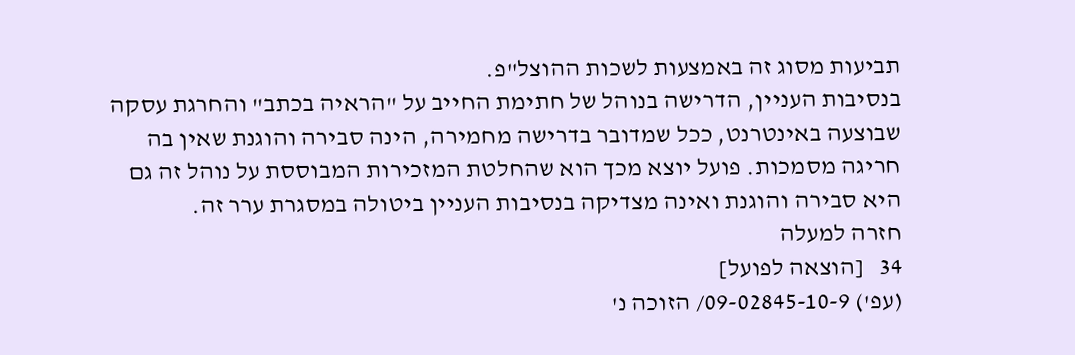תביעות מסוג זה באמצעות לשכות ההוצל"פ.
בנסיבות העניין, הדרישה בנוהל של חתימת החייב על "הראיה בכתב" והחרגת עסקה שבוצעה באינטרנט, ככל שמדובר בדרישה מחמירה, הינה סבירה והוגנת שאין בה חריגה מסמכות. פועל יוצא מכך הוא שהחלטת המזכירות המבוססת על נוהל זה גם היא סבירה והוגנת ואינה מצדיקה בנסיבות העניין ביטולה במסגרת ערר זה.
חזרה למעלה
34   [הוצאה לפועל]
(עפ') 09-02845-10-9/ הזוכה נ'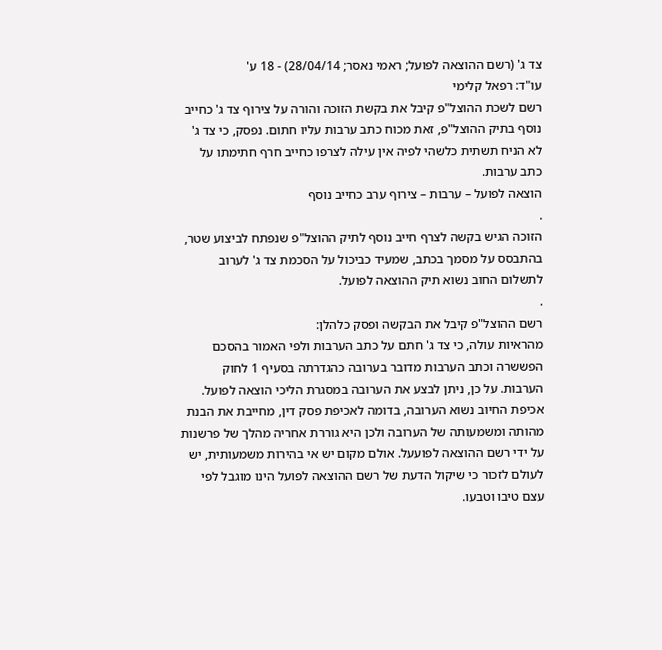צד ג' (רשם ההוצאה לפועל; ראמי נאסר; 28/04/14) - 18 ע'
עו"ד: רפאל קלימי
רשם לשכת ההוצל"פ קיבל את בקשת הזוכה והורה על צירוף צד ג' כחייב נוסף בתיק ההוצל"פ, זאת מכוח כתב ערבות עליו חתום. נפסק, כי צד ג' לא הניח תשתית כלשהי לפיה אין עילה לצרפו כחייב חרף חתימתו על כתב ערבות.
הוצאה לפועל – ערבות – צירוף ערב כחייב נוסף
.
הזוכה הגיש בקשה לצרף חייב נוסף לתיק ההוצל"פ שנפתח לביצוע שטר, בהתבסס על מסמך בכתב, שמעיד כביכול על הסכמת צד ג' לערוב לתשלום החוב נשוא תיק ההוצאה לפועל.
.
רשם ההוצל"פ קיבל את הבקשה ופסק כלהלן:
מהראיות עולה, כי צד ג' חתם על כתב הערבות ולפי האמור בהסכם הפששרה וכתב הערבות מדובר בערובה כהגדרתה בסעיף 1 לחוק הערבות. על כן, ניתן לבצע את הערובה במסגרת הליכי הוצאה לפועל.
אכיפת החיוב נשוא הערובה, בדומה לאכיפת פסק דין, מחייבת את הבנת מהותה ומשמעותה של הערובה ולכן היא גוררת אחריה מהלך של פרשנות על ידי רשם ההוצאה לפועעל. אולם מקום יש אי בהירות משמעותית, יש לעולם לזכור כי שיקול הדעת של רשם ההוצאה לפועל הינו מוגבל לפי עצם טיבו וטבעו.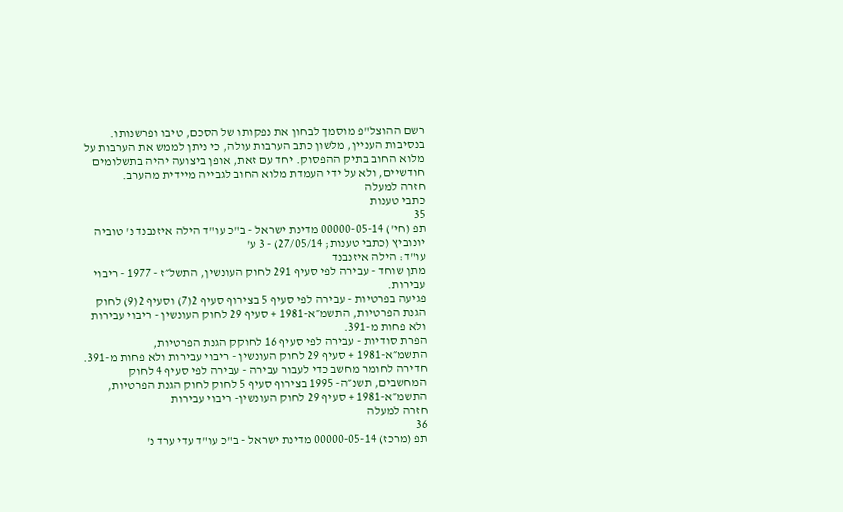רשם ההוצל"פ מוסמך לבחון את נפקותו של הסכם, טיבו ופרשנותו.
בנסיבות העניין, מלשון כתב הערבות עולה, כי ניתן לממש את הערבות על מלוא החוב בתיק ההפסוק. יחד עם זאת, אופן ביצועה יהיה בתשלומים חודשיים, ולא על ידי העמדת מלוא החוב לגבייה מיידית מהערב.
חזרה למעלה
כתבי טענות
35
תפ (חי') 00000-05-14 מדינת ישראל - ב"כ עו"ד הילה איזנבנד נ' טוביה יונוביץ (כתבי טענות; 27/05/14) - 3 ע'
עו"ד: הילה איזנבנד
מתן שוחד - עבירה לפי סעיף 291 לחוק העונשין, התשל״ז - 1977 - ריבוי עבירות.
פגיעה בפרטיות - עבירה לפי סעיף 5 בצירוף סעיף 2(7) וסעיף 2(9) לחוק הגנת הפרטיות, התשמ״א-1981 + סעיף 29 לחוק העונשין - ריבוי עבירות ולא פחות מ-391.
הפרת סודיות - עבירה לפי סעיף 16 לחוקק הגנת הפרטיות, התשמ״א-1981 + סעיף 29 לחוק העונשין - ריבוי עבירות ולא פחות מ-391.
חדירה לחומר מחשב כדי לעבור עבירה - עבירה לפי סעיף 4 לחוק המחשבים, תשנ״ה- 1995 בצירוף סעיף 5 לחוק לחוק הגנת הפרטיות, התשמ״א-1981 + סעיף 29 לחוק העונשין- ריבוי עבירות
חזרה למעלה
36
תפ (מרכז) 00000-05-14 מדינת ישראל - ב"כ עו"ד עדי ערד נ'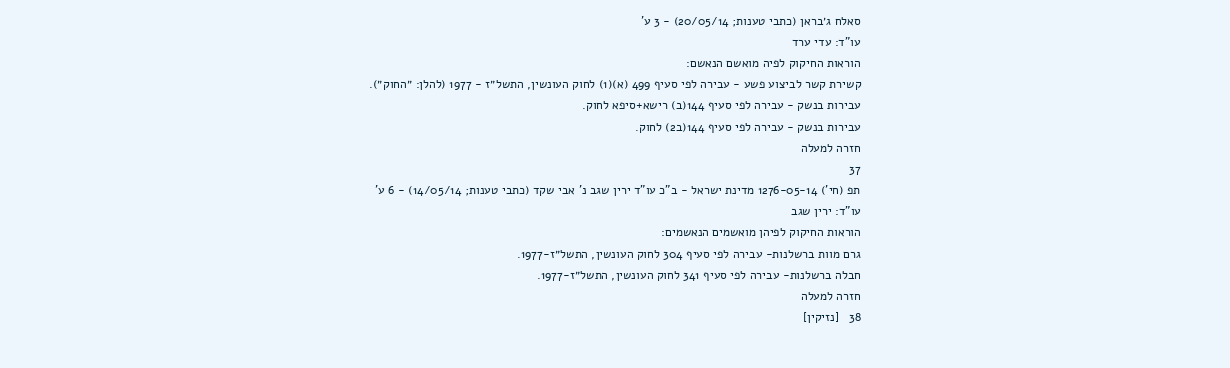סאלח ג׳בראן (כתבי טענות; 20/05/14) - 3 ע'
עו"ד: עדי ערד
הוראות החיקוק לפיה מואשם הנאשם:
קשירת קשר לביצוע פשע - עבירה לפי סעיף 499 (א)(1) לחוק העונשין, התשל״ז - 1977 (להלן: ״החוק״).
עבירות בנשק - עבירה לפי סעיף 144(ב) רישא+סיפא לחוק.
עבירות בנשק - עבירה לפי סעיף 144(ב2) לחוק.
חזרה למעלה
37
תפ (חי') 1276-05-14 מדינת ישראל - ב"כ עו"ד ירין שגב נ' אבי שקד (כתבי טענות; 14/05/14) - 6 ע'
עו"ד: ירין שגב
הוראות החיקוק לפיהן מואשמים הנאשמים:
גרם מוות ברשלנות- עבירה לפי סעיף 304 לחוק העונשין, התשל״ז-1977.
חבלה ברשלנות- עבירה לפי סעיף 341 לחוק העונשין, התשל״ז-1977.
חזרה למעלה
38   [נזיקין]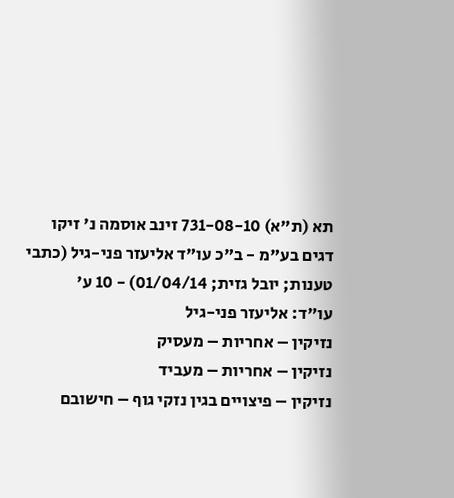תא (ת"א) 731-08-10 זינב אוסמה נ' זיקו דגים בע"מ - ב"כ עו"ד אליעזר פני-גיל (כתבי טענות; יובל גזית; 01/04/14) - 10 ע'
עו"ד: אליעזר פני-גיל
נזיקין – אחריות – מעסיק
נזיקין – אחריות – מעביד
נזיקין – פיצויים בגין נזקי גוף – חישובם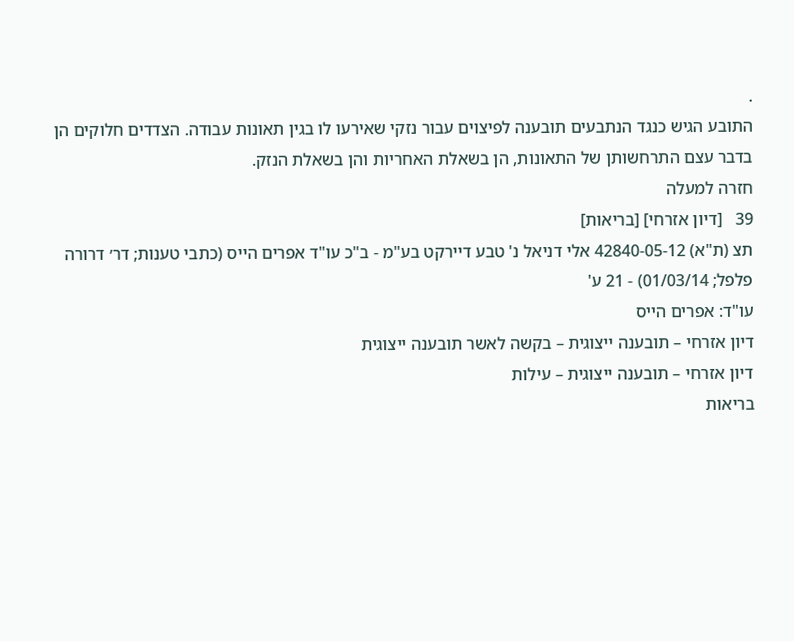.
התובע הגיש כנגד הנתבעים תובענה לפיצוים עבור נזקי שאירעו לו בגין תאונות עבודה. הצדדים חלוקים הן בדבר עצם התרחשותן של התאונות, הן בשאלת האחריות והן בשאלת הנזק.
חזרה למעלה
39   [דיון אזרחי] [בריאות]
תצ (ת"א) 42840-05-12 אלי דניאל נ' טבע דיירקט בע"מ - ב"כ עו"ד אפרים הייס (כתבי טענות; דר׳ דרורה פלפל; 01/03/14) - 21 ע'
עו"ד: אפרים הייס
דיון אזרחי – תובענה ייצוגית – בקשה לאשר תובענה ייצוגית
דיון אזרחי – תובענה ייצוגית – עילות
בריאות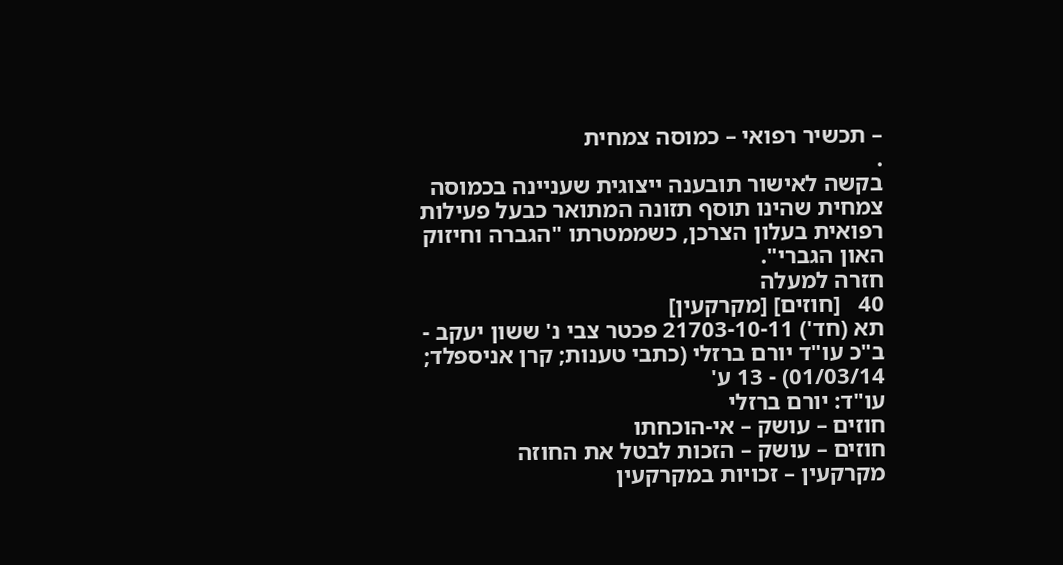– תכשיר רפואי – כמוסה צמחית
.
בקשה לאישור תובענה ייצוגית שעניינה בכמוסה צמחית שהינו תוסף תזונה המתואר כבעל פעילות רפואית בעלון הצרכן, כשממטרתו "הגברה וחיזוק האון הגברי".
חזרה למעלה
40   [חוזים] [מקרקעין]
תא (חד') 21703-10-11 פכטר צבי נ' ששון יעקב - ב"כ עו"ד יורם ברזלי (כתבי טענות; קרן אניספלד; 01/03/14) - 13 ע'
עו"ד: יורם ברזלי
חוזים – עושק – אי-הוכחתו
חוזים – עושק – הזכות לבטל את החוזה
מקרקעין – זכויות במקרקעין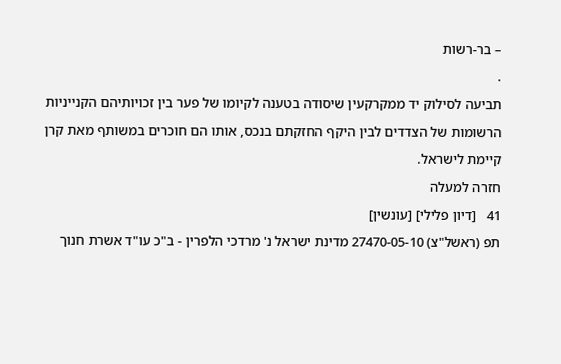– בר-רשות
.
תביעה לסילוק יד ממקרקעין שיסודה בטענה לקיומו של פער בין זכויותיהם הקנייניות הרשומות של הצדדים לבין היקף החזקתם בנכס, אותו הם חוכרים במשותף מאת קרן קיימת לישראל.
חזרה למעלה
41   [דיון פלילי] [עונשין]
תפ (ראשל"צ) 27470-05-10 מדינת ישראל נ' מרדכי הלפרין - ב"כ עו"ד אשרת חנוך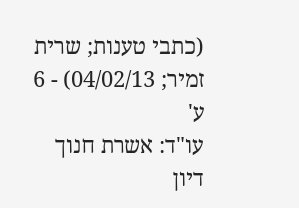(כתבי טענות; שרית זמיר; 04/02/13) - 6 ע'
עו"ד: אשרת חנוך
דיון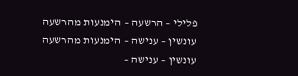פלילי – הרשעה – הימנעות מהרשעה
עונשין – ענישה – הימנעות מהרשעה
עונשין – ענישה –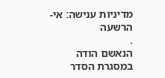מדיניות ענישה: אי-הרשעה
.
הנאשם הודה במסגרת הסדר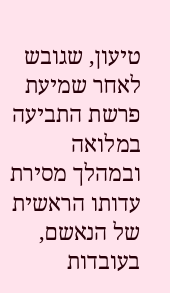טיעון, שגובש לאחר שמיעת פרשת התביעה במלואה ובמהלך מסירת עדותו הראשית של הנאשם, בעובדות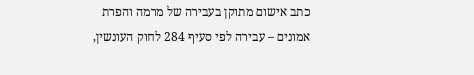כתב אישום מתוקן בעבירה של מרמה והפרת אמונים – עבירה לפי סעיף 284 לחוק העונשין,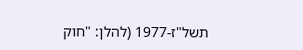תשל"ז-1977 (להלן: "חוק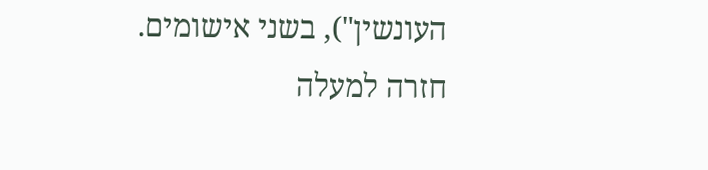העונשין"), בשני אישומים.
חזרה למעלה